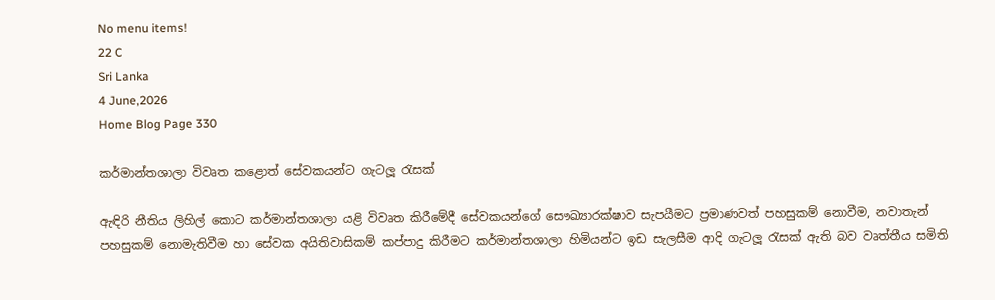No menu items!
22 C
Sri Lanka
4 June,2026
Home Blog Page 330

කර්මාන්තශාලා විවෘත කළොත් සේවකයන්ට ගැටලූ රැසක්

ඇඳිරි නීතිය ලිහිල් කොට කර්මාන්තශාලා යළි විවෘත කිරීමේදී සේවකයන්ගේ සෞඛ්‍යාරක්ෂාව සැපයීමට ප්‍රමාණවත් පහසුකම් නොවීම, නවාතැන් පහසුකම් නොමැතිවීම හා සේවක අයිතිවාසිකම් කප්පාදු කිරීමට කර්මාන්තශාලා හිමියන්ට ඉඩ සැලසීම ආදි ගැටලූ රැසක් ඇති බව වෘත්තීය සමිති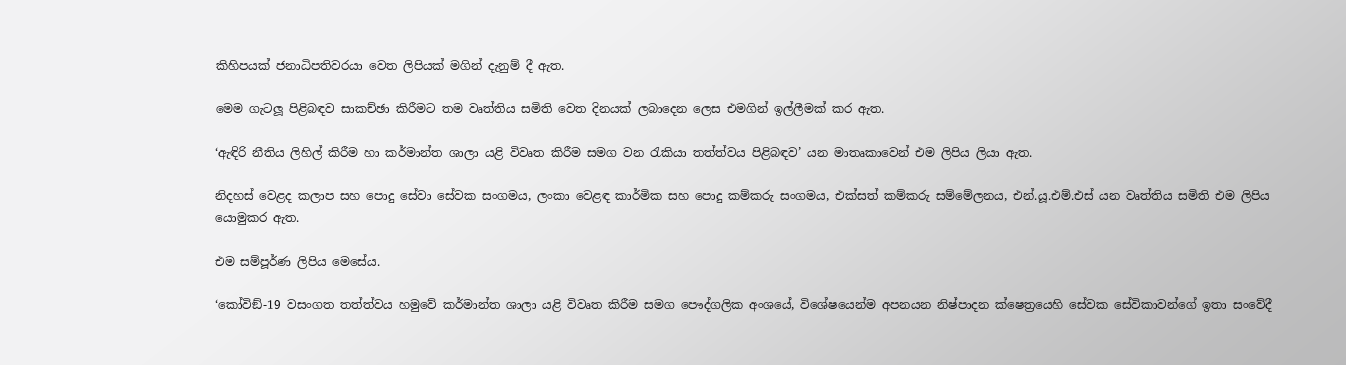කිහිපයක් ජනාධිපතිවරයා වෙත ලිපියක් මගින් දැනුම් දී ඇත.

මෙම ගැටලූ පිළිබඳව සාකච්ඡා කිරීමට තම වෘත්තිය සමිති වෙත දිනයක් ලබාදෙන ලෙස එමගින් ඉල්ලීමක් කර ඇත.

‘ඇඳිරි නීතිය ලිහිල් කිරීම හා කර්මාන්ත ශාලා යළි විවෘත කිරීම සමග වන රැකියා තත්ත්වය පිළිබඳව’ යන මාතෘකාවෙන් එම ලිපිය ලියා ඇත.

නිදහස් වෙළද කලාප සහ පොදු සේවා සේවක සංගමය, ලංකා වෙළඳ කාර්මික සහ පොදු කම්කරු සංගමය, එක්සත් කම්කරු සම්මේලනය, එන්.යූ.එම්.එස් යන වෘත්තිය සමිති එම ලිපිය යොමුකර ඇත.

එම සම්පූර්ණ ලිපිය මෙසේය.

‘කෝවිඞ්-19 වසංගත තත්ත්වය හමුවේ කර්මාන්ත ශාලා යළි විවෘත කිරීම සමග පෞද්ගලික අංශයේ, විශේෂයෙන්ම අපනයන නිෂ්පාදන ක්ෂෙත්‍රයෙහි සේවක සේවිකාවන්ගේ ඉතා සංවේදී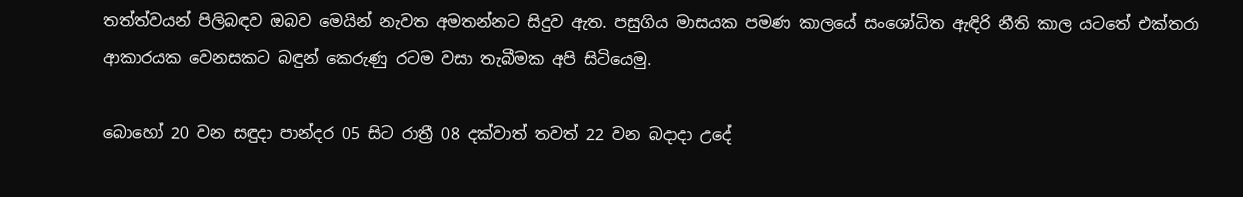තත්ත්වයන් පිලිබඳව ඔබව මෙයින් නැවත අමතන්නට සිදුව ඇත. පසුගිය මාසයක පමණ කාලයේ සංශෝධිත ඇඳිරි නීති කාල යටතේ එක්තරා ආකාරයක වෙනසකට බඳුන් කෙරුණු රටම වසා තැබීමක අපි සිටියෙමු.

බොහෝ 20 වන සඳුදා පාන්දර 05 සිට රාත්‍රී 08 දක්වාත් තවත් 22 වන බදාදා උදේ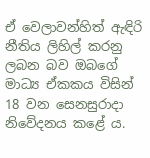ඒ වෙලාවන්හිත් ඇඳිරි නීතිය ලිහිල් කරනු ලබන බව ඔබගේ මාධ්‍ය ඒකකය විසින් 18 වන සෙනසුරාදා නිවේදනය කළේ ය.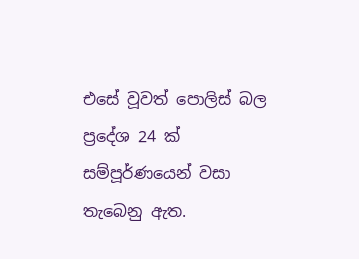එසේ වූවත් පොලිස් බල ප්‍රදේශ 24 ක් සම්පූර්ණයෙන් වසා තැබෙනු ඇත.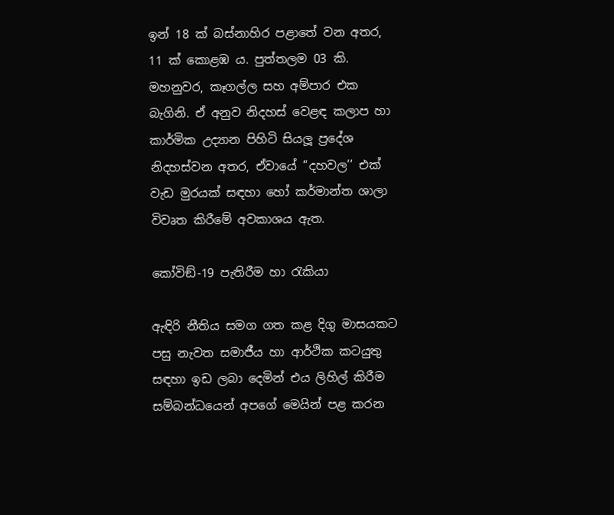ඉන් 18 ක් බස්නාහිර පළාතේ වන අතර, 11 ක් කොළඹ ය. පුත්තලම 03 කි. මහනුවර, කෑගල්ල සහ අම්පාර එක බැගිනි. ඒ අනුව නිදහස් වෙළඳ කලාප හා කාර්මික උද්‍යාන පිහිටි සියලූ ප්‍රදේශ නිදහස්වන අතර, ඒවායේ ‘‘දහවල’’ එක් වැඩ මුරයක් සඳහා හෝ කර්මාන්ත ශාලා විවෘත කිරීමේ අවකාශය ඇත.

කෝවිඞ්-19 පැතිරීම හා රැකියා

ඇඳිරි නීතිය සමග ගත කළ දිගු මාසයකට පසු නැවත සමාජීය හා ආර්ථික කටයුතු සඳහා ඉඩ ලබා දෙමින් එය ලිහිල් කිරීම සම්බන්ධයෙන් අපගේ මෙයින් පළ කරන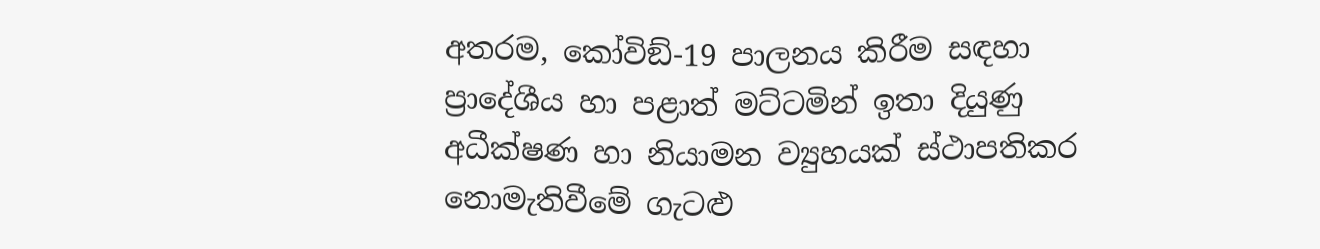අතරම, කෝවිඞ්-19 පාලනය කිරීම සඳහා ප්‍රාදේශීය හා පළාත් මට්ටමින් ඉතා දියුණු අධීක්ෂණ හා නියාමන ව්‍යුහයක් ස්ථාපතිකර නොමැතිවීමේ ගැටළු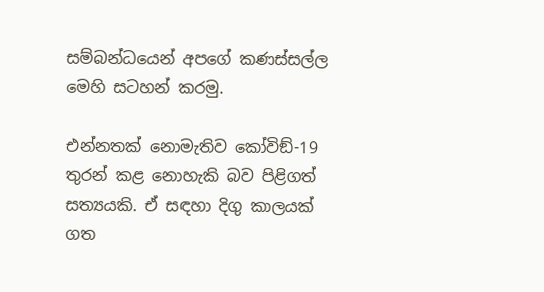සම්බන්ධයෙන් අපගේ කණස්සල්ල මෙහි සටහන් කරමු.

එන්නතක් නොමැතිව කෝවිඞ්-19 තුරන් කළ නොහැකි බව පිළිගත් සත්‍යයකි. ඒ සඳහා දිගු කාලයක් ගත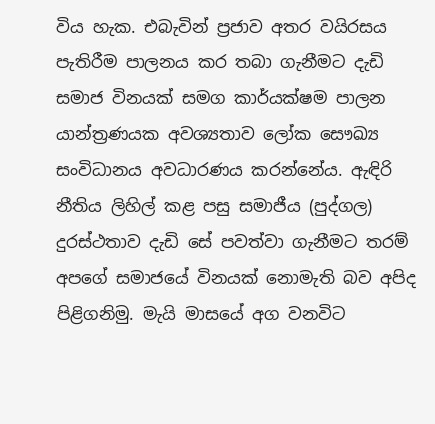විය හැක. එබැවින් ප්‍රජාව අතර වයිරසය පැතිරීම පාලනය කර තබා ගැනීමට දැඩි සමාජ විනයක් සමග කාර්යක්ෂම පාලන යාන්ත්‍රණයක අවශ්‍යතාව ලෝක සෞඛ්‍ය සංවිධානය අවධාරණය කරන්නේය. ඇඳිරි නීතිය ලිහිල් කළ පසු සමාජීය (පුද්ගල) දුරස්ථතාව දැඩි සේ පවත්වා ගැනීමට තරම් අපගේ සමාජයේ විනයක් නොමැති බව අපිද පිළිගනිමු. මැයි මාසයේ අග වනවිට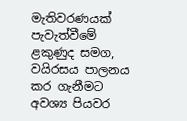මැතිවරණයක් පැවැත්වීමේ ළකුණුද සමග, වයිරසය පාලනය කර ගැනීමට අවශ්‍ය පියවර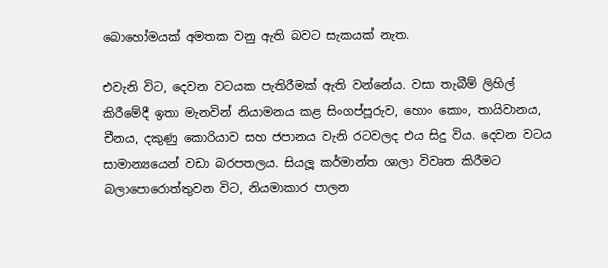බොහෝමයක් අමතක වනු ඇති බවට සැකයක් නැත.

එවැනි විට, දෙවන වටයක පැතිරීමක් ඇති වන්නේය. වසා තැබීම් ලිහිල් කිරීමේදී ඉතා මැනවින් නියාමනය කළ සිංගප්පූරුව, හොං කොං, තායිවානය, චීනය, දකුණු කොරියාව සහ ජපානය වැනි රටවලද එය සිදු විය. දෙවන වටය සාමාන්‍යයෙන් වඩා බරපතලය. සියලූ කර්මාන්ත ශාලා විවෘත කිරීමට බලාපොරොත්තුවන විට, නියමාකාර පාලන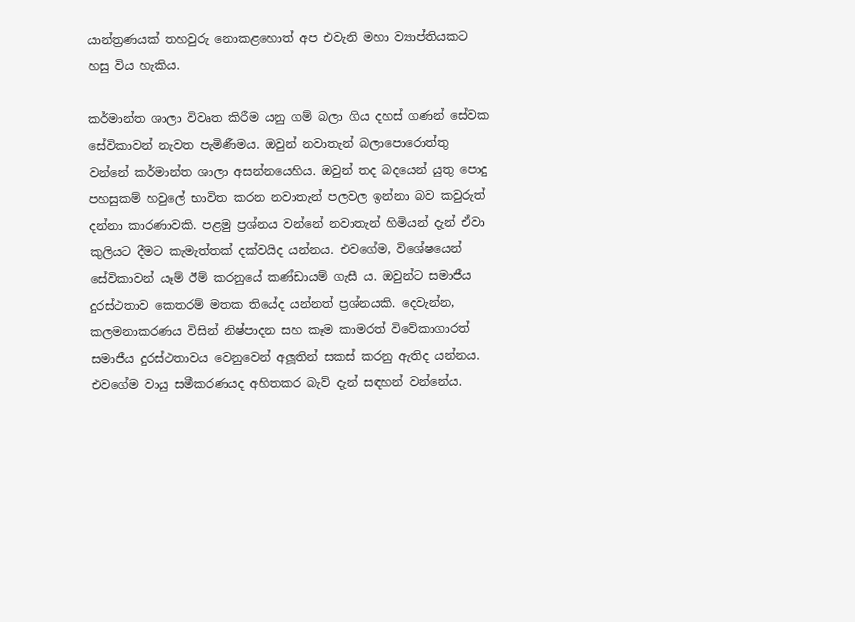යාන්ත්‍රණයක් තහවුරු නොකළහොත් අප එවැනි මහා ව්‍යාප්තියකට හසු විය හැකිය.

කර්මාන්ත ශාලා විවෘත කිරීම යනු ගම් බලා ගිය දහස් ගණන් සේවක සේවිකාවන් නැවත පැමිණීමය. ඔවුන් නවාතැන් බලාපොරොත්තු වන්නේ කර්මාන්ත ශාලා අසන්නයෙහිය. ඔවුන් තද බදයෙන් යුතු පොදු පහසුකම් හවුලේ භාවිත කරන නවාතැන් පලවල ඉන්නා බව කවුරුත් දන්නා කාරණාවකි. පළමු ප්‍රශ්නය වන්නේ නවාතැන් හිමියන් දැන් ඒවා කුලියට දීමට කැමැත්තක් දක්වයිද යන්නය. එවගේම, විශේෂයෙන් සේවිකාවන් යෑම් ඊම් කරනුයේ කණ්ඩායම් ගැසී ය. ඔවුන්ට සමාජීය දුරස්ථතාව කෙතරම් මතක තියේද යන්නත් ප්‍රශ්නයකි. දෙවැන්න, කලමනාකරණය විසින් නිෂ්පාදන සහ කෑම කාමරත් විවේකාගාරත් සමාජීය දුරස්ථතාවය වෙනුවෙන් අලූතින් සකස් කරනු ඇතිද යන්නය. එවගේම වායු සමීකරණයද අහිතකර බැව් දැන් සඳහන් වන්නේය.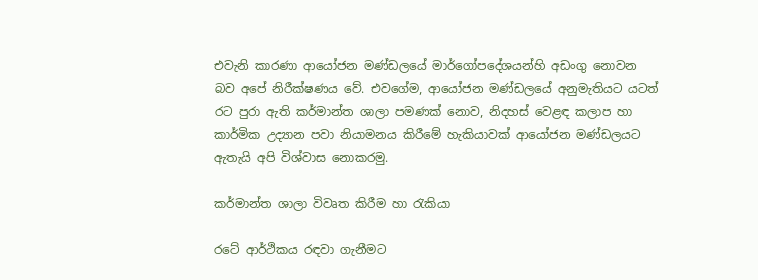එවැනි කාරණා ආයෝජන මණ්ඩලයේ මාර්ගෝපදේශයන්හි අඩංගු නොවන බව අපේ නිරීක්ෂණය වේ. එවගේම, ආයෝජන මණ්ඩලයේ අනුමැතියට යටත් රට පුරා ඇති කර්මාන්ත ශාලා පමණක් නොව, නිදහස් වෙළඳ කලාප හා කාර්මික උද්‍යාන පවා නියාමනය කිරීමේ හැකියාවක් ආයෝජන මණ්ඩලයට ඇතැයි අපි විශ්වාස නොකරමු.

කර්මාන්ත ශාලා විවෘත කිරීම හා රැකියා

රටේ ආර්ථිකය රඳවා ගැනීමට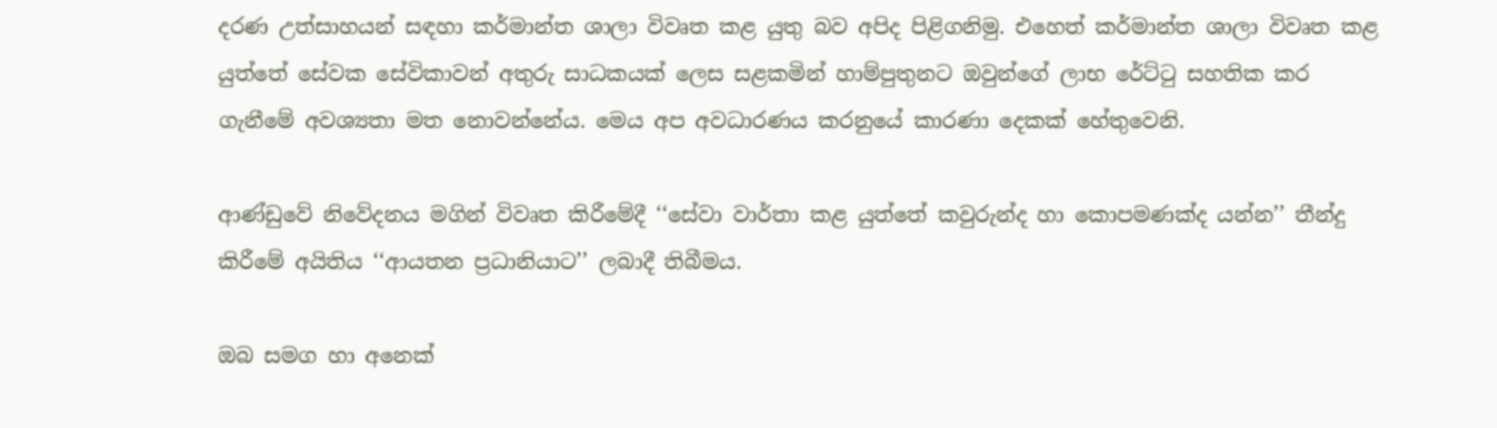දරණ උත්සාහයන් සඳහා කර්මාන්ත ශාලා විවෘත කළ යුතු බව අපිද පිළිගනිමු. එහෙත් කර්මාන්ත ශාලා විවෘත කළ යුත්තේ සේවක සේවිකාවන් අතුරු සාධකයක් ලෙස සළකමින් හාම්පුතුනට ඔවුන්ගේ ලාභ රේට්ටු සහතික කර ගැනීමේ අවශ්‍යතා මත නොවන්නේය. මෙය අප අවධාරණය කරනුයේ කාරණා දෙකක් හේතුවෙනි.

ආණ්ඩුවේ නිවේදනය මගින් විවෘත කිරීමේදී ‘‘සේවා වාර්තා කළ යුත්තේ කවුරුන්ද හා කොපමණක්ද යන්න’’ තීන්දු කිරීමේ අයිතිය ‘‘ආයතන ප්‍රධානියාට’’ ලබාදී තිබීමය.

ඔබ සමග හා අනෙක්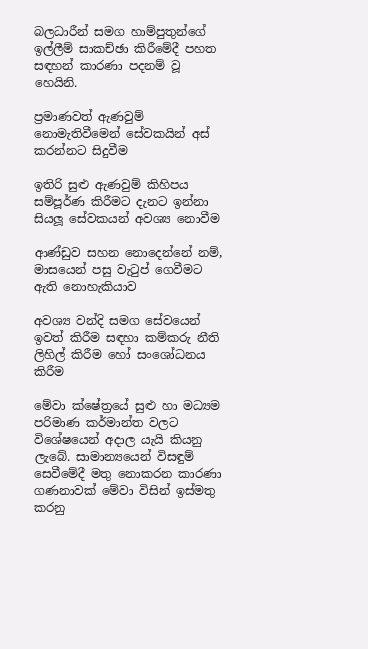බලධාරීන් සමග හාම්පුතුන්ගේ ඉල්ලීම් සාකච්ඡා කිරීමේදී පහත සඳහන් කාරණා පදනම් වූ හෙයිනි.

ප්‍රමාණවත් ඇණවුම් නොමැතිවීමෙන් සේවකයින් අස් කරන්නට සිදුවීම

ඉතිරි සුළු ඇණවුම් කිහිපය සම්පූර්ණ කිරීමට දැනට ඉන්නා සියලූ සේවකයන් අවශ්‍ය නොවීම

ආණ්ඩුව සහන නොදෙන්නේ නම්, මාසයෙන් පසු වැටුප් ගෙවීමට ඇති නොහැකියාව

අවශ්‍ය වන්දි සමග සේවයෙන් ඉවත් කිරීම සඳහා කම්කරු නීති ලිහිල් කිරීම හෝ සංශෝධනය කිරීම

මේවා ක්ෂේත්‍රයේ සුළු හා මධ්‍යම පරිමාණ කර්මාන්ත වලට විශේෂයෙන් අදාල යැයි කියනු ලැබේ. සාමාන්‍යයෙන් විසඳුම් සෙවීමේදී මතු නොකරන කාරණා ගණනාවක් මේවා විසින් ඉස්මතු කරනු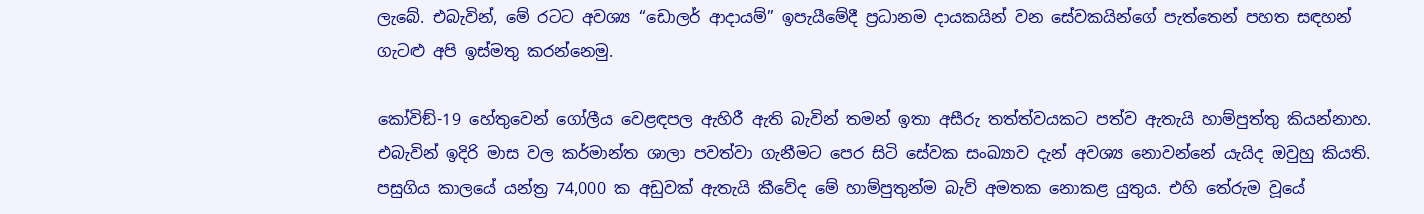ලැබේ. එබැවින්, මේ රටට අවශ්‍ය ‘‘ඩොලර් ආදායම්’’ ඉපැයීමේදී ප්‍රධානම දායකයින් වන සේවකයින්ගේ පැත්තෙන් පහත සඳහන් ගැටළු අපි ඉස්මතු කරන්නෙමු.

කෝවිඞ්-19 හේතුවෙන් ගෝලීය වෙළඳපල ඇහිරී ඇති බැවින් තමන් ඉතා අසීරු තත්ත්වයකට පත්ව ඇතැයි හාම්පුත්තු කියන්නාහ. එබැවින් ඉදිරි මාස වල කර්මාන්ත ශාලා පවත්වා ගැනීමට පෙර සිටි සේවක සංඛ්‍යාව දැන් අවශ්‍ය නොවන්නේ යැයිද ඔවුහු කියති. පසුගිය කාලයේ යන්ත්‍ර 74,000 ක අඩුවක් ඇතැයි කීවේද මේ හාම්පුතුන්ම බැව් අමතක නොකළ යුතුය. එහි තේරුම වූයේ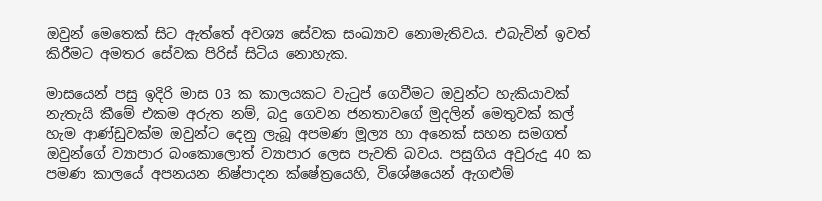ඔවුන් මෙතෙක් සිට ඇත්තේ අවශ්‍ය සේවක සංඛ්‍යාව නොමැතිවය. එබැවින් ඉවත් කිරීමට අමතර සේවක පිරිස් සිටිය නොහැක.

මාසයෙන් පසු ඉදිරි මාස 03 ක කාලයකට වැටුප් ගෙවීමට ඔවුන්ට හැකියාවක් නැතැයි කීමේ එකම අරුත නම්, බදු ගෙවන ජනතාවගේ මුදලින් මෙතුවක් කල් හැම ආණ්ඩුවක්ම ඔවුන්ට දෙනු ලැබූ අපමණ මූල්‍ය හා අනෙක් සහන සමගත් ඔවුන්ගේ ව්‍යාපාර බංකොලොත් ව්‍යාපාර ලෙස පැවති බවය. පසුගිය අවුරුදු 40 ක පමණ කාලයේ අපනයන නිෂ්පාදන ක්ෂේත්‍රයෙහි, විශේෂයෙන් ඇගළුම්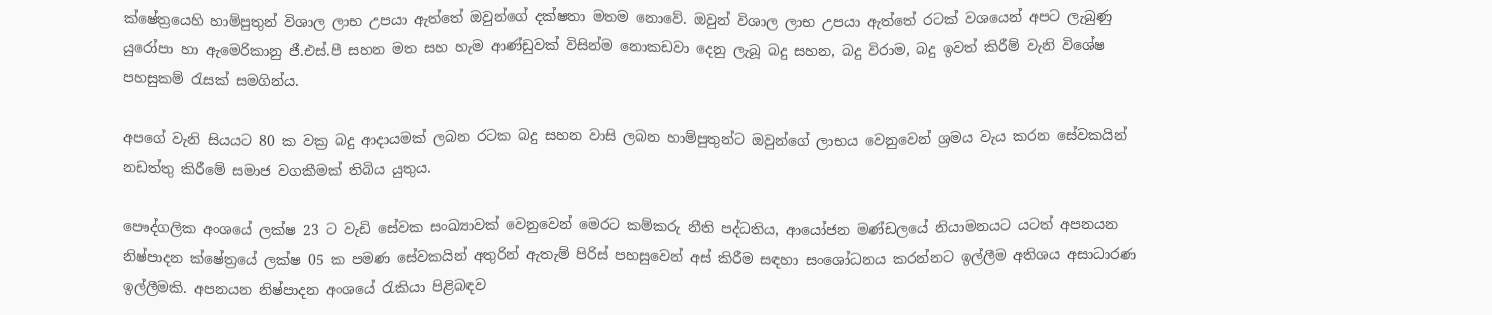ක්ෂේත්‍රයෙහි හාම්පුතුන් විශාල ලාභ උපයා ඇත්තේ ඔවුන්ගේ දක්ෂතා මතම නොවේ. ඔවුන් විශාල ලාභ උපයා ඇත්තේ රටක් වශයෙන් අපට ලැබුණු යුරෝපා හා ඇමෙරිකානු ජී.එස්.පී සහන මත සහ හැම ආණ්ඩුවක් විසින්ම නොකඩවා දෙනු ලැබූ බදු සහන, බදු විරාම, බදු ඉවත් කිරීම් වැනි විශේෂ පහසුකම් රැසක් සමගින්ය.

අපගේ වැනි සියයට 80 ක වක්‍ර බදු ආදායමක් ලබන රටක බදු සහන වාසි ලබන හාම්පුතුන්ට ඔවුන්ගේ ලාභය වෙනුවෙන් ශ්‍රමය වැය කරන සේවකයින් නඩත්තු කිරීමේ සමාජ වගකීමක් තිබිය යුතුය.

පෞද්ගලික අංශයේ ලක්ෂ 23 ට වැඩි සේවක සංඛ්‍යාවක් වෙනුවෙන් මෙරට කම්කරු නීති පද්ධතිය, ආයෝජන මණ්ඩලයේ නියාමනයට යටත් අපනයන නිෂ්පාදන ක්ෂේත්‍රයේ ලක්ෂ 05 ක පමණ සේවකයින් අතුරින් ඇතැම් පිරිස් පහසුවෙන් අස් කිරීම සඳහා සංශෝධනය කරන්නට ඉල්ලීම අතිශය අසාධාරණ ඉල්ලීමකි. අපනයන නිෂ්පාදන අංශයේ රැකියා පිළිබඳව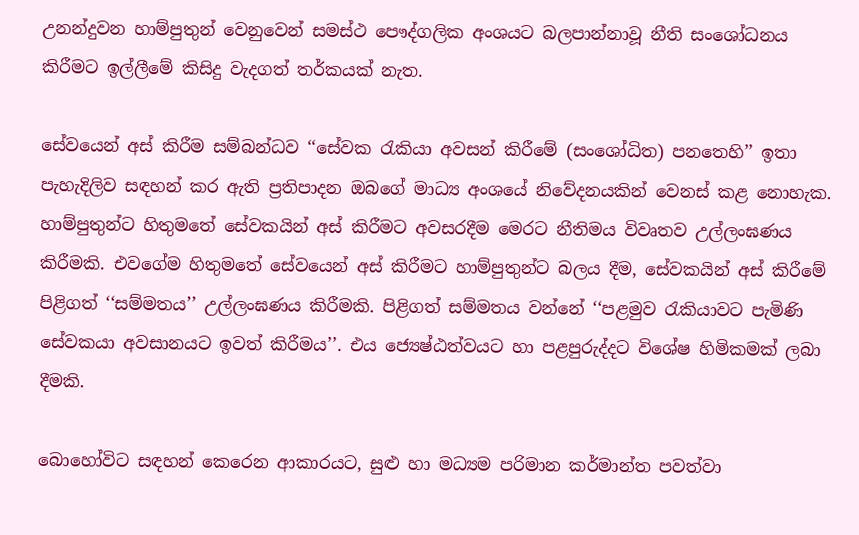උනන්දුවන හාම්පුතුන් වෙනුවෙන් සමස්ථ පෞද්ගලික අංශයට බලපාන්නාවූ නීති සංශෝධනය කිරීමට ඉල්ලීමේ කිසිදු වැදගත් තර්කයක් නැත.

සේවයෙන් අස් කිරීම සම්බන්ධව ‘‘සේවක රැකියා අවසන් කිරීමේ (සංශෝධිත) පනතෙහි’’ ඉතා පැහැදිලිව සඳහන් කර ඇති ප්‍රතිපාදන ඔබගේ මාධ්‍ය අංශයේ නිවේදනයකින් වෙනස් කළ නොහැක. හාම්පුතුන්ට හිතුමතේ සේවකයින් අස් කිරීමට අවසරදීම මෙරට නීතිමය විවෘතව උල්ලංඝණය කිරීමකි. එවගේම හිතුමතේ සේවයෙන් අස් කිරීමට හාම්පුතුන්ට බලය දීම, සේවකයින් අස් කිරීමේ පිළිගත් ‘‘සම්මතය’’ උල්ලංඝණය කිරීමකි. පිළිගත් සම්මතය වන්නේ ‘‘පළමුව රැකියාවට පැමිණි සේවකයා අවසානයට ඉවත් කිරීමය’’. එය ජ්‍යෙෂ්ඨත්වයට හා පළපුරුද්දට විශේෂ හිමිකමක් ලබා දීමකි.

බොහෝවිට සඳහන් කෙරෙන ආකාරයට, සුළු හා මධ්‍යම පරිමාන කර්මාන්ත පවත්වා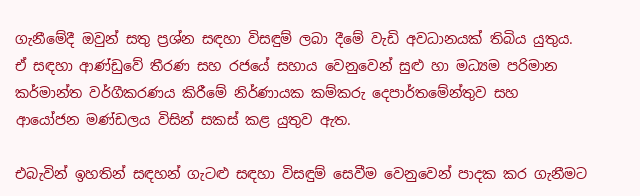ගැනීමේදී ඔවුන් සතු ප්‍රශ්න සඳහා විසඳුම් ලබා දීමේ වැඩි අවධානයක් තිබිය යුතුය. ඒ සඳහා ආණ්ඩුවේ තීරණ සහ රජයේ සහාය වෙනුවෙන් සුළු හා මධ්‍යම පරිමාන කර්මාන්ත වර්ගීකරණය කිරීමේ නිර්ණායක කම්කරු දෙපාර්තමේන්තුව සහ ආයෝජන මණ්ඩලය විසින් සකස් කළ යුතුව ඇත.

එබැවින් ඉහතින් සඳහන් ගැටළු සඳහා විසඳුම් සෙවීම වෙනුවෙන් පාදක කර ගැනීමට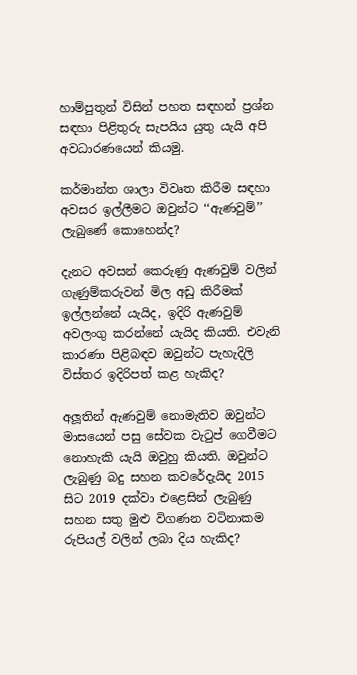හාම්පුතුන් විසින් පහත සඳහන් ප්‍රශ්න සඳහා පිළිතුරු සැපයිය යුතු යැයි අපි අවධාරණයෙන් කියමු.

කර්මාන්ත ශාලා විවෘත කිරීම සඳහා අවසර ඉල්ලීමට ඔවුන්ට ‘‘ඇණවුම්’’ ලැබුණේ කොහෙන්ද?

දැනට අවසන් කෙරුණු ඇණවුම් වලින් ගැණුම්කරුවන් මිල අඩු කිරීමක් ඉල්ලන්නේ යැයිද, ඉදිරි ඇණවුම් අවලංගු කරන්නේ යැයිද කියති. එවැනි කාරණා පිළිබඳව ඔවුන්ට පැහැදිලි විස්තර ඉදිරිපත් කළ හැකිද?

අලූතින් ඇණවුම් නොමැතිව ඔවුන්ට මාසයෙන් පසු සේවක වැටුප් ගෙවීමට නොහැකි යැයි ඔවුහු කියති. ඔවුන්ට ලැබුණු බදු සහන කවරේදැයිද 2015 සිට 2019 දක්වා එළෙසින් ලැබුණු සහන සතු මුළු විගණන වටිනාකම රුපියල් වලින් ලබා දිය හැකිද?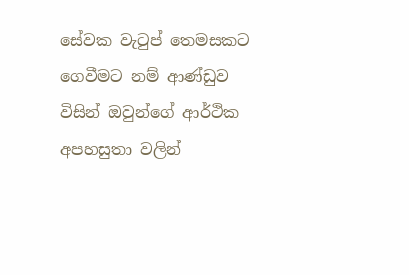සේවක වැටුප් තෙමසකට ගෙවීමට නම් ආණ්ඩුව විසින් ඔවුන්ගේ ආර්ථික අපහසුතා වලින්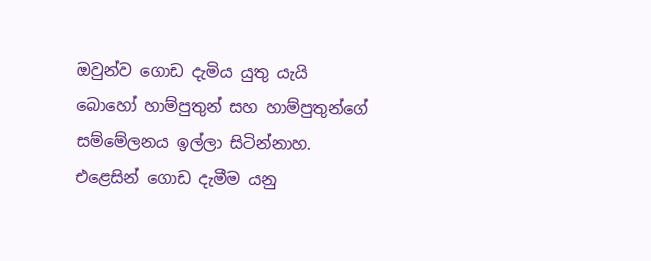ඔවුන්ව ගොඩ දැමිය යුතු යැයි බොහෝ හාම්පුතුන් සහ හාම්පුතුන්ගේ සම්මේලනය ඉල්ලා සිටින්නාහ. එළෙසින් ගොඩ දැමීම යනු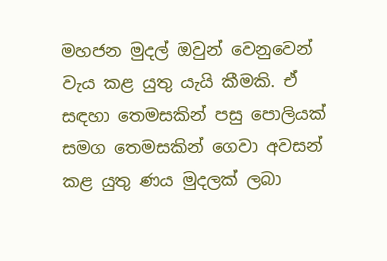මහජන මුදල් ඔවුන් වෙනුවෙන් වැය කළ යුතු යැයි කීමකි. ඒ සඳහා තෙමසකින් පසු පොලියක් සමග තෙමසකින් ගෙවා අවසන් කළ යුතු ණය මුදලක් ලබා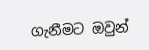ගැනීමට ඔවුන්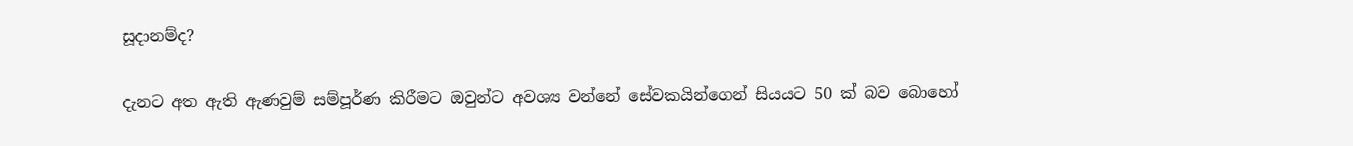සූදානම්ද?

දැනට අත ඇති ඇණවුම් සම්පූර්ණ කිරීමට ඔවුන්ට අවශ්‍ය වන්නේ සේවකයින්ගෙන් සියයට 50 ක් බව බොහෝ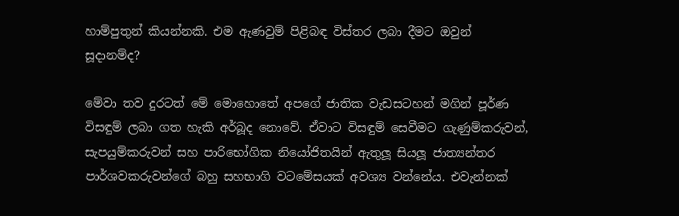හාම්පුතුන් කියන්නකි. එම ඇණවුම් පිළිබඳ විස්තර ලබා දීමට ඔවුන් සූදානම්ද?

මේවා තව දුරටත් මේ මොහොතේ අපගේ ජාතික වැඩසටහන් මගින් පූර්ණ විසඳුම් ලබා ගත හැකි අර්බූද නොවේ. ඒවාට විසඳුම් සෙවීමට ගැණුම්කරුවන්, සැපයුම්කරුවන් සහ පාරිභෝගික නියෝජිතයින් ඇතුලූ සියලූ ජාත්‍යන්තර පාර්ශවකරුවන්ගේ බහු සහභාගි වටමේසයක් අවශ්‍ය වන්නේය. එවැන්නක්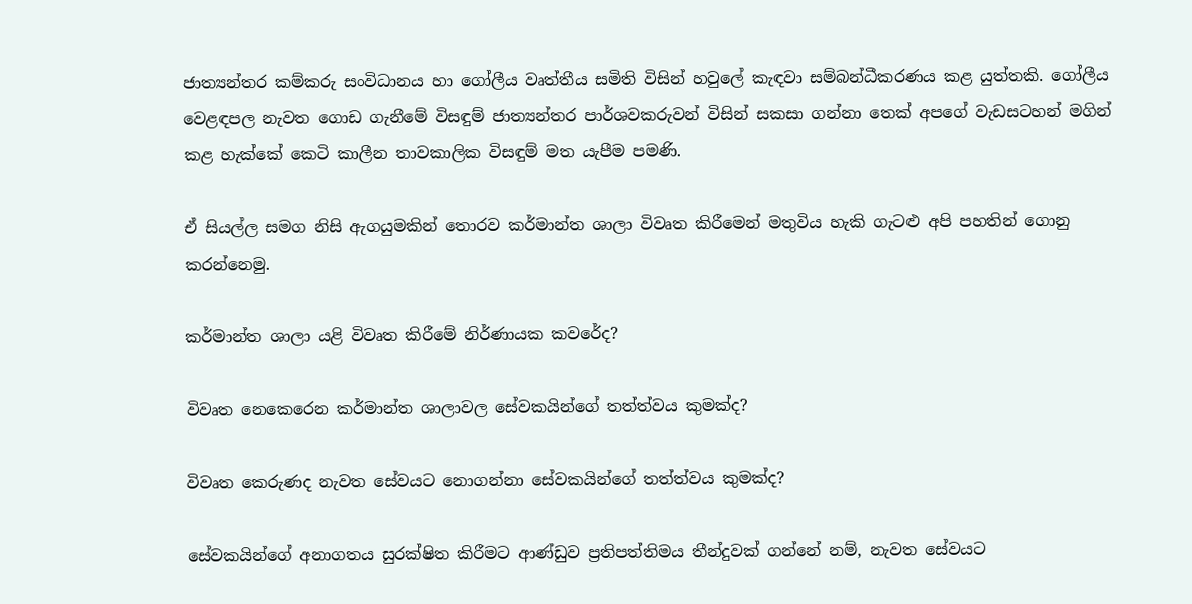ජාත්‍යන්තර කම්කරු සංවිධානය හා ගෝලීය වෘත්තීය සමිති විසින් හවුලේ කැඳවා සම්බන්ධීකරණය කළ යුත්තකි. ගෝලීය වෙළඳපල නැවත ගොඩ ගැනීමේ විසඳුම් ජාත්‍යන්තර පාර්ශවකරුවන් විසින් සකසා ගන්නා තෙක් අපගේ වැඩසටහන් මගින් කළ හැක්කේ කෙටි කාලීන තාවකාලික විසඳුම් මත යැපීම පමණි.

ඒ සියල්ල සමග නිසි ඇගයුමකින් තොරව කර්මාන්ත ශාලා විවෘත කිරීමෙන් මතුවිය හැකි ගැටළු අපි පහතින් ගොනු කරන්නෙමු.

කර්මාන්ත ශාලා යළි විවෘත කිරීමේ නිර්ණායක කවරේද?

විවෘත නෙකෙරෙන කර්මාන්ත ශාලාවල සේවකයින්ගේ තත්ත්වය කුමක්ද?

විවෘත කෙරුණද නැවත සේවයට නොගන්නා සේවකයින්ගේ තත්ත්වය කුමක්ද?

සේවකයින්ගේ අනාගතය සුරක්ෂිත කිරීමට ආණ්ඩුව ප්‍රතිපත්තිමය තීන්දුවක් ගන්නේ නම්, නැවත සේවයට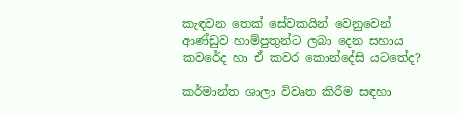කැඳවන තෙක් සේවකයින් වෙනුවෙන් ආණ්ඩුව හාම්පුතුන්ට ලබා දෙන සහාය කවරේද හා ඒ කවර කොන්දේසි යටතේද?

කර්මාන්ත ශාලා විවෘත කිරීම සඳහා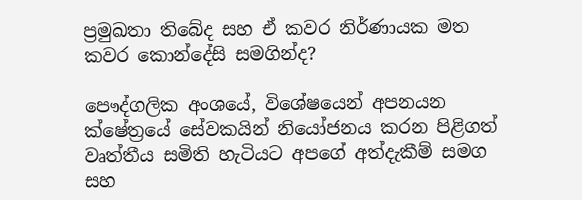ප්‍රමුඛතා තිබේද සහ ඒ කවර නිර්ණායක මත කවර කොන්දේසි සමගින්ද?

පෞද්ගලික අංශයේ, විශේෂයෙන් අපනයන ක්ෂේත්‍රයේ සේවකයින් නියෝජනය කරන පිළිගත් වෘත්තීය සමිති හැටියට අපගේ අත්දැකීම් සමග සහ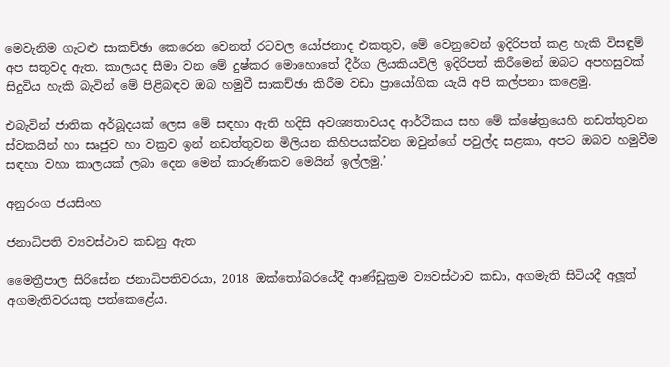මෙවැනිම ගැටළු සාකච්ඡා කෙරෙන වෙනත් රටවල යෝජනාද එකතුව, මේ වෙනුවෙන් ඉදිරිපත් කළ හැකි විසඳුම් අප සතුවද ඇත. කාලයද සීමා වන මේ දුෂ්කර මොහොතේ දීර්ග ලියකියවිලි ඉදිරිපත් කිරීමෙන් ඔබට අපහසුවක් සිදුවිය හැකි බැවින් මේ පිළිබඳව ඔබ හමුවී සාකච්ඡා කිරීම වඩා ප්‍රායෝගික යැයි අපි කල්පනා කළෙමු.

එබැවින් ජාතික අර්බූදයක් ලෙස මේ සඳහා ඇති හදිසි අවශ්‍යතාවයද ආර්ථිකය සහ මේ ක්ෂේත්‍රයෙහි නඩත්තුවන ස්වකයින් හා සෘජුව හා වක්‍රව ඉන් නඩත්තුවන මිලියන කිහිපයක්වන ඔවුන්ගේ පවුල්ද සළකා, අපට ඔබව හමුවීම සඳහා වහා කාලයක් ලබා දෙන මෙන් කාරුණිකව මෙයින් ඉල්ලමු.’

අනුරංග ජයසිංහ

ජනාධිපති ව්‍යවස්ථාව කඩනු ඇත

මෛත්‍රීපාල සිරිසේන ජනාධිපතිවරයා, 2018 ඔක්තෝබරයේදී ආණ්ඩුක්‍රම ව්‍යවස්ථාව කඩා, අගමැති සිටියදී අලූත් අගමැතිවරයකු පත්කෙළේය.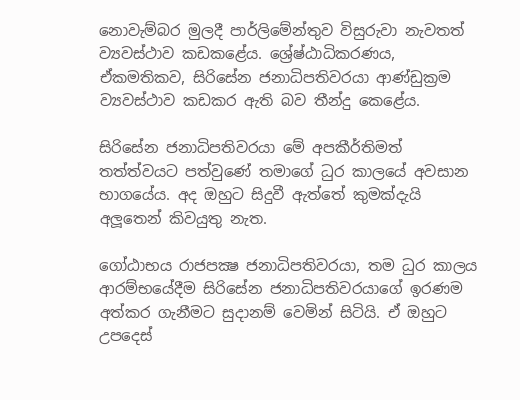නොවැම්බර මුලදී පාර්ලිමේන්තුව විසුරුවා නැවතත් ව්‍යවස්ථාව කඩකළේය. ශ්‍රේෂ්ඨාධිකරණය, ඒකමතිකව, සිරිසේන ජනාධිපතිවරයා ආණ්ඩුක්‍රම ව්‍යවස්ථාව කඩකර ඇති බව තීන්දු කෙළේය.

සිරිසේන ජනාධිපතිවරයා මේ අපකීර්තිමත් තත්ත්වයට පත්වුණේ තමාගේ ධුර කාලයේ අවසාන භාගයේය. අද ඔහුට සිදුවී ඇත්තේ කුමක්දැයි අලූතෙන් කිවයුතු නැත.

ගෝඨාභය රාජපක්‍ෂ ජනාධිපතිවරයා, තම ධුර කාලය ආරම්භයේදීම සිරිසේන ජනාධිපතිවරයාගේ ඉරණම අත්කර ගැනීමට සුදානම් වෙමින් සිටියි. ඒ ඔහුට උපදෙස්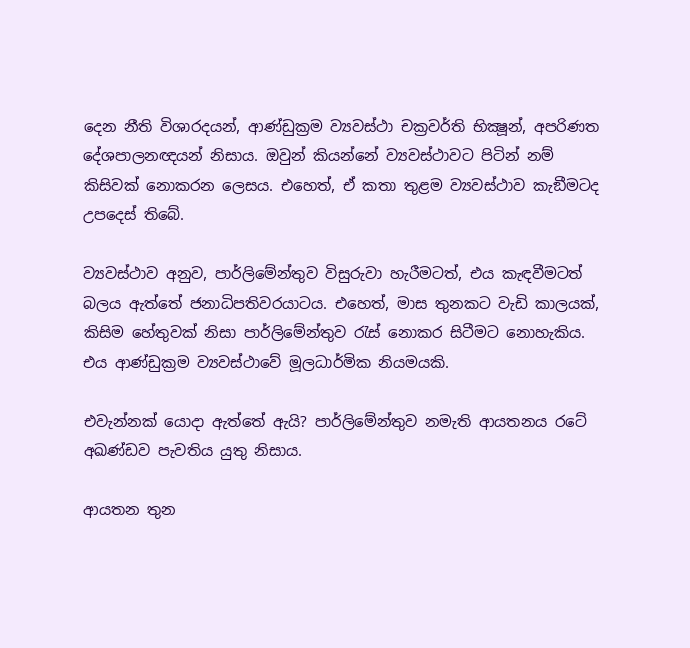දෙන නීති විශාරදයන්, ආණ්ඩුක්‍රම ව්‍යවස්ථා චක්‍රවර්ති භික්‍ෂූන්, අපරිණත දේශපාලනඥයන් නිසාය. ඔවුන් කියන්නේ ව්‍යවස්ථාවට පිටින් නම් කිසිවක් නොකරන ලෙසය. එහෙත්, ඒ කතා තුළම ව්‍යවස්ථාව කැඞීමටද උපදෙස් තිබේ.

ව්‍යවස්ථාව අනුව, පාර්ලිමේන්තුව විසුරුවා හැරීමටත්, එය කැඳවීමටත් බලය ඇත්තේ ජනාධිපතිවරයාටය. එහෙත්, මාස තුනකට වැඩි කාලයක්, කිසිම හේතුවක් නිසා පාර්ලිමේන්තුව රැස් නොකර සිටීමට නොහැකිය. එය ආණ්ඩුක්‍රම ව්‍යවස්ථාවේ මූලධාර්මික නියමයකි.

එවැන්නක් යොදා ඇත්තේ ඇයි? පාර්ලිමේන්තුව නමැති ආයතනය රටේ අඛණ්ඩව පැවතිය යුතු නිසාය.

ආයතන තුන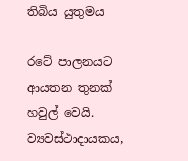තිබිය යුතුමය

රටේ පාලනයට ආයතන තුනක් හවුල් වෙයි. ව්‍යවස්ථාදායකය,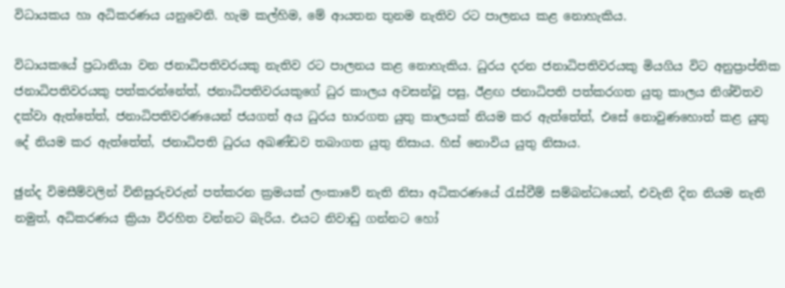විධායකය හා අධිකරණය යනුවෙනි. හැම කල්හිම, මේ ආයතන තුනම නැතිව රට පාලනය කළ නොහැකිය.

විධායකයේ ප්‍රධානියා වන ජනාධිපතිවරයකු නැතිව රට පාලනය කළ නොහැකිය. ධුරය දරන ජනාධිපතිවරයකු මියගිය විට අනුප්‍රාප්තික ජනාධිපතිවරයකු පත්කරන්නේත්, ජනාධිපතිවරයකුගේ ධුර කාලය අවසන්වූ පසු, ඊළඟ ජනාධිපති පත්කරගත යුතු කාලය නිශ්චිතව දක්වා ඇත්තේත්, ජනාධිපතිවරණයෙන් ජයගත් අය ධුරය භාරගත යුතු කාලයක් නියම කර ඇත්තේත්, එසේ නොවුණහොත් කළ යුතු දේ නියම කර ඇත්තේත්, ජනාධිපති ධුරය අඛණ්ඩව තබාගත යුතු නිසාය. හිස් නොවිය යුතු නිසාය.

ඡුන්ද විමසීම්වලින් විනිසුරුවරුන් පත්කරන ක්‍රමයක් ලංකාවේ නැති නිසා අධිකරණයේ රැස්වීම් සම්බන්ධයෙන්, එවැනි දින නියම නැති නමුත්, අධිකරණය ක්‍රියා විරහිත වන්නට බැරිය. එයට නිවාඩු ගන්නට හෝ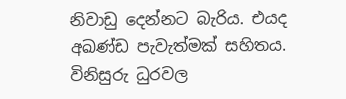නිවාඩු දෙන්නට බැරිය. එයද අඛණ්ඩ පැවැත්මක් සහිතය. විනිසුරු ධුරවල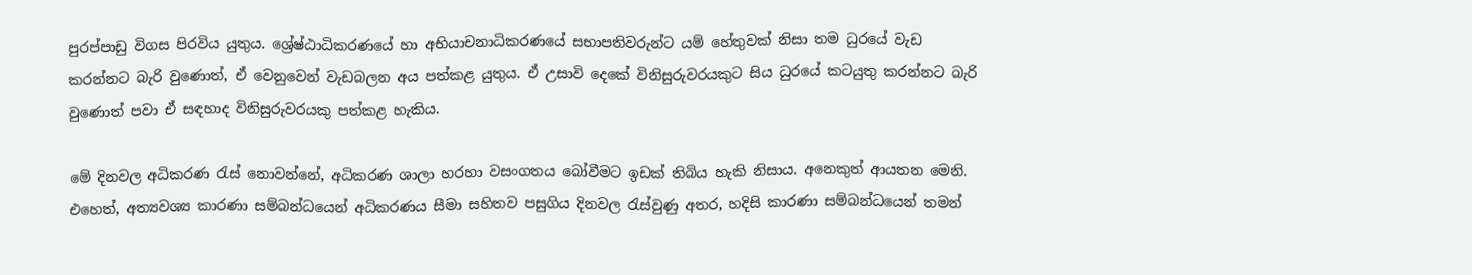පුරප්පාඩු විගස පිරවිය යුතුය. ශ්‍රේෂ්ඨාධිකරණයේ හා අභියාචනාධිකරණයේ සභාපතිවරුන්ට යම් හේතුවක් නිසා තම ධුරයේ වැඩ කරන්නට බැරි වුණොත්, ඒ වෙනුවෙන් වැඩබලන අය පත්කළ යුතුය. ඒ උසාවි දෙකේ විනිසුරුවරයකුට සිය ධුරයේ කටයුතු කරන්නට බැරි වුණොත් පවා ඒ සඳහාද විනිසුරුවරයකු පත්කළ හැකිය.

මේ දිනවල අධිකරණ රැස් නොවන්නේ, අධිකරණ ශාලා හරහා වසංගතය බෝවීමට ඉඩක් තිබිය හැකි නිසාය. අනෙකුත් ආයතන මෙනි. එහෙත්, අත්‍යවශ්‍ය කාරණා සම්බන්ධයෙන් අධිකරණය සීමා සහිතව පසුගිය දිනවල රැස්වුණු අතර, හදිසි කාරණා සම්බන්ධයෙන් තමන්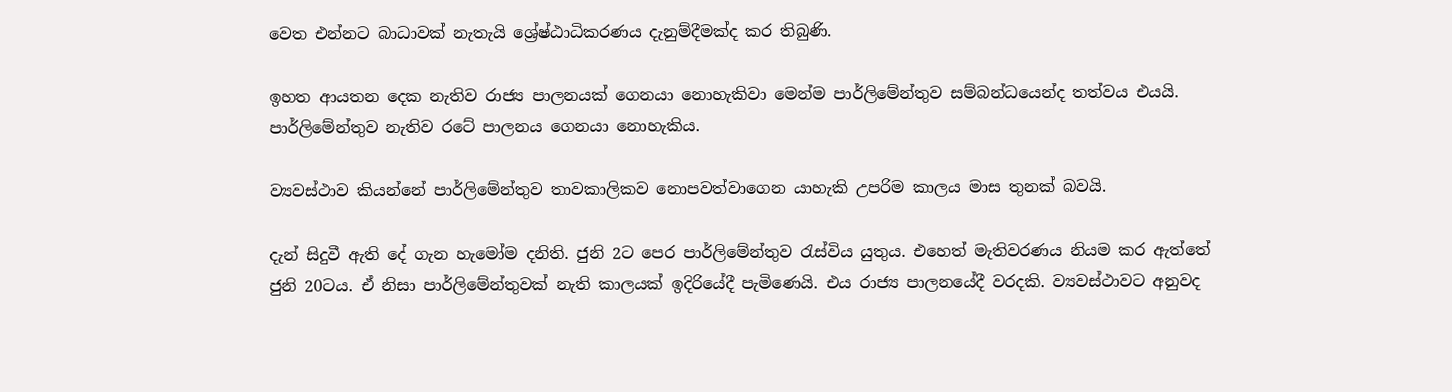වෙත එන්නට බාධාවක් නැතැයි ශ්‍රේෂ්ඨාධිකරණය දැනුම්දීමක්ද කර තිබුණි.

ඉහත ආයතන දෙක නැතිව රාජ්‍ය පාලනයක් ගෙනයා නොහැකිවා මෙන්ම පාර්ලිමේන්තුව සම්බන්ධයෙන්ද තත්වය එයයි. පාර්ලිමේන්තුව නැතිව රටේ පාලනය ගෙනයා නොහැකිය.

ව්‍යවස්ථාව කියන්නේ පාර්ලිමේන්තුව තාවකාලිකව නොපවත්වාගෙන යාහැකි උපරිම කාලය මාස තුනක් බවයි.

දැන් සිදුවී ඇති දේ ගැන හැමෝම දනිති. ජුනි 2ට පෙර පාර්ලිමේන්තුව රැස්විය යුතුය. එහෙත් මැතිවරණය නියම කර ඇත්තේ ජුනි 20ටය. ඒ නිසා පාර්ලිමේන්තුවක් නැති කාලයක් ඉදිරියේදී පැමිණෙයි. එය රාජ්‍ය පාලනයේදී වරදකි. ව්‍යවස්ථාවට අනුවද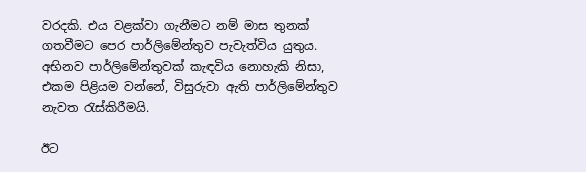වරදකි. එය වළක්වා ගැනීමට නම් මාස තුනක් ගතවීමට පෙර පාර්ලිමේන්තුව පැවැත්විය යුතුය. අභිනව පාර්ලිමේන්තුවක් කැඳවිය නොහැකි නිසා, එකම පිළියම වන්නේ, විසුරුවා ඇති පාර්ලිමේන්තුව නැවත රැස්කිරීමයි.

ඊට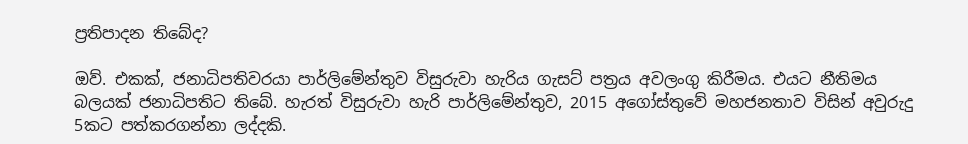ප්‍රතිපාදන තිබේද?

ඔව්. එකක්, ජනාධිපතිවරයා පාර්ලිමේන්තුව විසුරුවා හැරිය ගැසට් පත්‍රය අවලංගු කිරීමය. එයට නීතිමය බලයක් ජනාධිපතිට තිබේ. හැරත් විසුරුවා හැරි පාර්ලිමේන්තුව, 2015 අගෝස්තුවේ මහජනතාව විසින් අවුරුදු 5කට පත්කරගන්නා ලද්දකි.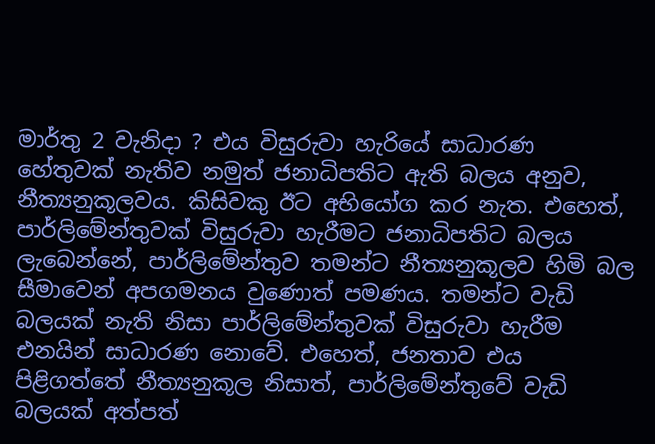මාර්තු 2 වැනිදා ? එය විසුරුවා හැරියේ සාධාරණ හේතුවක් නැතිව නමුත් ජනාධිපතිට ඇති බලය අනුව, නීත්‍යනුකූලවය. කිසිවකු ඊට අභියෝග කර නැත. එහෙත්, පාර්ලිමේන්තුවක් විසුරුවා හැරීමට ජනාධිපතිට බලය ලැබෙන්නේ, පාර්ලිමේන්තුව තමන්ට නීත්‍යනුකූලව හිමි බල සීමාවෙන් අපගමනය වුණොත් පමණය. තමන්ට වැඩි බලයක් නැති නිසා පාර්ලිමේන්තුවක් විසුරුවා හැරීම එනයින් සාධාරණ නොවේ. එහෙත්, ජනතාව එය පිළිගත්තේ නීත්‍යනුකූල නිසාත්, පාර්ලිමේන්තුවේ වැඩි බලයක් අත්පත්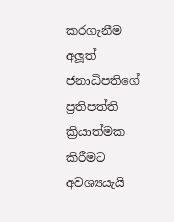කරගැනීම අලූත් ජනාධිපතිගේ ප්‍රතිපත්ති ක්‍රියාත්මක කිරීමට අවශ්‍යයැයි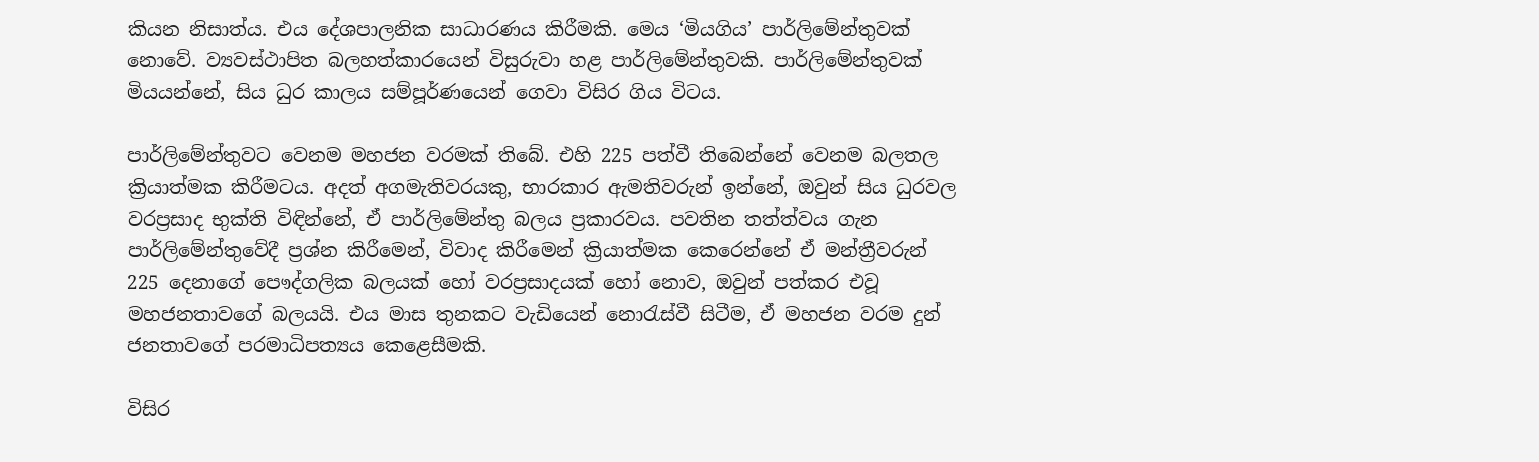කියන නිසාත්ය. එය දේශපාලනික සාධාරණය කිරීමකි. මෙය ‘මියගිය’ පාර්ලිමේන්තුවක් නොවේ. ව්‍යවස්ථාපිත බලහත්කාරයෙන් විසුරුවා හළ පාර්ලිමේන්තුවකි. පාර්ලිමේන්තුවක් මියයන්නේ, සිය ධුර කාලය සම්පූර්ණයෙන් ගෙවා විසිර ගිය විටය.

පාර්ලිමේන්තුවට වෙනම මහජන වරමක් තිබේ. එහි 225 පත්වී තිබෙන්නේ වෙනම බලතල ක්‍රියාත්මක කිරීමටය. අදත් අගමැතිවරයකු, භාරකාර ඇමතිවරුන් ඉන්නේ, ඔවුන් සිය ධුරවල වරප්‍රසාද භුක්ති විඳින්නේ, ඒ පාර්ලිමේන්තු බලය ප්‍රකාරවය. පවතින තත්ත්වය ගැන පාර්ලිමේන්තුවේදී ප්‍රශ්න කිරීමෙන්, විවාද කිරීමෙන් ක්‍රියාත්මක කෙරෙන්නේ ඒ මන්ත්‍රීවරුන් 225 දෙනාගේ පෞද්ගලික බලයක් හෝ වරප්‍රසාදයක් හෝ නොව, ඔවුන් පත්කර එවූ මහජනතාවගේ බලයයි. එය මාස තුනකට වැඩියෙන් නොරැස්වී සිටීම, ඒ මහජන වරම දුන් ජනතාවගේ පරමාධිපත්‍යය කෙළෙසීමකි.

විසිර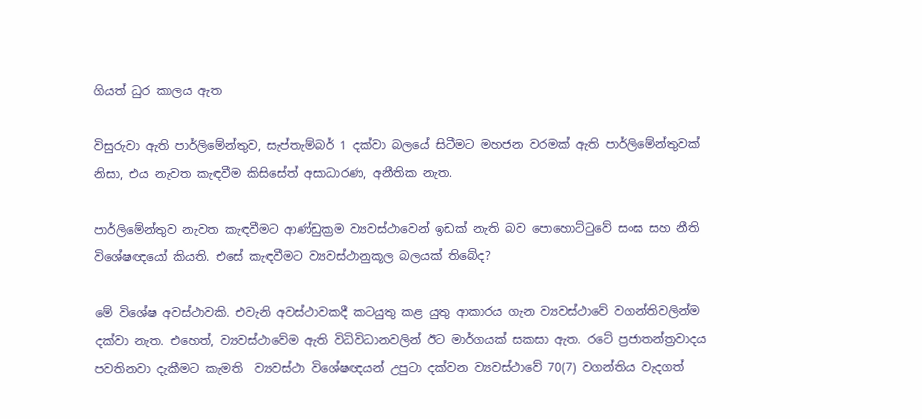ගියත් ධුර කාලය ඇත

විසුරුවා ඇති පාර්ලිමේන්තුව, සැප්තැම්බර් 1 දක්වා බලයේ සිටීමට මහජන වරමක් ඇති පාර්ලිමේන්තුවක් නිසා, එය නැවත කැඳවීම කිසිසේත් අසාධාරණ, අනීතික නැත.

පාර්ලිමේන්තුව නැවත කැඳවීමට ආණ්ඩුක්‍රම ව්‍යවස්ථාවෙන් ඉඩක් නැති බව පොහොට්ටුවේ සංඝ සහ නීති විශේෂඥයෝ කියති. එසේ කැඳවීමට ව්‍යවස්ථානුකූල බලයක් තිබේද?

මේ විශේෂ අවස්ථාවකි. එවැනි අවස්ථාවකදී කටයුතු කළ යුතු ආකාරය ගැන ව්‍යවස්ථාවේ වගන්තිවලින්ම දක්වා නැත. එහෙත්, ව්‍යවස්ථාවේම ඇති විධිවිධානවලින් ඊට මාර්ගයක් සකසා ඇත. රටේ ප්‍රජාතන්ත්‍රවාදය පවතිනවා දැකීමට කැමති  ව්‍යවස්ථා විශේෂඥයන් උපුටා දක්වන ව්‍යවස්ථාවේ 70(7) වගන්තිය වැදගත්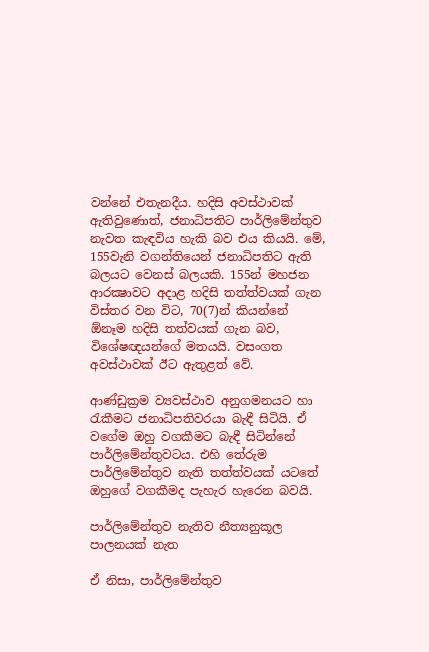වන්නේ එතැනදීය. හදිසි අවස්ථාවක් ඇතිවුණොත්, ජනාධිපතිට පාර්ලිමේන්තුව නැවත කැඳවිය හැකි බව එය කියයි. මේ, 155වැනි වගන්තියෙන් ජනාධිපතිට ඇති බලයට වෙනස් බලයකි. 155න් මහජන ආරක්‍ෂාවට අදාළ හදිසි තත්ත්වයක් ගැන විස්තර වන විට, 70(7)න් කියන්නේ  ඕනෑම හදිසි තත්වයක් ගැන බව, විශේෂඥයන්ගේ මතයයි. වසංගත අවස්ථාවක් ඊට ඇතුළත් වේ.

ආණ්ඩුක්‍රම ව්‍යවස්ථාව අනුගමනයට හා රැකීමට ජනාධිපතිවරයා බැඳී සිටියි. ඒ වගේම ඔහු වගකීමට බැඳී සිටින්නේ පාර්ලිමේන්තුවටය. එහි තේරුම පාර්ලිමේන්තුව නැති තත්ත්වයක් යටතේ ඔහුගේ වගකීමද පැහැර හැරෙන බවයි.

පාර්ලිමේන්තුව නැතිව නීත්‍යනුකූල පාලනයක් නැත

ඒ නිසා, පාර්ලිමේන්තුව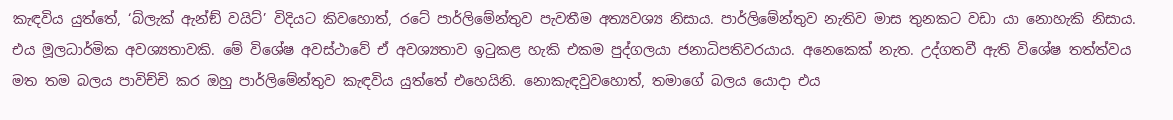කැඳවිය යුත්තේ, ‘බ්ලැක් ඇන්ඞ් වයිට්’ විදියට කිවහොත්, රටේ පාර්ලිමේන්තුව පැවතීම අත්‍යවශ්‍ය නිසාය. පාර්ලිමේන්තුව නැතිව මාස තුනකට වඩා යා නොහැකි නිසාය. එය මූලධාර්මික අවශ්‍යතාවකි. මේ විශේෂ අවස්ථාවේ ඒ අවශ්‍යතාව ඉටුකළ හැකි එකම පුද්ගලයා ජනාධිපතිවරයාය. අනෙකෙක් නැත. උද්ගතවී ඇති විශේෂ තත්ත්වය මත තම බලය පාවිච්චි කර ඔහු පාර්ලිමේන්තුව කැඳවිය යුත්තේ එහෙයිනි. නොකැඳවුවහොත්, තමාගේ බලය යොදා එය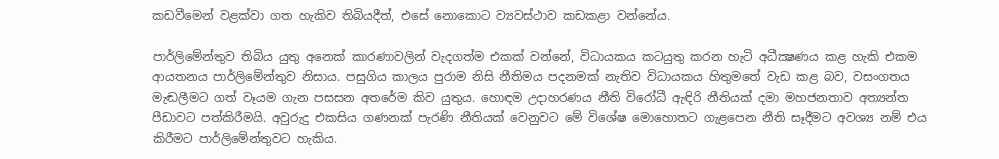කඩවීමෙන් වළක්වා ගත හැකිව තිබියදීත්, එසේ නොකොට ව්‍යවස්ථාව කඩකළා වන්නේය.

පාර්ලිමේන්තුව තිබිය යුතු අනෙක් කාරණාවලින් වැදගත්ම එකක් වන්නේ, විධායකය කටයුතු කරන හැටි අධීක්‍ෂණය කළ හැකි එකම ආයතනය පාර්ලිමේන්තුව නිසාය. පසුගිය කාලය පුරාම නිසි නීතිමය පදනමක් නැතිව විධායකය හිතුමතේ වැඩ කළ බව, වසංගතය මැඬලීමට ගත් වෑයම ගැන පසසන අතරේම කිව යුතුය. හොඳම උදාහරණය නීති විරෝධී ඇඳිරි නීතියක් දමා මහජනතාව අත්‍යන්ත පීඩාවට පත්කිරීමයි. අවුරුදු එකසිය ගණනක් පැරණි නීතියක් වෙනුවට මේ විශේෂ මොහොතට ගැළපෙන නීති සෑදීමට අවශ්‍ය නම් එය කිරීමට පාර්ලිමේන්තුවට හැකිය.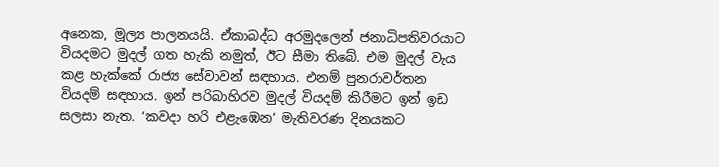අනෙක, මූල්‍ය පාලනයයි. ඒකාබද්ධ අරමුදලෙන් ජනාධිපතිවරයාට වියදමට මුදල් ගත හැකි නමුත්, ඊට සීමා තිබේ. එම මුදල් වැය කළ හැක්කේ රාජ්‍ය සේවාවන් සඳහාය. එනම් පුනරාවර්තන වියදම් සඳහාය. ඉන් පරිබාහිරව මුදල් වියදම් කිරීමට ඉන් ඉඩ සලසා නැත. ‘කවදා හරි එළැඹෙන’ මැතිවරණ දිනයකට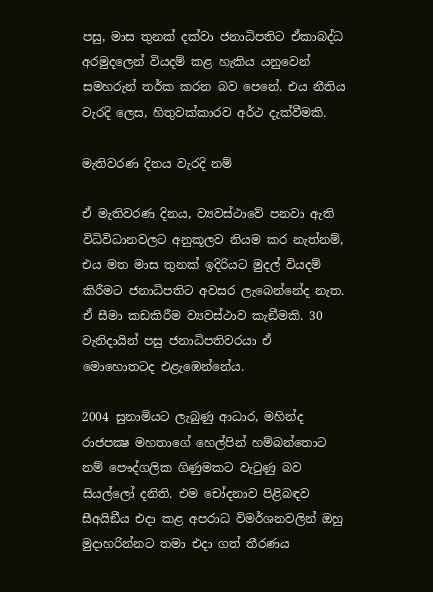පසු, මාස තුනක් දක්වා ජනාධිපතිට ඒකාබද්ධ අරමුදලෙන් වියදම් කළ හැකිය යනුවෙන් සමහරුන් තර්ක කරන බව පෙනේ. එය නීතිය වැරදි ලෙස, හිතුවක්කාරව අර්ථ දැක්වීමකි.

මැතිවරණ දිනය වැරදි නම්

ඒ මැතිවරණ දිනය, ව්‍යවස්ථාවේ පනවා ඇති විධිවිධානවලට අනුකූලව නියම කර නැත්නම්, එය මත මාස තුනක් ඉදිරියට මුදල් වියදම් කිරීමට ජනාධිපතිට අවසර ලැබෙන්නේද නැත. ඒ සීමා කඩකිරීම ව්‍යවස්ථාව කැඞීමකි. 30 වැනිදායින් පසු ජනාධිපතිවරයා ඒ මොහොතටද එළැඹෙන්නේය.

2004 සුනාමියට ලැබුණු ආධාර, මහින්ද රාජපක්‍ෂ මහතාගේ හෙල්පින් හම්බන්තොට නම් පෞද්ගලික ගිණුමකට වැටුණු බව සියල්ලෝ දනිති. එම චෝදනාව පිළිබඳව සීඅයිඞීය එදා කළ අපරාධ විමර්ශනවලින් ඔහු මුදාහරින්නට තමා එදා ගත් තීරණය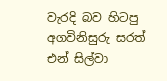වැරදි බව හිටපු අගවිනිසුරු සරත් එන් සිල්වා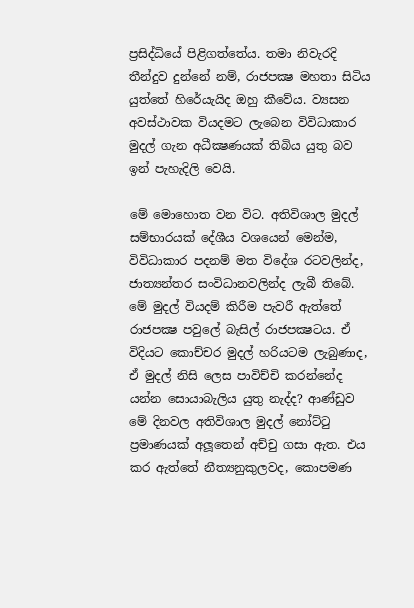ප්‍රසිද්ධියේ පිළිගත්තේය. තමා නිවැරදි තීන්දුව දුන්නේ නම්, රාජපක්‍ෂ මහතා සිටිය යුත්තේ හිරේයැයිද ඔහු කීවේය. ව්‍යසන අවස්ථාවක වියදමට ලැබෙන විවිධාකාර මුදල් ගැන අධීක්‍ෂණයක් තිබිය යුතු බව ඉන් පැහැදිලි වෙයි.

මේ මොහොත වන විට. අතිවිශාල මුදල් සම්භාරයක් දේශීය වශයෙන් මෙන්ම, විවිධාකාර පදනම් මත විදේශ රටවලින්ද, ජාත්‍යන්තර සංවිධානවලින්ද ලැබී තිබේ. මේ මුදල් වියදම් කිරීම පැවරී ඇත්තේ රාජපක්‍ෂ පවුලේ බැසිල් රාජපක්‍ෂටය. ඒ විදියට කොච්චර මුදල් හරියටම ලැබුණාද, ඒ මුදල් නිසි ලෙස පාවිච්චි කරන්නේද යන්න සොයාබැලිය යුතු නැද්ද? ආණ්ඩුව මේ දිනවල අතිවිශාල මුදල් නෝට්ටු ප්‍රමාණයක් අලූතෙන් අච්චු ගසා ඇත. එය කර ඇත්තේ නීත්‍යනුකුලවද, කොපමණ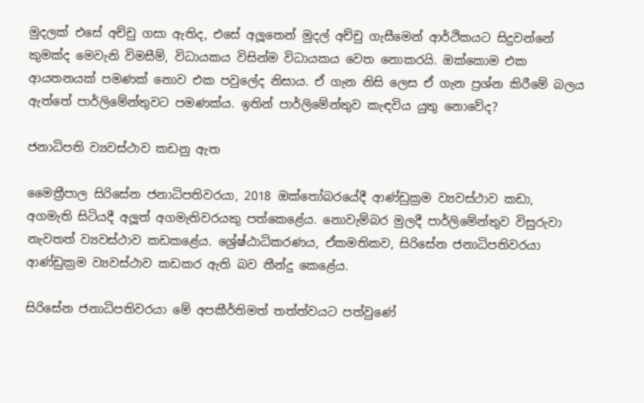මුදලක් එසේ අච්චු ගසා ඇතිද, එසේ අලූතෙන් මුදල් අච්චු ගැසීමෙන් ආර්ථිකයට සිදුවන්නේ කුමක්ද මෙවැනි විමසීම්, විධායකය විසින්ම විධායකය වෙත නොකරයි. ඔක්කොම එක ආයතනයක් පමණක් නොව එක පවුලේද නිසාය. ඒ ගැන නිසි ලෙස ඒ ගැන ප්‍රශ්න කිරීමේ බලය ඇත්තේ පාර්ලිමේන්තුවට පමණක්ය. ඉතින් පාර්ලිමේන්තුව කැඳවිය යුතු නොවේද?

ජනාධිපති ව්‍යවස්ථාව කඩනු ඇත

මෛත්‍රීපාල සිරිසේන ජනාධිපතිවරයා, 2018 ඔක්තෝබරයේදී ආණ්ඩුක්‍රම ව්‍යවස්ථාව කඩා, අගමැති සිටියදී අලූත් අගමැතිවරයකු පත්කෙළේය. නොවැම්බර මුලදී පාර්ලිමේන්තුව විසුරුවා නැවතත් ව්‍යවස්ථාව කඩකළේය. ශ්‍රේෂ්ඨාධිකරණය, ඒකමතිකව, සිරිසේන ජනාධිපතිවරයා ආණ්ඩුක්‍රම ව්‍යවස්ථාව කඩකර ඇති බව තීන්දු කෙළේය.

සිරිසේන ජනාධිපතිවරයා මේ අපකීර්තිමත් තත්ත්වයට පත්වුණේ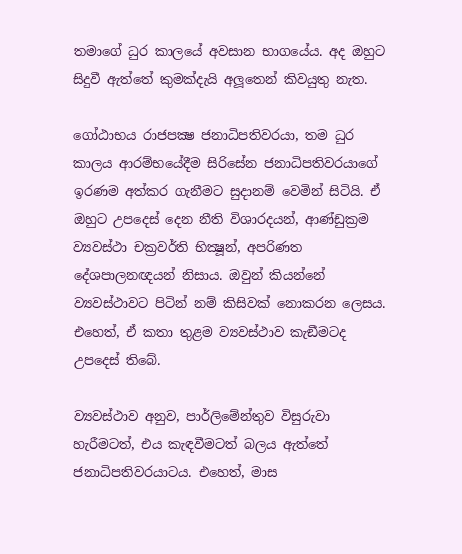තමාගේ ධුර කාලයේ අවසාන භාගයේය. අද ඔහුට සිදුවී ඇත්තේ කුමක්දැයි අලූතෙන් කිවයුතු නැත.

ගෝඨාභය රාජපක්‍ෂ ජනාධිපතිවරයා, තම ධුර කාලය ආරම්භයේදීම සිරිසේන ජනාධිපතිවරයාගේ ඉරණම අත්කර ගැනීමට සුදානම් වෙමින් සිටියි. ඒ ඔහුට උපදෙස් දෙන නීති විශාරදයන්, ආණ්ඩුක්‍රම ව්‍යවස්ථා චක්‍රවර්ති භික්‍ෂූන්, අපරිණත දේශපාලනඥයන් නිසාය. ඔවුන් කියන්නේ ව්‍යවස්ථාවට පිටින් නම් කිසිවක් නොකරන ලෙසය. එහෙත්, ඒ කතා තුළම ව්‍යවස්ථාව කැඞීමටද උපදෙස් තිබේ.

ව්‍යවස්ථාව අනුව, පාර්ලිමේන්තුව විසුරුවා හැරීමටත්, එය කැඳවීමටත් බලය ඇත්තේ ජනාධිපතිවරයාටය. එහෙත්, මාස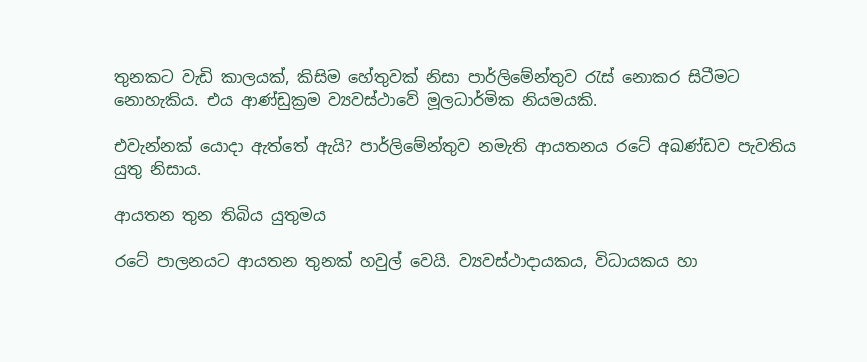තුනකට වැඩි කාලයක්, කිසිම හේතුවක් නිසා පාර්ලිමේන්තුව රැස් නොකර සිටීමට නොහැකිය. එය ආණ්ඩුක්‍රම ව්‍යවස්ථාවේ මූලධාර්මික නියමයකි.

එවැන්නක් යොදා ඇත්තේ ඇයි? පාර්ලිමේන්තුව නමැති ආයතනය රටේ අඛණ්ඩව පැවතිය යුතු නිසාය.

ආයතන තුන තිබිය යුතුමය

රටේ පාලනයට ආයතන තුනක් හවුල් වෙයි. ව්‍යවස්ථාදායකය, විධායකය හා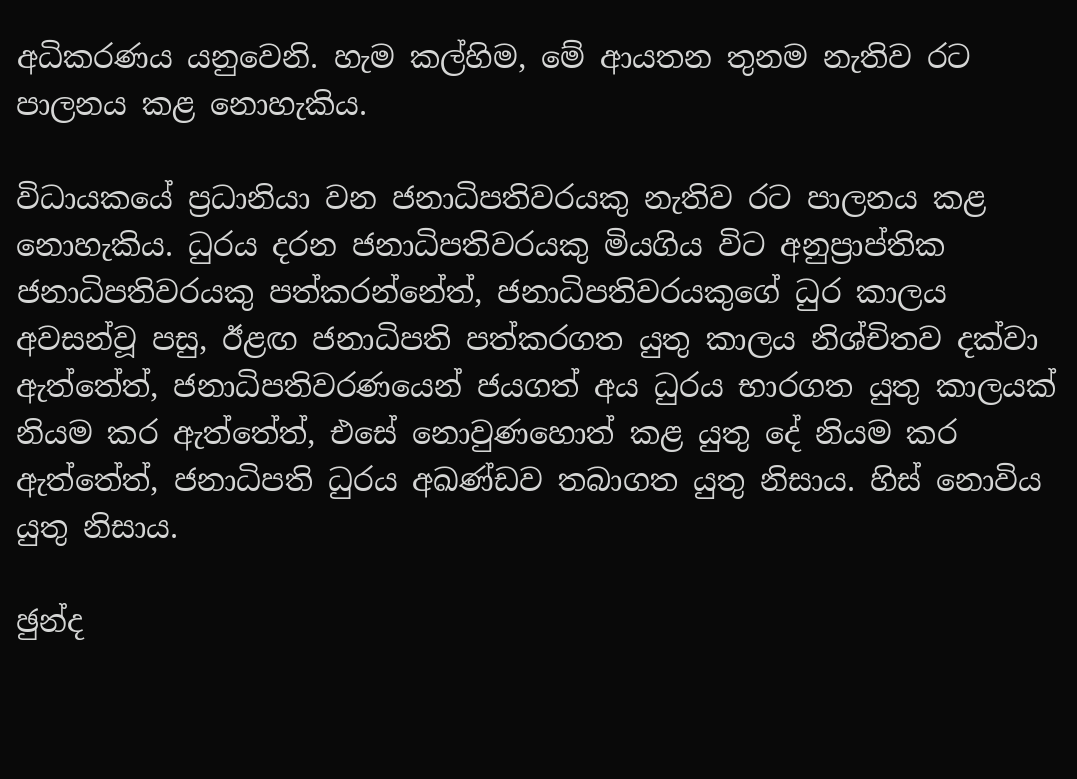අධිකරණය යනුවෙනි. හැම කල්හිම, මේ ආයතන තුනම නැතිව රට පාලනය කළ නොහැකිය.

විධායකයේ ප්‍රධානියා වන ජනාධිපතිවරයකු නැතිව රට පාලනය කළ නොහැකිය. ධුරය දරන ජනාධිපතිවරයකු මියගිය විට අනුප්‍රාප්තික ජනාධිපතිවරයකු පත්කරන්නේත්, ජනාධිපතිවරයකුගේ ධුර කාලය අවසන්වූ පසු, ඊළඟ ජනාධිපති පත්කරගත යුතු කාලය නිශ්චිතව දක්වා ඇත්තේත්, ජනාධිපතිවරණයෙන් ජයගත් අය ධුරය භාරගත යුතු කාලයක් නියම කර ඇත්තේත්, එසේ නොවුණහොත් කළ යුතු දේ නියම කර ඇත්තේත්, ජනාධිපති ධුරය අඛණ්ඩව තබාගත යුතු නිසාය. හිස් නොවිය යුතු නිසාය.

ඡුන්ද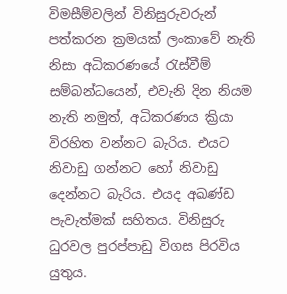විමසීම්වලින් විනිසුරුවරුන් පත්කරන ක්‍රමයක් ලංකාවේ නැති නිසා අධිකරණයේ රැස්වීම් සම්බන්ධයෙන්, එවැනි දින නියම නැති නමුත්, අධිකරණය ක්‍රියා විරහිත වන්නට බැරිය. එයට නිවාඩු ගන්නට හෝ නිවාඩු දෙන්නට බැරිය. එයද අඛණ්ඩ පැවැත්මක් සහිතය. විනිසුරු ධුරවල පුරප්පාඩු විගස පිරවිය යුතුය.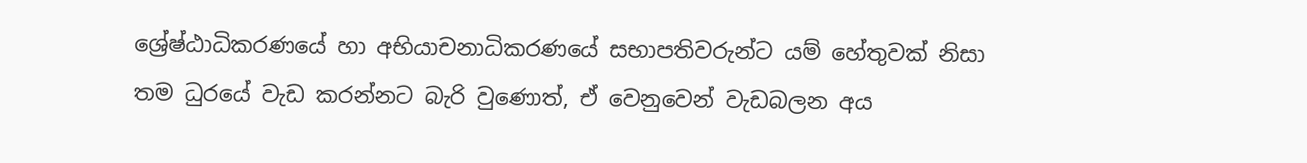ශ්‍රේෂ්ඨාධිකරණයේ හා අභියාචනාධිකරණයේ සභාපතිවරුන්ට යම් හේතුවක් නිසා තම ධුරයේ වැඩ කරන්නට බැරි වුණොත්, ඒ වෙනුවෙන් වැඩබලන අය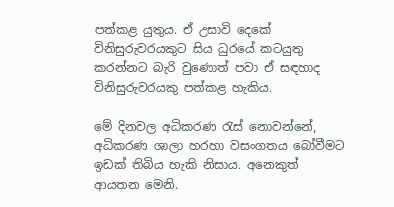පත්කළ යුතුය. ඒ උසාවි දෙකේ විනිසුරුවරයකුට සිය ධුරයේ කටයුතු කරන්නට බැරි වුණොත් පවා ඒ සඳහාද විනිසුරුවරයකු පත්කළ හැකිය.

මේ දිනවල අධිකරණ රැස් නොවන්නේ, අධිකරණ ශාලා හරහා වසංගතය බෝවීමට ඉඩක් තිබිය හැකි නිසාය. අනෙකුත් ආයතන මෙනි.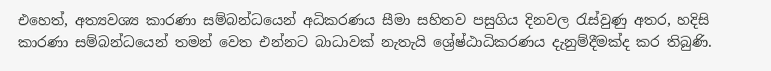එහෙත්, අත්‍යවශ්‍ය කාරණා සම්බන්ධයෙන් අධිකරණය සීමා සහිතව පසුගිය දිනවල රැස්වුණු අතර, හදිසි කාරණා සම්බන්ධයෙන් තමන් වෙත එන්නට බාධාවක් නැතැයි ශ්‍රේෂ්ඨාධිකරණය දැනුම්දීමක්ද කර තිබුණි.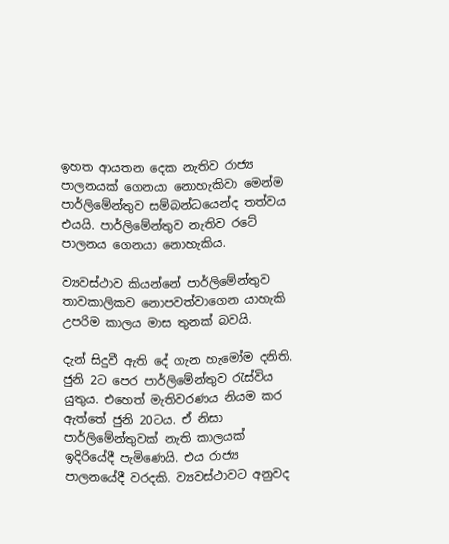ඉහත ආයතන දෙක නැතිව රාජ්‍ය පාලනයක් ගෙනයා නොහැකිවා මෙන්ම පාර්ලිමේන්තුව සම්බන්ධයෙන්ද තත්වය එයයි. පාර්ලිමේන්තුව නැතිව රටේ පාලනය ගෙනයා නොහැකිය.

ව්‍යවස්ථාව කියන්නේ පාර්ලිමේන්තුව තාවකාලිකව නොපවත්වාගෙන යාහැකි උපරිම කාලය මාස තුනක් බවයි.

දැන් සිදුවී ඇති දේ ගැන හැමෝම දනිති. ජුනි 2ට පෙර පාර්ලිමේන්තුව රැස්විය යුතුය. එහෙත් මැතිවරණය නියම කර ඇත්තේ ජුනි 20ටය. ඒ නිසා පාර්ලිමේන්තුවක් නැති කාලයක් ඉදිරියේදී පැමිණෙයි. එය රාජ්‍ය පාලනයේදී වරදකි. ව්‍යවස්ථාවට අනුවද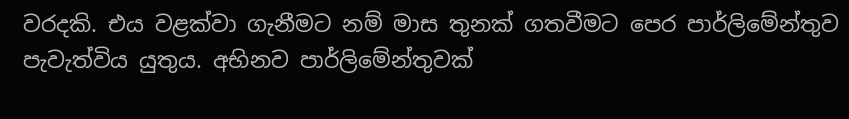වරදකි. එය වළක්වා ගැනීමට නම් මාස තුනක් ගතවීමට පෙර පාර්ලිමේන්තුව පැවැත්විය යුතුය. අභිනව පාර්ලිමේන්තුවක්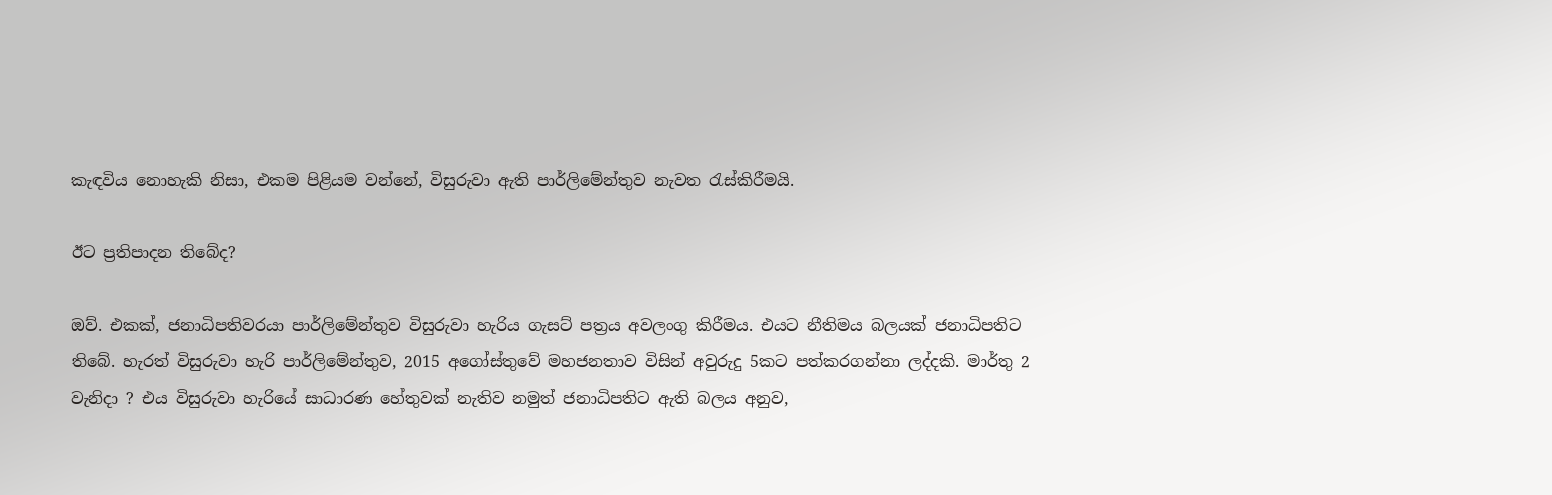කැඳවිය නොහැකි නිසා, එකම පිළියම වන්නේ, විසුරුවා ඇති පාර්ලිමේන්තුව නැවත රැස්කිරීමයි.

ඊට ප්‍රතිපාදන තිබේද?

ඔව්. එකක්, ජනාධිපතිවරයා පාර්ලිමේන්තුව විසුරුවා හැරිය ගැසට් පත්‍රය අවලංගු කිරීමය. එයට නීතිමය බලයක් ජනාධිපතිට තිබේ. හැරත් විසුරුවා හැරි පාර්ලිමේන්තුව, 2015 අගෝස්තුවේ මහජනතාව විසින් අවුරුදු 5කට පත්කරගන්නා ලද්දකි. මාර්තු 2 වැනිදා ? එය විසුරුවා හැරියේ සාධාරණ හේතුවක් නැතිව නමුත් ජනාධිපතිට ඇති බලය අනුව,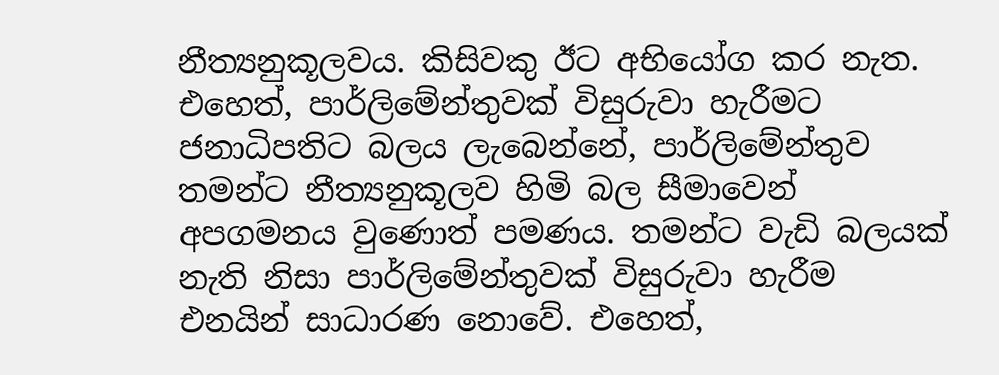නීත්‍යනුකූලවය. කිසිවකු ඊට අභියෝග කර නැත. එහෙත්, පාර්ලිමේන්තුවක් විසුරුවා හැරීමට ජනාධිපතිට බලය ලැබෙන්නේ, පාර්ලිමේන්තුව තමන්ට නීත්‍යනුකූලව හිමි බල සීමාවෙන් අපගමනය වුණොත් පමණය. තමන්ට වැඩි බලයක් නැති නිසා පාර්ලිමේන්තුවක් විසුරුවා හැරීම එනයින් සාධාරණ නොවේ. එහෙත්,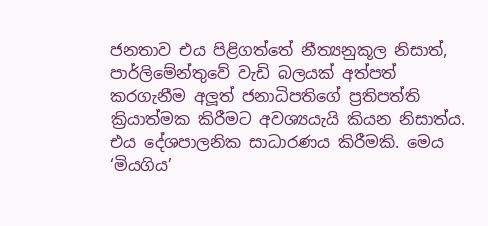ජනතාව එය පිළිගත්තේ නීත්‍යනුකූල නිසාත්, පාර්ලිමේන්තුවේ වැඩි බලයක් අත්පත් කරගැනීම අලූත් ජනාධිපතිගේ ප්‍රතිපත්ති ක්‍රියාත්මක කිරීමට අවශ්‍යයැයි කියන නිසාත්ය. එය දේශපාලනික සාධාරණය කිරීමකි. මෙය ‘මියගිය’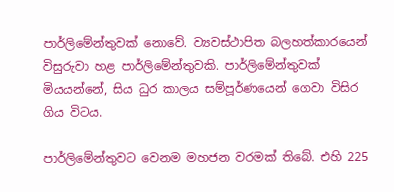පාර්ලිමේන්තුවක් නොවේ. ව්‍යවස්ථාපිත බලහත්කාරයෙන් විසුරුවා හළ පාර්ලිමේන්තුවකි. පාර්ලිමේන්තුවක් මියයන්නේ, සිය ධුර කාලය සම්පූර්ණයෙන් ගෙවා විසිර ගිය විටය.

පාර්ලිමේන්තුවට වෙනම මහජන වරමක් තිබේ. එහි 225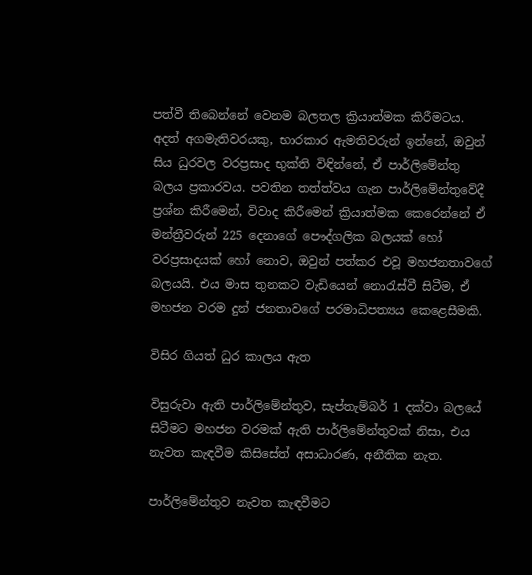පත්වී තිබෙන්නේ වෙනම බලතල ක්‍රියාත්මක කිරීමටය. අදත් අගමැතිවරයකු, භාරකාර ඇමතිවරුන් ඉන්නේ, ඔවුන් සිය ධුරවල වරප්‍රසාද භුක්ති විඳින්නේ, ඒ පාර්ලිමේන්තු බලය ප්‍රකාරවය. පවතින තත්ත්වය ගැන පාර්ලිමේන්තුවේදී ප්‍රශ්න කිරීමෙන්, විවාද කිරීමෙන් ක්‍රියාත්මක කෙරෙන්නේ ඒ මන්ත්‍රීවරුන් 225 දෙනාගේ පෞද්ගලික බලයක් හෝ වරප්‍රසාදයක් හෝ නොව, ඔවුන් පත්කර එවූ මහජනතාවගේ බලයයි. එය මාස තුනකට වැඩියෙන් නොරැස්වී සිටීම, ඒ මහජන වරම දුන් ජනතාවගේ පරමාධිපත්‍යය කෙළෙසීමකි.

විසිර ගියත් ධුර කාලය ඇත

විසුරුවා ඇති පාර්ලිමේන්තුව, සැප්තැම්බර් 1 දක්වා බලයේ සිටීමට මහජන වරමක් ඇති පාර්ලිමේන්තුවක් නිසා, එය නැවත කැඳවීම කිසිසේත් අසාධාරණ, අනීතික නැත.

පාර්ලිමේන්තුව නැවත කැඳවීමට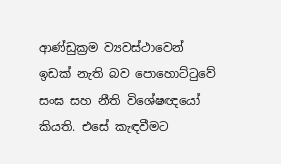ආණ්ඩුක්‍රම ව්‍යවස්ථාවෙන් ඉඩක් නැති බව පොහොට්ටුවේ සංඝ සහ නීති විශේෂඥයෝ කියති. එසේ කැඳවීමට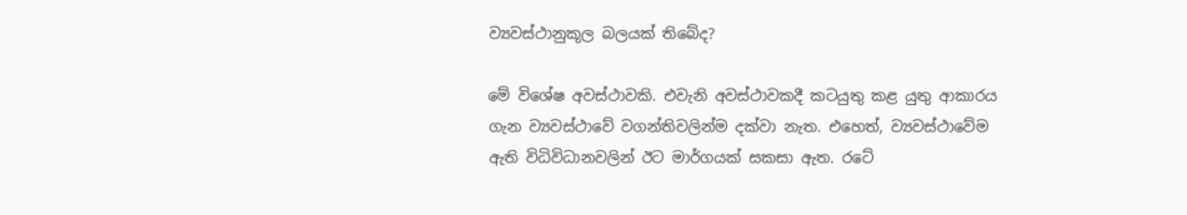ව්‍යවස්ථානුකූල බලයක් තිබේද?

මේ විශේෂ අවස්ථාවකි. එවැනි අවස්ථාවකදී කටයුතු කළ යුතු ආකාරය ගැන ව්‍යවස්ථාවේ වගන්තිවලින්ම දක්වා නැත. එහෙත්, ව්‍යවස්ථාවේම ඇති විධිවිධානවලින් ඊට මාර්ගයක් සකසා ඇත. රටේ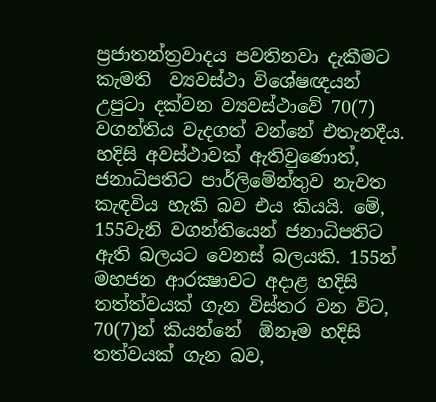ප්‍රජාතන්ත්‍රවාදය පවතිනවා දැකීමට කැමති  ව්‍යවස්ථා විශේෂඥයන් උපුටා දක්වන ව්‍යවස්ථාවේ 70(7) වගන්තිය වැදගත් වන්නේ එතැනදීය. හදිසි අවස්ථාවක් ඇතිවුණොත්, ජනාධිපතිට පාර්ලිමේන්තුව නැවත කැඳවිය හැකි බව එය කියයි. මේ, 155වැනි වගන්තියෙන් ජනාධිපතිට ඇති බලයට වෙනස් බලයකි. 155න් මහජන ආරක්‍ෂාවට අදාළ හදිසි තත්ත්වයක් ගැන විස්තර වන විට, 70(7)න් කියන්නේ  ඕනෑම හදිසි තත්වයක් ගැන බව,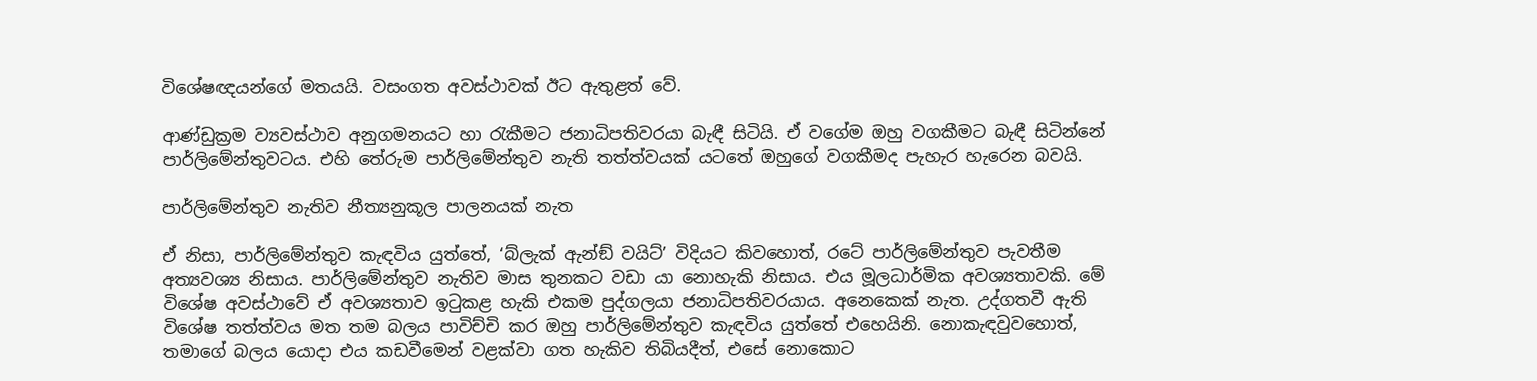විශේෂඥයන්ගේ මතයයි. වසංගත අවස්ථාවක් ඊට ඇතුළත් වේ.

ආණ්ඩුක්‍රම ව්‍යවස්ථාව අනුගමනයට හා රැකීමට ජනාධිපතිවරයා බැඳී සිටියි. ඒ වගේම ඔහු වගකීමට බැඳී සිටින්නේ පාර්ලිමේන්තුවටය. එහි තේරුම පාර්ලිමේන්තුව නැති තත්ත්වයක් යටතේ ඔහුගේ වගකීමද පැහැර හැරෙන බවයි.

පාර්ලිමේන්තුව නැතිව නීත්‍යනුකූල පාලනයක් නැත

ඒ නිසා, පාර්ලිමේන්තුව කැඳවිය යුත්තේ, ‘බ්ලැක් ඇන්ඞ් වයිට්’ විදියට කිවහොත්, රටේ පාර්ලිමේන්තුව පැවතීම අත්‍යවශ්‍ය නිසාය. පාර්ලිමේන්තුව නැතිව මාස තුනකට වඩා යා නොහැකි නිසාය. එය මූලධාර්මික අවශ්‍යතාවකි. මේ විශේෂ අවස්ථාවේ ඒ අවශ්‍යතාව ඉටුකළ හැකි එකම පුද්ගලයා ජනාධිපතිවරයාය. අනෙකෙක් නැත. උද්ගතවී ඇති විශේෂ තත්ත්වය මත තම බලය පාවිච්චි කර ඔහු පාර්ලිමේන්තුව කැඳවිය යුත්තේ එහෙයිනි. නොකැඳවුවහොත්, තමාගේ බලය යොදා එය කඩවීමෙන් වළක්වා ගත හැකිව තිබියදීත්, එසේ නොකොට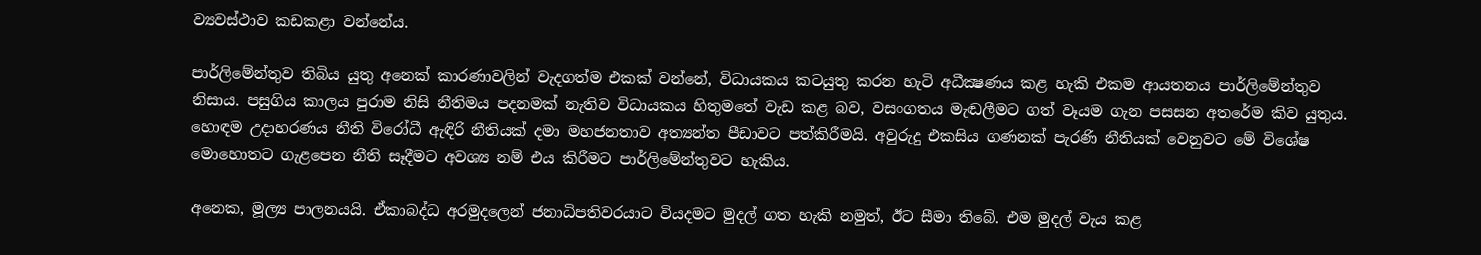ව්‍යවස්ථාව කඩකළා වන්නේය.

පාර්ලිමේන්තුව තිබිය යුතු අනෙක් කාරණාවලින් වැදගත්ම එකක් වන්නේ, විධායකය කටයුතු කරන හැටි අධීක්‍ෂණය කළ හැකි එකම ආයතනය පාර්ලිමේන්තුව නිසාය. පසුගිය කාලය පුරාම නිසි නීතිමය පදනමක් නැතිව විධායකය හිතුමතේ වැඩ කළ බව, වසංගතය මැඬලීමට ගත් වෑයම ගැන පසසන අතරේම කිව යුතුය. හොඳම උදාහරණය නීති විරෝධී ඇඳිරි නීතියක් දමා මහජනතාව අත්‍යන්ත පීඩාවට පත්කිරීමයි. අවුරුදු එකසිය ගණනක් පැරණි නීතියක් වෙනුවට මේ විශේෂ මොහොතට ගැළපෙන නීති සෑදීමට අවශ්‍ය නම් එය කිරීමට පාර්ලිමේන්තුවට හැකිය.

අනෙක, මූල්‍ය පාලනයයි. ඒකාබද්ධ අරමුදලෙන් ජනාධිපතිවරයාට වියදමට මුදල් ගත හැකි නමුත්, ඊට සීමා තිබේ. එම මුදල් වැය කළ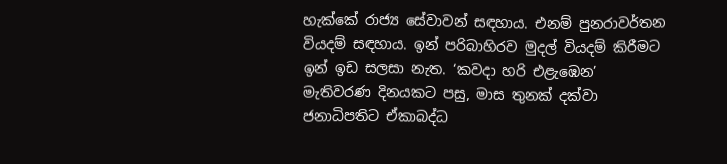හැක්කේ රාජ්‍ය සේවාවන් සඳහාය. එනම් පුනරාවර්තන වියදම් සඳහාය. ඉන් පරිබාහිරව මුදල් වියදම් කිරීමට ඉන් ඉඩ සලසා නැත. ‘කවදා හරි එළැඹෙන’ මැතිවරණ දිනයකට පසු, මාස තුනක් දක්වා ජනාධිපතිට ඒකාබද්ධ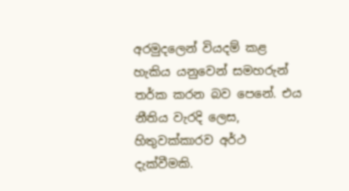අරමුදලෙන් වියදම් කළ හැකිය යනුවෙන් සමහරුන් තර්ක කරන බව පෙනේ. එය නීතිය වැරදි ලෙස, හිතුවක්කාරව අර්ථ දැක්වීමකි.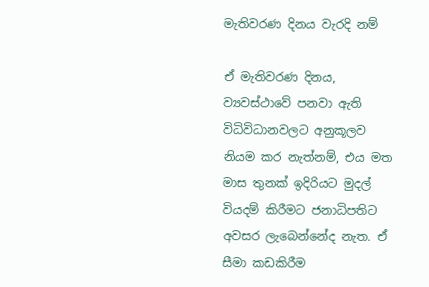මැතිවරණ දිනය වැරදි නම්

ඒ මැතිවරණ දිනය, ව්‍යවස්ථාවේ පනවා ඇති විධිවිධානවලට අනුකූලව නියම කර නැත්නම්, එය මත මාස තුනක් ඉදිරියට මුදල් වියදම් කිරීමට ජනාධිපතිට අවසර ලැබෙන්නේද නැත. ඒ සීමා කඩකිරීම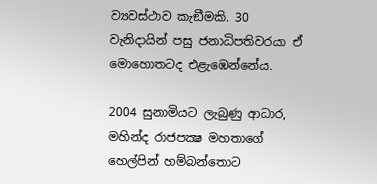ව්‍යවස්ථාව කැඞීමකි. 30 වැනිදායින් පසු ජනාධිපතිවරයා ඒ මොහොතටද එළැඹෙන්නේය.

2004 සුනාමියට ලැබුණු ආධාර, මහින්ද රාජපක්‍ෂ මහතාගේ හෙල්පින් හම්බන්තොට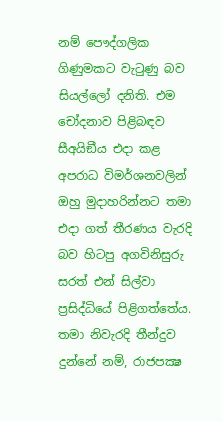නම් පෞද්ගලික ගිණුමකට වැටුණු බව සියල්ලෝ දනිති. එම චෝදනාව පිළිබඳව සීඅයිඞීය එදා කළ අපරාධ විමර්ශනවලින් ඔහු මුදාහරින්නට තමා එදා ගත් තීරණය වැරදි බව හිටපු අගවිනිසුරු සරත් එන් සිල්වා ප්‍රසිද්ධියේ පිළිගත්තේය. තමා නිවැරදි තීන්දුව දුන්නේ නම්, රාජපක්‍ෂ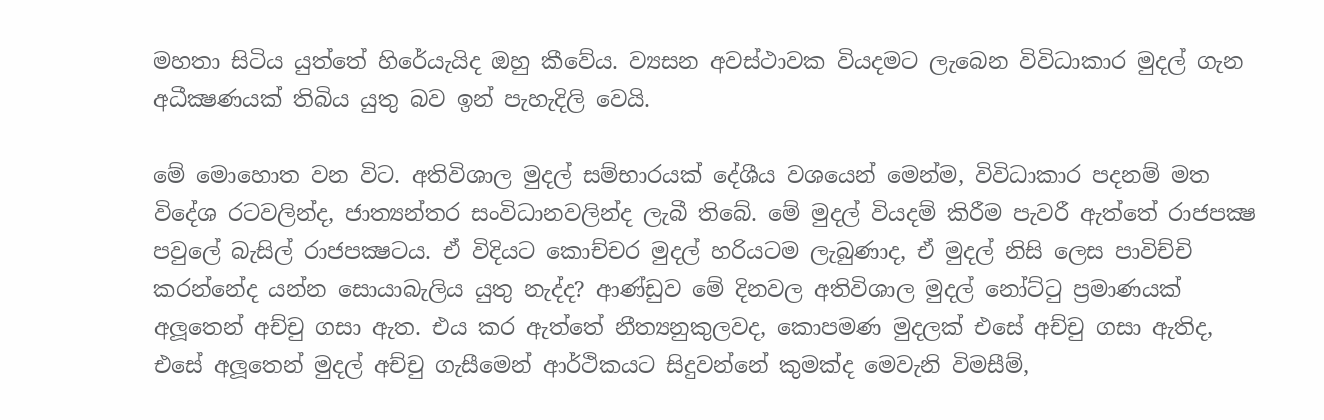මහතා සිටිය යුත්තේ හිරේයැයිද ඔහු කීවේය. ව්‍යසන අවස්ථාවක වියදමට ලැබෙන විවිධාකාර මුදල් ගැන අධීක්‍ෂණයක් තිබිය යුතු බව ඉන් පැහැදිලි වෙයි.

මේ මොහොත වන විට. අතිවිශාල මුදල් සම්භාරයක් දේශීය වශයෙන් මෙන්ම, විවිධාකාර පදනම් මත විදේශ රටවලින්ද, ජාත්‍යන්තර සංවිධානවලින්ද ලැබී තිබේ. මේ මුදල් වියදම් කිරීම පැවරී ඇත්තේ රාජපක්‍ෂ පවුලේ බැසිල් රාජපක්‍ෂටය. ඒ විදියට කොච්චර මුදල් හරියටම ලැබුණාද, ඒ මුදල් නිසි ලෙස පාවිච්චි කරන්නේද යන්න සොයාබැලිය යුතු නැද්ද? ආණ්ඩුව මේ දිනවල අතිවිශාල මුදල් නෝට්ටු ප්‍රමාණයක් අලූතෙන් අච්චු ගසා ඇත. එය කර ඇත්තේ නීත්‍යනුකුලවද, කොපමණ මුදලක් එසේ අච්චු ගසා ඇතිද, එසේ අලූතෙන් මුදල් අච්චු ගැසීමෙන් ආර්ථිකයට සිදුවන්නේ කුමක්ද මෙවැනි විමසීම්,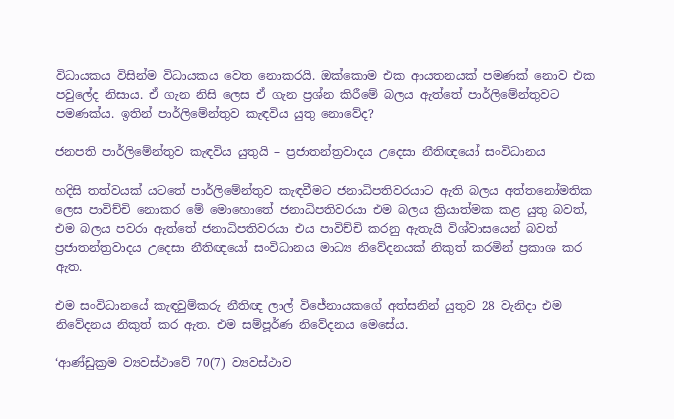විධායකය විසින්ම විධායකය වෙත නොකරයි. ඔක්කොම එක ආයතනයක් පමණක් නොව එක පවුලේද නිසාය. ඒ ගැන නිසි ලෙස ඒ ගැන ප්‍රශ්න කිරීමේ බලය ඇත්තේ පාර්ලිමේන්තුවට පමණක්ය. ඉතින් පාර්ලිමේන්තුව කැඳවිය යුතු නොවේද?

ජනපති පාර්ලිමේන්තුව කැඳවිය යුතුයි – ප්‍රජාතන්ත්‍රවාදය උදෙසා නීතිඥයෝ සංවිධානය

හදිසි තත්වයක් යටතේ පාර්ලිමේන්තුව කැඳවීමට ජනාධිපතිවරයාට ඇති බලය අත්තනෝමතික ලෙස පාවිච්චි නොකර මේ මොහොතේ ජනාධිපතිවරයා එම බලය ක්‍රියාත්මක කළ යුතු බවත්, එම බලය පවරා ඇත්තේ ජනාධිපතිවරයා එය පාවිච්චි කරනු ඇතැයි විශ්වාසයෙන් බවත් ප්‍රජාතන්ත්‍රවාදය උදෙසා නීතිඥයෝ සංවිධානය මාධ්‍ය නිවේදනයක් නිකුත් කරමින් ප්‍රකාශ කර ඇත.

එම සංවිධානයේ කැඳවුම්කරු නීතිඥ ලාල් විජේනායකගේ අත්සනින් යුතුව 28 වැනිදා එම නිවේදනය නිකුත් කර ඇත. එම සම්පූර්ණ නිවේදනය මෙසේය.

‘ආණ්ඩුක්‍රම ව්‍යවස්ථාවේ 70(7) ව්‍යවස්ථාව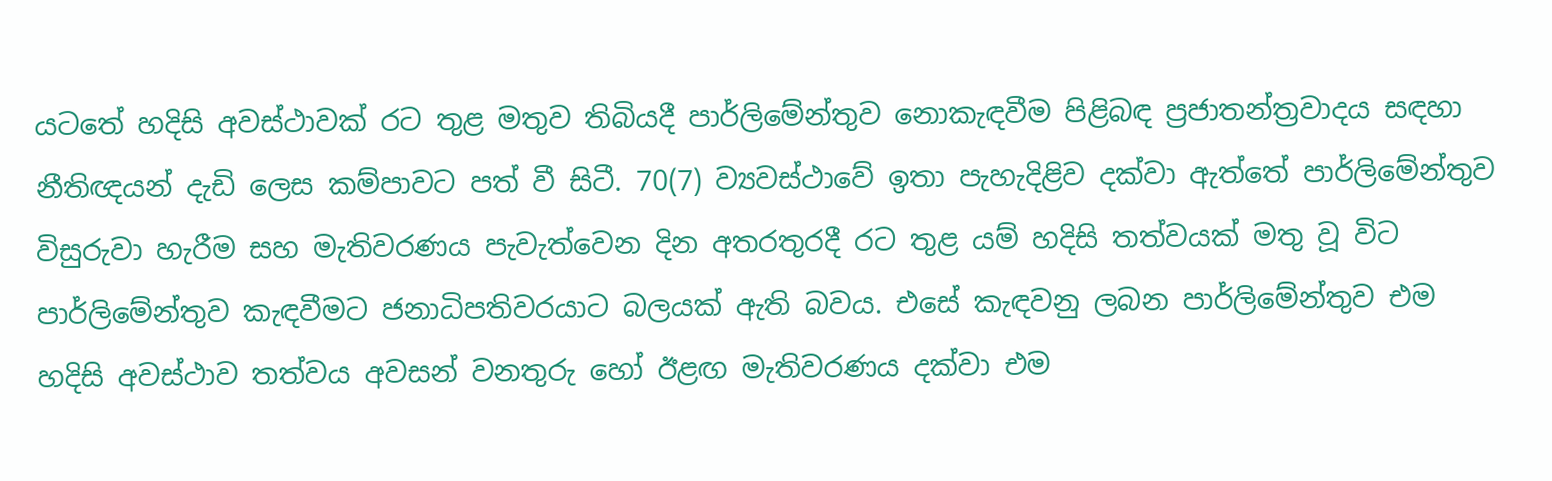යටතේ හදිසි අවස්ථාවක් රට තුළ මතුව තිබියදී පාර්ලිමේන්තුව නොකැඳවීම පිළිබඳ ප්‍රජාතන්ත්‍රවාදය සඳහා නීතිඥයන් දැඩි ලෙස කම්පාවට පත් වී සිටී. 70(7) ව්‍යවස්ථාවේ ඉතා පැහැදිළිව දක්වා ඇත්තේ පාර්ලිමේන්තුව විසුරුවා හැරීම සහ මැතිවරණය පැවැත්වෙන දින අතරතුරදී රට තුළ යම් හදිසි තත්වයක් මතු වූ විට පාර්ලිමේන්තුව කැඳවීමට ජනාධිපතිවරයාට බලයක් ඇති බවය. එසේ කැඳවනු ලබන පාර්ලිමේන්තුව එම හදිසි අවස්ථාව තත්වය අවසන් වනතුරු හෝ ඊළඟ මැතිවරණය දක්වා එම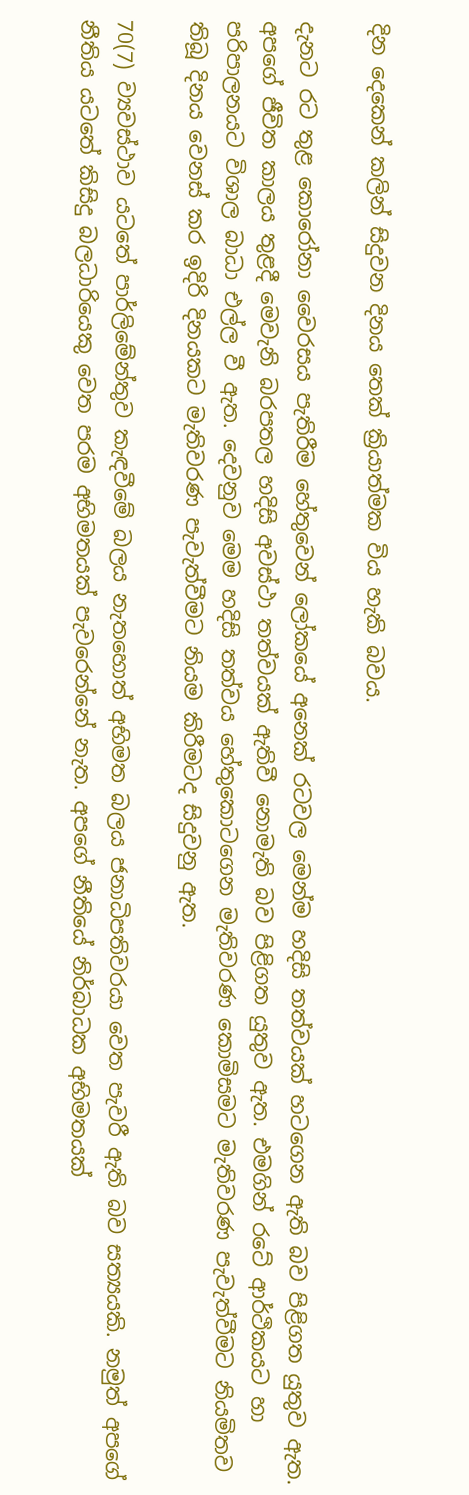දින දෙකෙන් කලින් සිදුවන දිනය තෙක් ක්‍රියාත්මක විය හැකි බවය.

දැනට රට තුළ කොරෝනා වෛරසය පැතිරීම හේතුවෙන් ලෝකයේ අනෙක් රටවල මෙන්ම හදිසි තත්වයක් හටගෙන ඇති බව පිළිගත යුතුව ඇත. අපගේ ජීවිත කාලය තුළදී මෙවැනි බරපතල හදිසි අවස්ථා තත්වයක් ඇතිවී නොමැති බව පිළිගත යුතුව ඇත. එමගින් රටේ ආර්ථිකයට හා පරිපාලනයට විශාල බාධා එල්ල වී ඇත. දෙවනුව මෙම හදිසි තත්වය හේතුකොටගෙන මැතිවරණ කොමිසමට මැතිවරණ පැවැත්වීමට නියමිතව තිබූ දිනය වෙනස් කර ඉදිරි දිනයකට මැතිවරණ පැවැත්වීමට නියම කිරීමටද සිදුවනු ඇත.

70(7) ව්‍යවස්ථාව යටතේ පාර්ලිමේන්තුව කැඳවීමේ බලය නැතහොත් අභිමත බලය ජනාධිපතිවරයා වෙත පැවරී ඇති බව සත්‍යයකි. නමුත් අපගේ නීතිය යටතේ කිසිදු බලධාරියෙකු වෙත පරම අභිමතයක් පැවරෙන්නේ නැත. අපගේ නීතියේ නිර්බාධක අභිමතයක්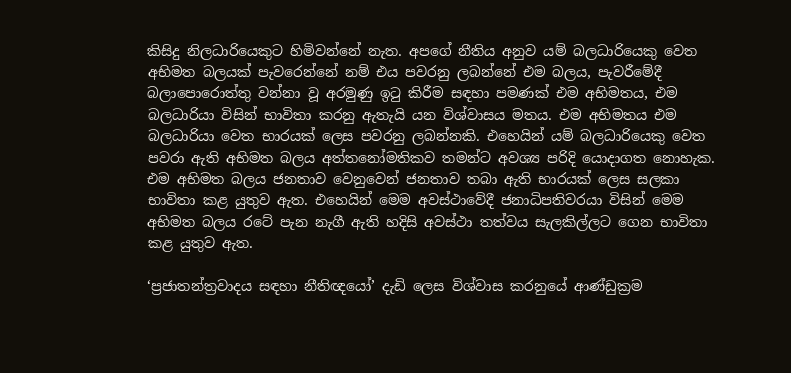කිසිදු නිලධාරියෙකුට හිමිවන්නේ නැත. අපගේ නීතිය අනුව යම් බලධාරියෙකු වෙත අභිමත බලයක් පැවරෙන්නේ නම් එය පවරනු ලබන්නේ එම බලය, පැවරීමේදී බලාපොරොත්තු වන්නා වූ අරමුණු ඉටු කිරීම සඳහා පමණක් එම අභිමතය, එම බලධාරියා විසින් භාවිතා කරනු ඇතැයි යන විශ්වාසය මතය. එම අභිමතය එම බලධාරියා වෙත භාරයක් ලෙස පවරනු ලබන්නකි. එහෙයින් යම් බලධාරියෙකු වෙත පවරා ඇති අභිමත බලය අත්තනෝමතිකව තමන්ට අවශ්‍ය පරිදි යොදාගත නොහැක. එම අභිමත බලය ජනතාව වෙනුවෙන් ජනතාව තබා ඇති භාරයක් ලෙස සලකා භාවිතා කළ යුතුව ඇත. එහෙයින් මෙම අවස්ථාවේදී ජනාධිපතිවරයා විසින් මෙම අභිමත බලය රටේ පැන නැගී ඇති හදිසි අවස්ථා තත්වය සැලකිල්ලට ගෙන භාවිතා කළ යුතුව ඇත.

‘ප්‍රජාතන්ත්‍රවාදය සඳහා නීතිඥයෝ’ දැඩි ලෙස විශ්වාස කරනුයේ ආණ්ඩුක්‍රම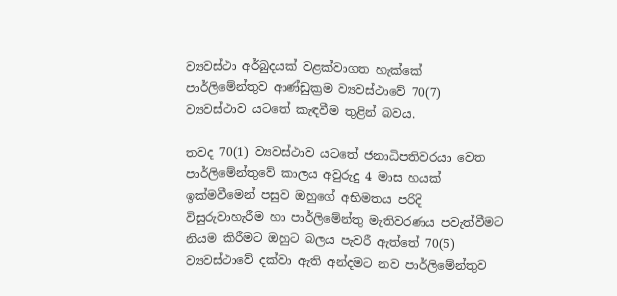ව්‍යවස්ථා අර්බුදයක් වළක්වාගත හැක්කේ පාර්ලිමේන්තුව ආණ්ඩුක්‍රම ව්‍යවස්ථාවේ 70(7) ව්‍යවස්ථාව යටතේ කැඳවීම තුළින් බවය.

තවද 70(1) ව්‍යවස්ථාව යටතේ ජනාධිපතිවරයා වෙත පාර්ලිමේන්තුවේ කාලය අවුරුදු 4 මාස හයක් ඉක්මවීමෙන් පසුව ඔහුගේ අභිමතය පරිදි විසුරුවාහැරීම හා පාර්ලිමේන්තු මැතිවරණය පවැත්වීමට නියම කිරීමට ඔහුට බලය පැවරී ඇත්තේ 70(5) ව්‍යවස්ථාවේ දක්වා ඇති අන්දමට නව පාර්ලිමේන්තුව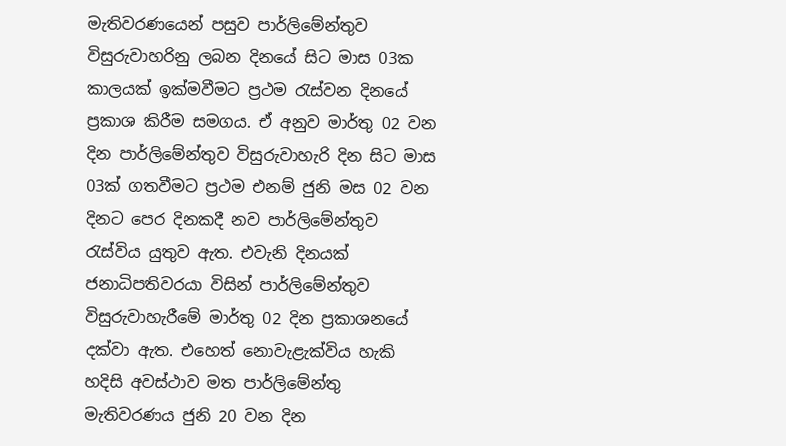මැතිවරණයෙන් පසුව පාර්ලිමේන්තුව විසුරුවාහරිනු ලබන දිනයේ සිට මාස 03ක කාලයක් ඉක්මවීමට ප්‍රථම රැස්වන දිනයේ ප්‍රකාශ කිරීම සමගය. ඒ අනුව මාර්තු 02 වන දින පාර්ලිමේන්තුව විසුරුවාහැරි දින සිට මාස 03ක් ගතවීමට ප්‍රථම එනම් ජුනි මස 02 වන දිනට පෙර දිනකදී නව පාර්ලිමේන්තුව රැස්විය යුතුව ඇත. එවැනි දිනයක් ජනාධිපතිවරයා විසින් පාර්ලිමේන්තුව විසුරුවාහැරීමේ මාර්තු 02 දින ප්‍රකාශනයේ දක්වා ඇත. එහෙත් නොවැළැක්විය හැකි හදිසි අවස්ථාව මත පාර්ලිමේන්තු මැතිවරණය ජුනි 20 වන දින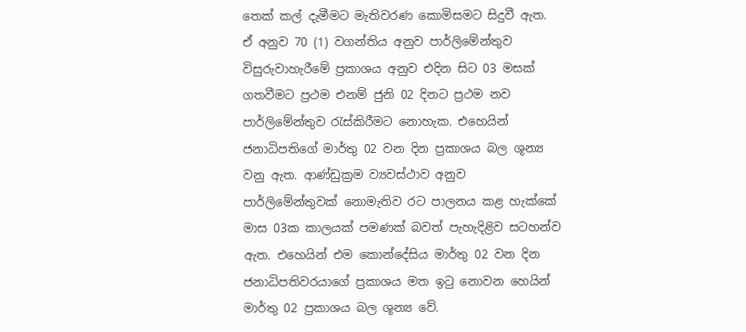තෙක් කල් දැමීමට මැතිවරණ කොමිසමට සිදුවී ඇත. ඒ අනුව 70 (1) වගන්තිය අනුව පාර්ලිමේන්තුව විසුරුවාහැරීමේ ප්‍රකාශය අනුව එදින සිට 03 මසක් ගතවීමට ප්‍රථම එනම් ජුනි 02 දිනට ප්‍රථම නව පාර්ලිමේන්තුව රැස්කිරීමට නොහැක. එහෙයින් ජනාධිපතිගේ මාර්තු 02 වන දින ප්‍රකාශය බල ශූන්‍ය වනු ඇත. ආණ්ඩුක්‍රම ව්‍යවස්ථාව අනුව පාර්ලිමේන්තුවක් නොමැතිව රට පාලනය කළ හැක්කේ මාස 03ක කාලයක් පමණක් බවත් පැහැදිළිව සටහන්ව ඇත. එහෙයින් එම කොන්දේසිය මාර්තු 02 වන දින ජනාධිපතිවරයාගේ ප්‍රකාශය මත ඉටු නොවන හෙයින් මාර්තු 02 ප්‍රකාශය බල ශූන්‍ය වේ.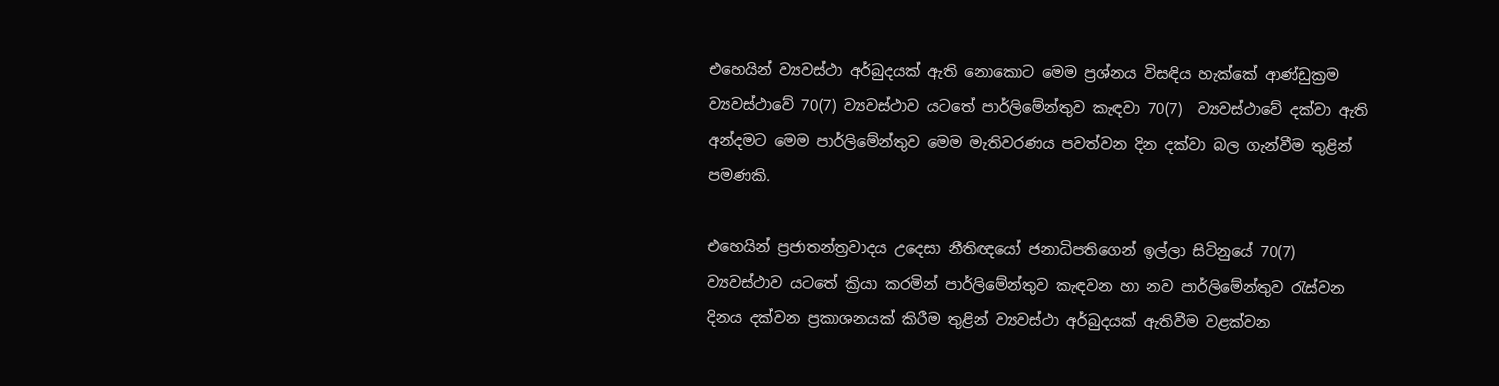එහෙයින් ව්‍යවස්ථා අර්බුදයක් ඇති නොකොට මෙම ප්‍රශ්නය විසඳිය හැක්කේ ආණ්ඩුක්‍රම ව්‍යවස්ථාවේ 70(7) ව්‍යවස්ථාව යටතේ පාර්ලිමේන්තුව කැඳවා 70(7)  ව්‍යවස්ථාවේ දක්වා ඇති අන්දමට මෙම පාර්ලිමේන්තුව මෙම මැතිවරණය පවත්වන දින දක්වා බල ගැන්වීම තුළින් පමණකි.

එහෙයින් ප්‍රජාතන්ත්‍රවාදය උදෙසා නීතිඥයෝ ජනාධිපතිගෙන් ඉල්ලා සිටිනුයේ 70(7) ව්‍යවස්ථාව යටතේ ක්‍රියා කරමින් පාර්ලිමේන්තුව කැඳවන හා නව පාර්ලිමේන්තුව රැස්වන දිනය දක්වන ප්‍රකාශනයක් කිරීම තුළින් ව්‍යවස්ථා අර්බුදයක් ඇතිවීම වළක්වන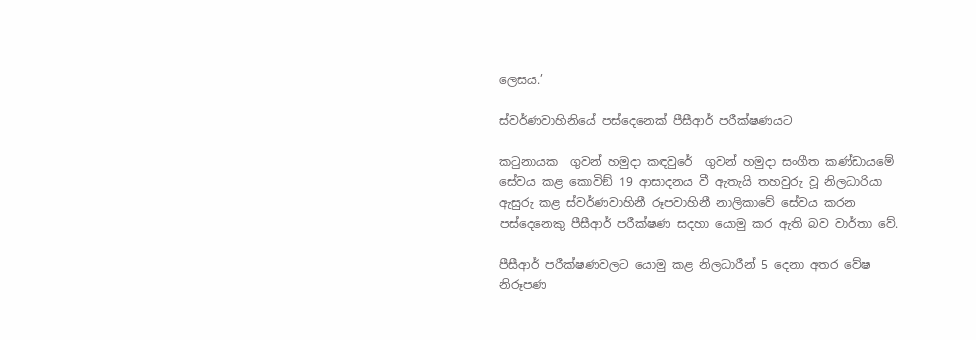ලෙසය.’

ස්වර්ණවාහිනියේ පස්දෙනෙක් පීසීආර් පරීක්ෂණයට

කටුනායක  ගුවන් හමුදා කඳවුරේ  ගුවන් හමුදා සංගීත කණ්ඩායමේ සේවය කළ කොවිඞ් 19 ආසාදනය වී ඇතැයි තහවුරු වූ නිලධාරියා ඇසුරු කළ ස්වර්ණවාහිනී රූපවාහිනී නාලිකාවේ සේවය කරන පස්දෙනෙකු පීසීආර් පරීක්ෂණ සදහා යොමු කර ඇති බව වාර්තා වේ.

පීසීආර් පරීක්ෂණවලට යොමු කළ නිලධාරීන් 5 දෙනා අතර වේෂ නිරූපණ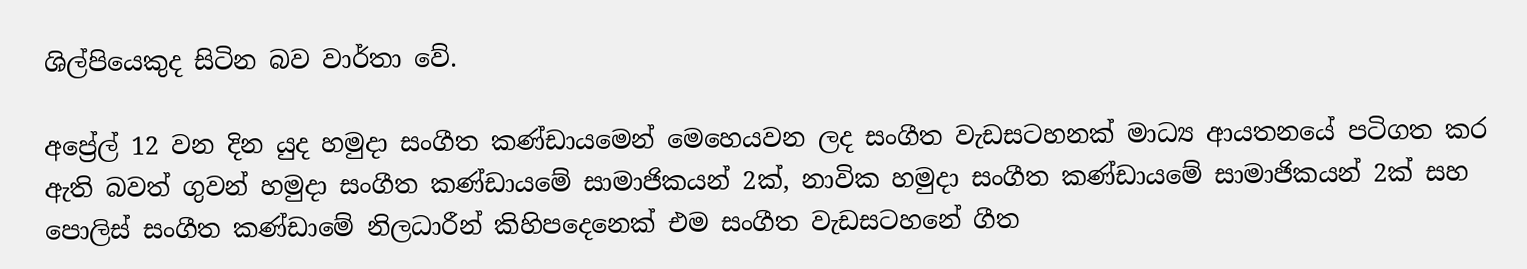ශිල්පියෙකුද සිටින බව වාර්තා වේ.

අප්‍රේල් 12 වන දින යුද හමුදා සංගීත කණ්ඩායමෙන් මෙහෙයවන ලද සංගීත වැඩසටහනක් මාධ්‍ය ආයතනයේ පටිගත කර ඇති බවත් ගුවන් හමුදා සංගීත කණ්ඩායමේ සාමාජිකයන් 2ක්, නාවික හමුදා සංගීත කණ්ඩායමේ සාමාජිකයන් 2ක් සහ පොලිස් සංගීත කණ්ඩාමේ නිලධාරීන් කිහිපදෙනෙක් එම සංගීත වැඩසටහනේ ගීත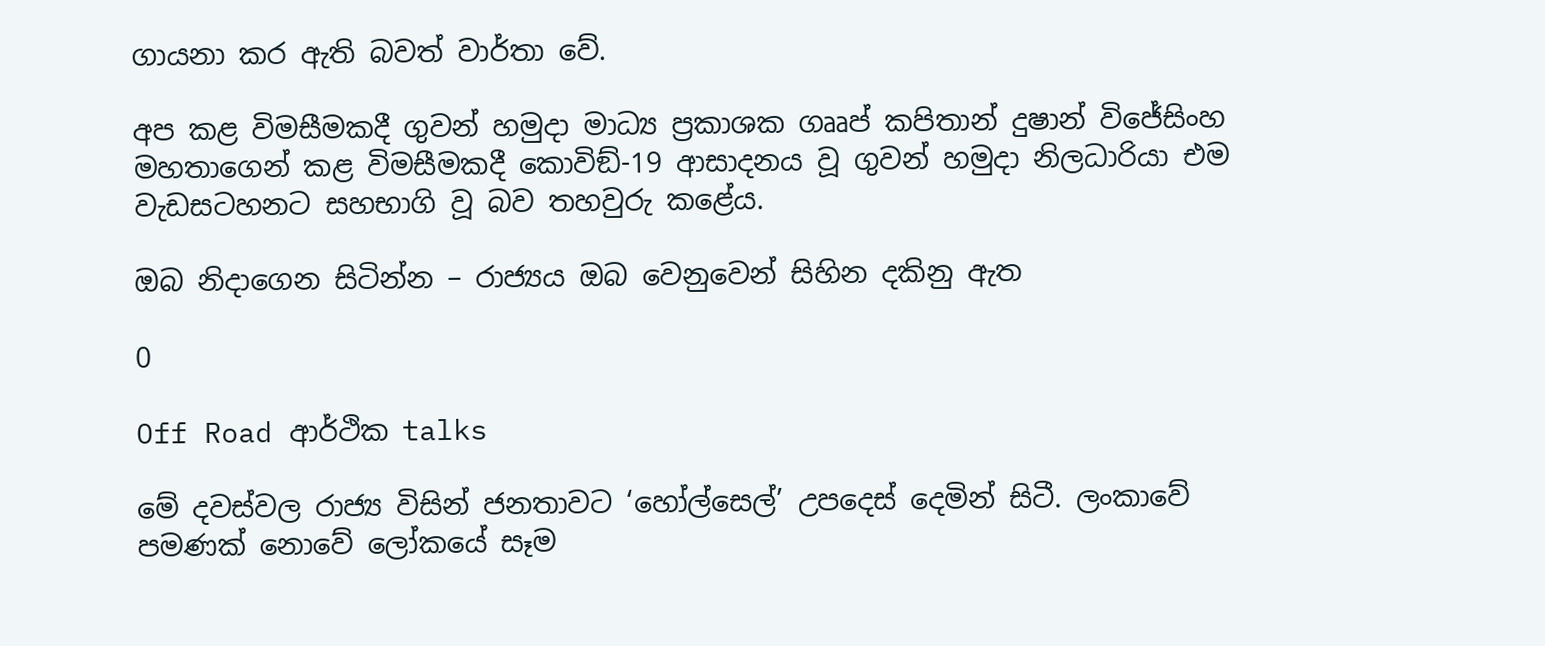ගායනා කර ඇති බවත් වාර්තා වේ.

අප කළ විමසීමකදී ගුවන් හමුදා මාධ්‍ය ප්‍රකාශක ගෲප් කපිතාන් දුෂාන් විජේසිංහ මහතාගෙන් කළ විමසීමකදී කොවිඞ්-19 ආසාදනය වූ ගුවන් හමුදා නිලධාරියා එම වැඩසටහනට සහභාගි වූ බව තහවුරු කළේය.

ඔබ නිදාගෙන සිටින්න – රාජ්‍යය ඔබ වෙනුවෙන් සිහින දකිනු ඇත

0

Off Road ආර්ථික talks

මේ දවස්වල රාජ්‍ය විසින් ජනතාවට ‘හෝල්සෙල්’ උපදෙස් දෙමින් සිටී. ලංකාවේ පමණක් නොවේ ලෝකයේ සෑම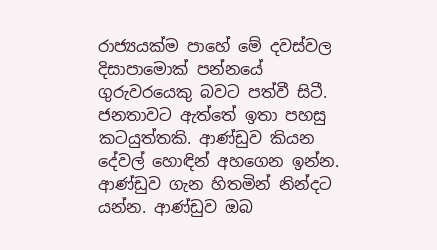රාජ්‍යයක්ම පාහේ මේ දවස්වල දිසාපාමොක් පන්නයේ ගුරුවරයෙකු බවට පත්වී සිටී. ජනතාවට ඇත්තේ ඉතා පහසු කටයුත්තකි. ආණ්ඩුව කියන දේවල් හොඳින් අහගෙන ඉන්න. ආණ්ඩුව ගැන හිතමින් නින්දට යන්න. ආණ්ඩුව ඔබ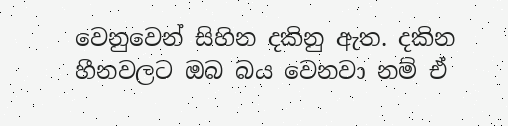වෙනුවෙන් සිහින දකිනු ඇත. දකින හීනවලට ඔබ බය වෙනවා නම් ඒ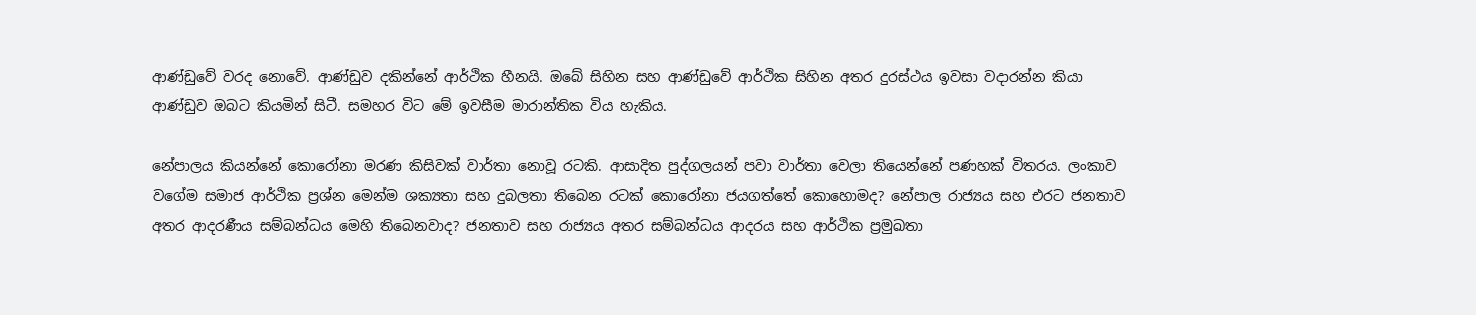ආණ්ඩුවේ වරද නොවේ. ආණ්ඩුව දකින්නේ ආර්ථික හීනයි. ඔබේ සිහින සහ ආණ්ඩුවේ ආර්ථික සිහින අතර දුරස්ථය ඉවසා වදාරන්න කියා ආණ්ඩුව ඔබට කියමින් සිටී. සමහර විට මේ ඉවසීම මාරාන්තික විය හැකිය.

නේපාලය කියන්නේ කොරෝනා මරණ කිසිවක් වාර්තා නොවූ රටකි. ආසාදිත පුද්ගලයන් පවා වාර්තා වෙලා තියෙන්නේ පණහක් විතරය. ලංකාව වගේම සමාජ ආර්ථික ප්‍රශ්න මෙන්ම ශක්‍යතා සහ දුබලතා තිබෙන රටක් කොරෝනා ජයගත්තේ කොහොමද? නේපාල රාජ්‍යය සහ එරට ජනතාව අතර ආදරණීය සම්බන්ධය මෙහි තිබෙනවාද? ජනතාව සහ රාජ්‍යය අතර සම්බන්ධය ආදරය සහ ආර්ථික ප්‍රමුඛතා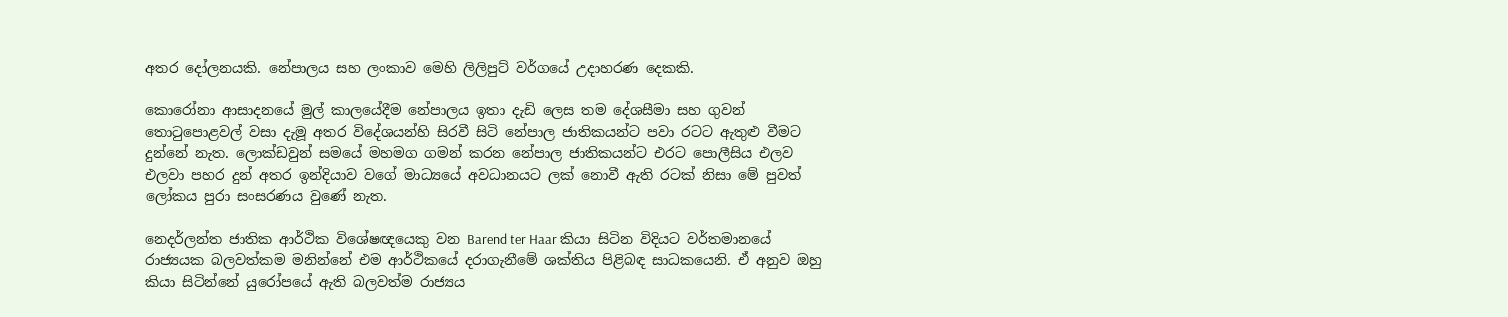අතර දෝලනයකි. නේපාලය සහ ලංකාව මෙහි ලිලිපුට් වර්ගයේ උදාහරණ දෙකකි.

කොරෝනා ආසාදනයේ මුල් කාලයේදීම නේපාලය ඉතා දැඩි ලෙස තම දේශසීමා සහ ගුවන් තොටුපොළවල් වසා දැමූ අතර විදේශයන්හි සිරවී සිටි නේපාල ජාතිකයන්ට පවා රටට ඇතුළු වීමට දුන්නේ නැත. ලොක්ඩවුන් සමයේ මහමග ගමන් කරන නේපාල ජාතිකයන්ට එරට පොලීසිය එලව එලවා පහර දුන් අතර ඉන්දියාව වගේ මාධ්‍යයේ අවධානයට ලක් නොවී ඇති රටක් නිසා මේ පුවත් ලෝකය පුරා සංසරණය වුණේ නැත.

නෙදර්ලන්ත ජාතික ආර්ථික විශේෂඥයෙකු වන Barend ter Haar කියා සිටින විදියට වර්තමානයේ රාජ්‍යයක බලවත්කම මනින්නේ එම ආර්ථිකයේ දරාගැනීමේ ශක්තිය පිළිබඳ සාධකයෙනි. ඒ අනුව ඔහු කියා සිටින්නේ යුරෝපයේ ඇති බලවත්ම රාජ්‍යය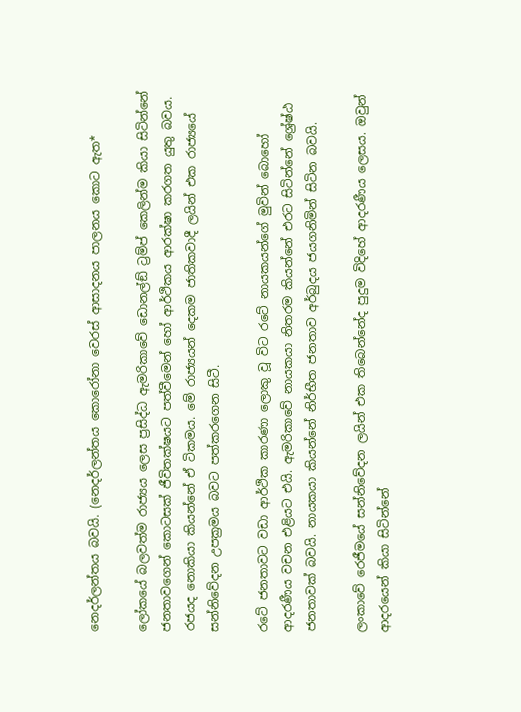නෙදර්ලන්තය බවයි. (නෙදර්ලන්තය කොරෝනා වෙරස් ආසාදනය පාලනය කොට ඇත*

ලෝකයේ බලවත්ම රාජ්‍යය ලෙස ප්‍රසිද්ධ ඇමරිකාවේ ඩොනල්ඞ් ට්‍රම්ප් කෙලින්ම කියා සිටින්නේ ජනතාවගෙන් කොටසක් ජීවිතක්ෂයට පත්වීමෙන් හෝ ආර්ථිකය ආරක්ෂා කරගත යුතු බවය. රජයද නොකියා කියන්නේ ඒ ටිකමය. මේ රාජ්‍යයන් දෙකම ජාතිකවාදී ලයින් එක රාජ්‍යයේ සන්නිවේදන උපක්‍රමය බවට පත්කරගෙන සිටී.

රටේ ජනතාවට වඩා ආර්ථික කාරණා ලොකු වූ විට රටේ නායකයන්ගේ මුවින් බොහෝ ආදරණීය වචන එළියට එයි. ඇමරිකාවේ නායකයා නිතරම කියන්නේ එරට සිටින්නේ ශ්‍රේෂ්ඨ ජනතාවක් බවයි. නායකයා කියන්නේ නිර්භීත ජනතාව අර්බුදය ජයගනිමින් සිටින බවයි.

ලංකාවේ රෙජීමයේ සන්නිවේදන ලයින් එක තිබෙන්නේද පුදුම විදිහේ ආදරණීය ලෙසය. ඔවුන් ආදරයෙන් කියා සිටින්නේ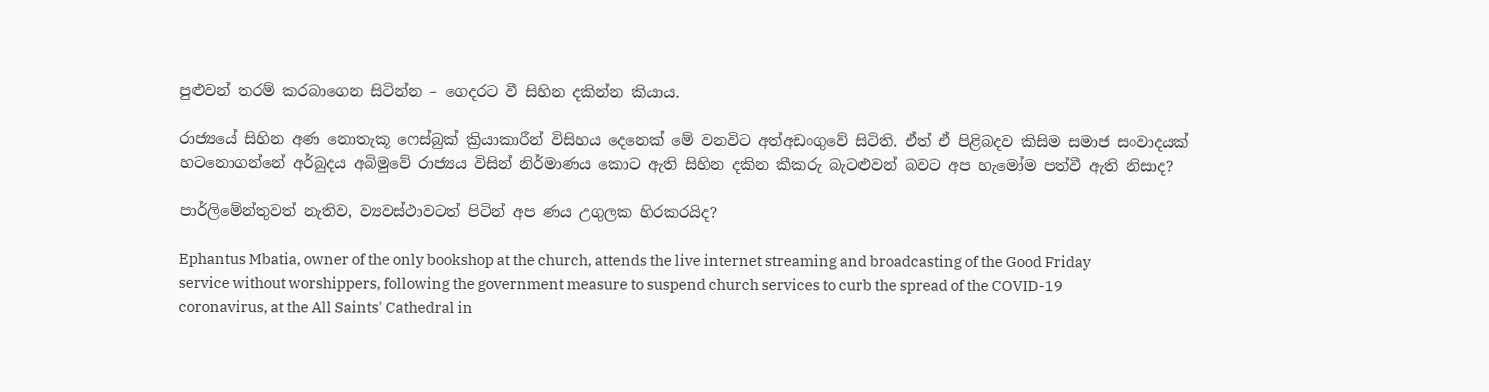පුළුවන් තරම් කරබාගෙන සිටින්න – ගෙදරට වී සිහින දකින්න කියාය.

රාජ්‍යයේ සිහින අණ නොතැකූ ෆෙස්බුක් ක්‍රියාකාරීන් විසිහය දෙනෙක් මේ වනවිට අත්අඩංගුවේ සිටිති. ඒත් ඒ පිළිබදව කිසිම සමාජ සංවාදයක් හටනොගන්නේ අර්බුදය අබිමුවේ රාජ්‍යය විසින් නිර්මාණය කොට ඇති සිහින දකින කීකරු බැටළුවන් බවට අප හැමෝම පත්වී ඇති නිසාද?

පාර්ලිමේන්තුවත් නැතිව, ව්‍යවස්ථාවටත් පිටින් අප ණය උගුලක හිරකරයිද?

Ephantus Mbatia, owner of the only bookshop at the church, attends the live internet streaming and broadcasting of the Good Friday service without worshippers, following the government measure to suspend church services to curb the spread of the COVID-19 coronavirus, at the All Saints' Cathedral in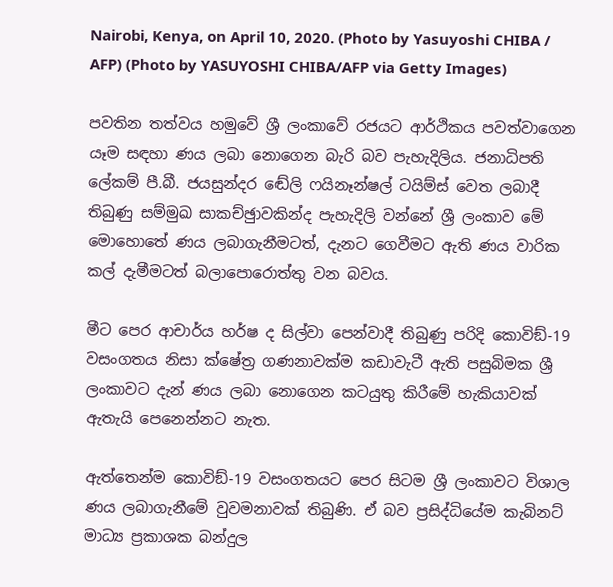Nairobi, Kenya, on April 10, 2020. (Photo by Yasuyoshi CHIBA / AFP) (Photo by YASUYOSHI CHIBA/AFP via Getty Images)

පවතින තත්වය හමුවේ ශ්‍රී ලංකාවේ රජයට ආර්ථිකය පවත්වාගෙන යෑම සඳහා ණය ලබා නොගෙන බැරි බව පැහැදිලිය. ජනාධිපති ලේකම් පී.බී. ජයසුන්දර ඬේලි ෆයිනෑන්ෂල් ටයිම්ස් වෙත ලබාදී තිබුණු සම්මුඛ සාකච්ඡුාවකින්ද පැහැදිලි වන්නේ ශ්‍රී ලංකාව මේ මොහොතේ ණය ලබාගැනීමටත්, දැනට ගෙවීමට ඇති ණය වාරික කල් දැමීමටත් බලාපොරොත්තු වන බවය.

මීට පෙර ආචාර්ය හර්ෂ ද සිල්වා පෙන්වාදී තිබුණු පරිදි කොවිඞ්-19 වසංගතය නිසා ක්ෂේත්‍ර ගණනාවක්ම කඩාවැටී ඇති පසුබිමක ශ්‍රී ලංකාවට දැන් ණය ලබා නොගෙන කටයුතු කිරීමේ හැකියාවක් ඇතැයි පෙනෙන්නට නැත.

ඇත්තෙන්ම කොවිඞ්-19 වසංගතයට පෙර සිටම ශ්‍රී ලංකාවට විශාල ණය ලබාගැනීමේ වුවමනාවක් තිබුණි. ඒ බව ප්‍රසිද්ධියේම කැබිනට් මාධ්‍ය ප්‍රකාශක බන්දුල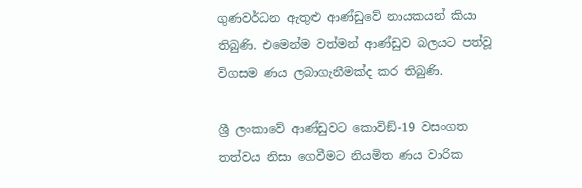ගුණවර්ධන ඇතුළු ආණ්ඩුවේ නායකයන් කියා තිබුණි. එමෙන්ම වත්මන් ආණ්ඩුව බලයට පත්වූ විගසම ණය ලබාගැනීමක්ද කර තිබුණි.

ශ්‍රී ලංකාවේ ආණ්ඩුවට කොවිඞ්-19 වසංගත තත්වය නිසා ගෙවීමට නියමිත ණය වාරික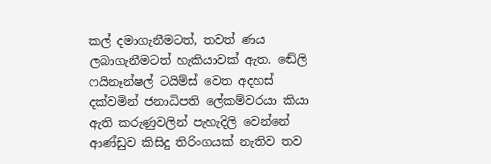කල් දමාගැනීමටත්, තවත් ණය ලබාගැනීමටත් හැකියාවක් ඇත. ඬේලි ෆයිනෑන්ෂල් ටයිම්ස් වෙත අදහස් දක්වමින් ජනාධිපති ලේකම්වරයා කියා ඇති කරුණුවලින් පැහැදිලි වෙන්නේ ආණ්ඩුව කිසිදු තිරිංගයක් නැතිව තව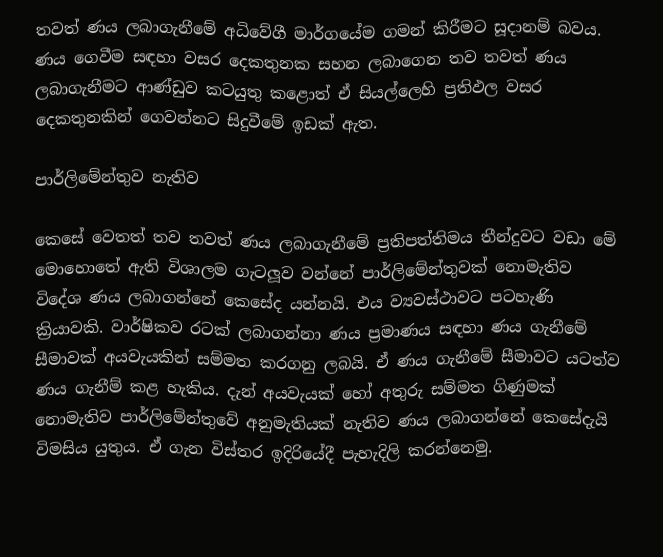තවත් ණය ලබාගැනීමේ අධිවේගී මාර්ගයේම ගමන් කිරීමට සූදානම් බවය. ණය ගෙවීම සඳහා වසර දෙකතුනක සහන ලබාගෙන තව තවත් ණය ලබාගැනීමට ආණ්ඩුව කටයුතු කළොත් ඒ සියල්ලෙහි ප්‍රතිඵල වසර දෙකතුනකින් ගෙවන්නට සිදුවීමේ ඉඩක් ඇත.

පාර්ලිමේන්තුව නැතිව

කෙසේ වෙතත් තව තවත් ණය ලබාගැනීමේ ප්‍රතිපත්තිමය තීන්දුවට වඩා මේ මොහොතේ ඇති විශාලම ගැටලූව වන්නේ පාර්ලිමේන්තුවක් නොමැතිව විදේශ ණය ලබාගන්නේ කෙසේද යන්නයි. එය ව්‍යවස්ථාවට පටහැණි ක්‍රියාවකි. වාර්ෂිකව රටක් ලබාගන්නා ණය ප්‍රමාණය සඳහා ණය ගැනීමේ සීමාවක් අයවැයකින් සම්මත කරගනු ලබයි. ඒ ණය ගැනීමේ සීමාවට යටත්ව ණය ගැනීම් කළ හැකිය. දැන් අයවැයක් හෝ අතුරු සම්මත ගිණුමක් නොමැතිව පාර්ලිමේන්තුවේ අනුමැතියක් නැතිව ණය ලබාගන්නේ කෙසේදැයි විමසිය යුතුය. ඒ ගැන විස්තර ඉදිරියේදී පැහැදිලි කරන්නෙමු.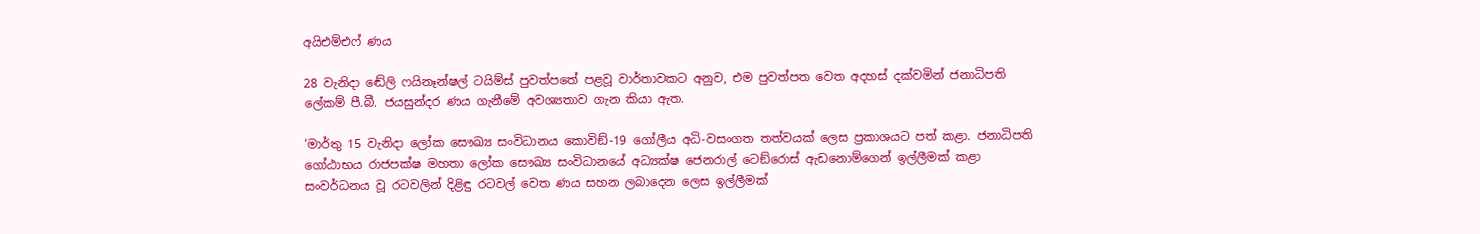අයිඑම්එෆ් ණය

28 වැනිදා ඬේලි ෆයිනෑන්ෂල් ටයිම්ස් පුවත්පතේ පළවූ වාර්තාවකට අනුව, එම පුවත්පත වෙත අදහස් දක්වමින් ජනාධිපති ලේකම් පී.බී. ජයසුන්දර ණය ගැනීමේ අවශ්‍යතාව ගැන කියා ඇත.

‘මාර්තු 15 වැනිදා ලෝක සෞඛ්‍ය සංවිධානය කොවිඞ්-19 ගෝලීය අධි-වසංගත තත්වයක් ලෙස ප්‍රකාශයට පත් කළා. ජනාධිපති ගෝඨාභය රාජපක්ෂ මහතා ලෝක සෞඛ්‍ය සංවිධානයේ අධ්‍යක්ෂ ජෙනරාල් ටෙඞ්රොස් ඇඩනොම්ගෙන් ඉල්ලීමක් කළා සංවර්ධනය වූ රටවලින් දිළිඳු රටවල් වෙත ණය සහන ලබාදෙන ලෙස ඉල්ලීමක්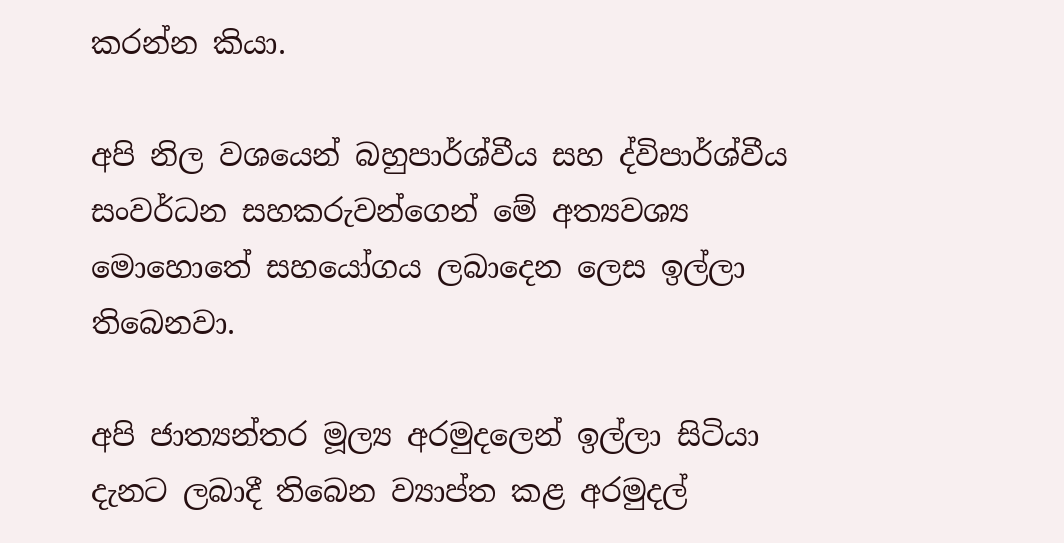කරන්න කියා.

අපි නිල වශයෙන් බහුපාර්ශ්වීය සහ ද්විපාර්ශ්වීය සංවර්ධන සහකරුවන්ගෙන් මේ අත්‍යවශ්‍ය මොහොතේ සහයෝගය ලබාදෙන ලෙස ඉල්ලා තිබෙනවා.

අපි ජාත්‍යන්තර මූල්‍ය අරමුදලෙන් ඉල්ලා සිටියා දැනට ලබාදී තිබෙන ව්‍යාප්ත කළ අරමුදල්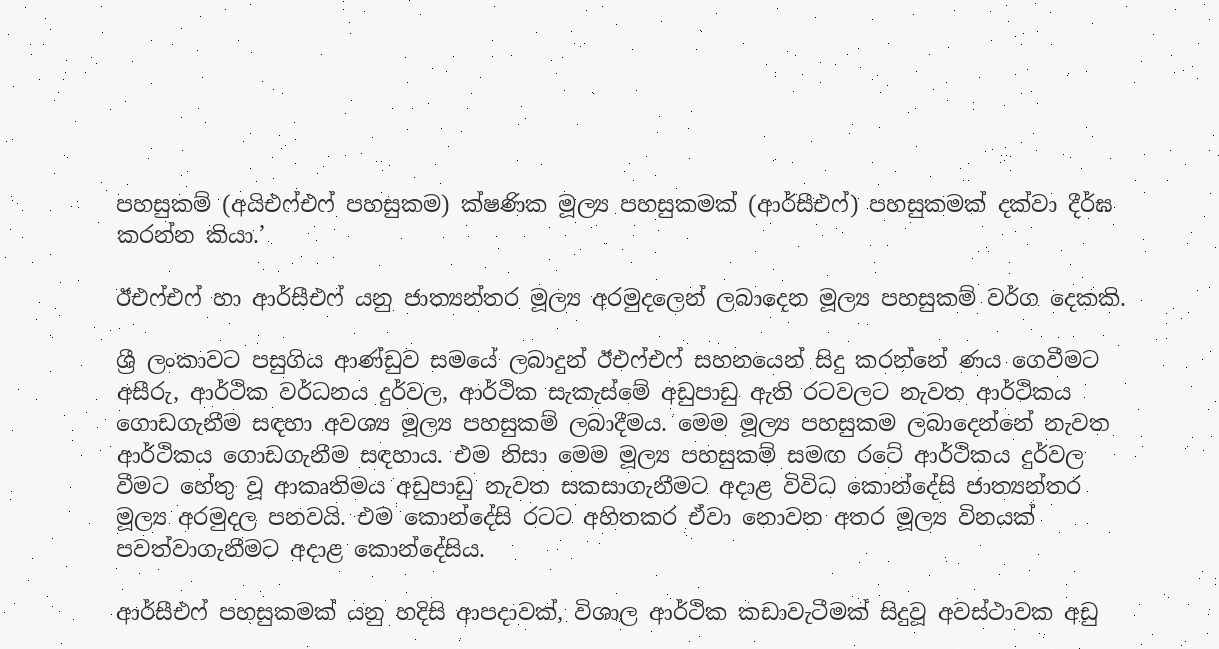පහසුකම් (අයිඑෆ්එෆ් පහසුකම) ක්ෂණික මූල්‍ය පහසුකමක් (ආර්සීඑෆ්) පහසුකමක් දක්වා දීර්ඝ කරන්න කියා.’

ඊඑෆ්එෆ් හා ආර්සීඑෆ් යනු ජාත්‍යන්තර මූල්‍ය අරමුදලෙන් ලබාදෙන මූල්‍ය පහසුකම් වර්ග දෙකකි.

ශ්‍රී ලංකාවට පසුගිය ආණ්ඩුව සමයේ ලබාදුන් ඊඑෆ්එෆ් සහනයෙන් සිදු කරන්නේ ණය ගෙවීමට අසීරු, ආර්ථික වර්ධනය දුර්වල, ආර්ථික සැකැස්මේ අඩුපාඩු ඇති රටවලට නැවත ආර්ථිකය ගොඩගැනීම සඳහා අවශ්‍ය මූල්‍ය පහසුකම් ලබාදීමය. මෙම මූල්‍ය පහසුකම ලබාදෙන්නේ නැවත ආර්ථිකය ගොඩගැනීම සඳහාය. එම නිසා මෙම මූල්‍ය පහසුකම් සමඟ රටේ ආර්ථිකය දුර්වල වීමට හේතු වූ ආකෘතිමය අඩුපාඩු නැවත සකසාගැනීමට අදාළ විවිධ කොන්දේසි ජාත්‍යන්තර මූල්‍ය අරමුදල පනවයි. එම කොන්දේසි රටට අහිතකර ඒවා නොවන අතර මූල්‍ය විනයක් පවත්වාගැනීමට අදාළ කොන්දේසිය.

ආර්සීඑෆ් පහසුකමක් යනු හදිසි ආපදාවක්, විශාල ආර්ථික කඩාවැටීමක් සිදුවූ අවස්ථාවක අඩු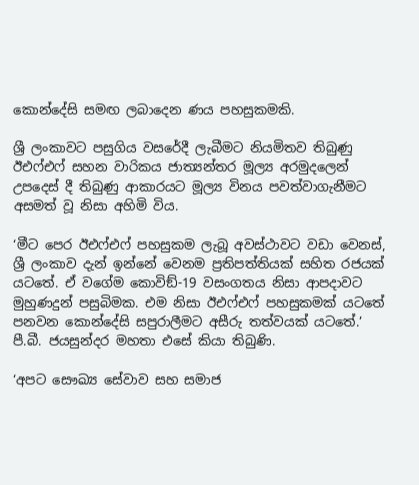කොන්දේසි සමඟ ලබාදෙන ණය පහසුකමකි.

ශ්‍රී ලංකාවට පසුගිය වසරේදී ලැබීමට නියමිතව තිබුණු ඊඑෆ්එෆ් සහන වාරිකය ජාත්‍යන්තර මූල්‍ය අරමුදලෙන් උපදෙස් දී තිබුණු ආකාරයට මූල්‍ය විනය පවත්වාගැනීමට අසමත් වූ නිසා අහිමි විය.

‘මීට පෙර ඊඑෆ්එෆ් පහසුකම ලැබූ අවස්ථාවට වඩා වෙනස්, ශ්‍රී ලංකාව දැන් ඉන්නේ වෙනම ප්‍රතිපත්තියක් සහිත රජයක් යටතේ. ඒ වගේම කොවිඞ්-19 වසංගතය නිසා ආපදාවට මුහුණදුන් පසුබිමක. එම නිසා ඊඑෆ්එෆ් පහසුකමක් යටතේ පනවන කොන්දේසි සපුරාලීමට අසීරු තත්වයක් යටතේ.’ පී.බී. ජයසුන්දර මහතා එසේ කියා තිබුණි.

‘අපට සෞඛ්‍ය සේවාව සහ සමාජ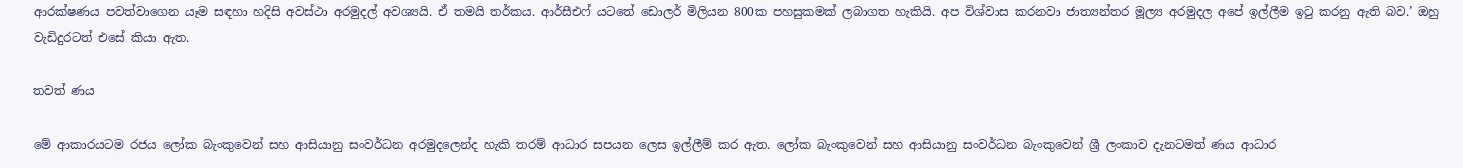ආරක්ෂණය පවත්වාගෙන යෑම සඳහා හදිසි අවස්ථා අරමුදල් අවශ්‍යයි. ඒ තමයි තර්කය. ආර්සීඑෆ් යටතේ ඩොලර් මිලියන 800ක පහසුකමක් ලබාගත හැකියි. අප විශ්වාස කරනවා ජාත්‍යන්තර මූල්‍ය අරමුදල අපේ ඉල්ලීම ඉටු කරනු ඇති බව.’ ඔහු වැඩිදුරටත් එසේ කියා ඇත.

තවත් ණය

මේ ආකාරයටම රජය ලෝක බැංකුවෙන් සහ ආසියානු සංවර්ධන අරමුදලෙන්ද හැකි තරම් ආධාර සපයන ලෙස ඉල්ලීම් කර ඇත. ලෝක බැංකුවෙන් සහ ආසියානු සංවර්ධන බැංකුවෙන් ශ්‍රී ලංකාව දැනටමත් ණය ආධාර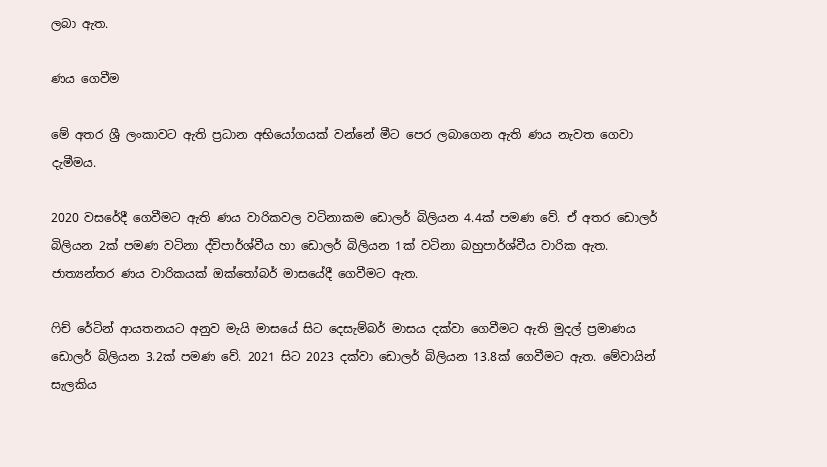ලබා ඇත.

ණය ගෙවීම

මේ අතර ශ්‍රී ලංකාවට ඇති ප්‍රධාන අභියෝගයක් වන්නේ මීට පෙර ලබාගෙන ඇති ණය නැවත ගෙවා දැමීමය.

2020 වසරේදී ගෙවීමට ඇති ණය වාරිකවල වටිනාකම ඩොලර් බිලියන 4.4ක් පමණ වේ. ඒ අතර ඩොලර් බිලියන 2ක් පමණ වටිනා ද්විපාර්ශ්වීය හා ඩොලර් බිලියන 1ක් වටිනා බහුපාර්ශ්වීය වාරික ඇත. ජාත්‍යන්තර ණය වාරිකයක් ඔක්තෝබර් මාසයේදී ගෙවීමට ඇත.

ෆිච් රේටින් ආයතනයට අනුව මැයි මාසයේ සිට දෙසැම්බර් මාසය දක්වා ගෙවීමට ඇති මුදල් ප්‍රමාණය ඩොලර් බිලියන 3.2ක් පමණ වේ. 2021 සිට 2023 දක්වා ඩොලර් බිලියන 13.8ක් ගෙවීමට ඇත. මේවායින් සැලකිය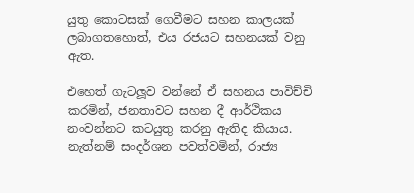යුතු කොටසක් ගෙවීමට සහන කාලයක් ලබාගතහොත්, එය රජයට සහනයක් වනු ඇත.

එහෙත් ගැටලූව වන්නේ ඒ සහනය පාවිච්චි කරමින්, ජනතාවට සහන දී ආර්ථිකය නංවන්නට කටයුතු කරනු ඇතිද කියාය. නැත්නම් සංදර්ශන පවත්වමින්, රාජ්‍ය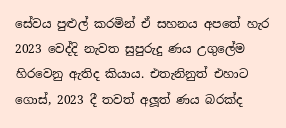සේවය පුළුල් කරමින් ඒ සහනය අපතේ හැර 2023 වෙද්දි නැවත සුපුරුදු ණය උගුලේම හිරවෙනු ඇතිද කියාය. එතැනිනුත් එහාට ගොස්, 2023 දී තවත් අලූත් ණය බරක්ද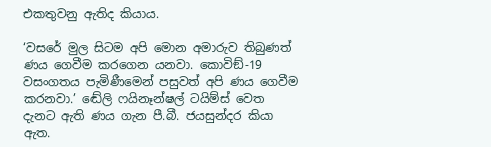එකතුවනු ඇතිද කියාය.

‘වසරේ මුල සිටම අපි මොන අමාරුව තිබුණත් ණය ගෙවීම කරගෙන යනවා. කොවිඞ්-19 වසංගතය පැමිණීමෙන් පසුවත් අපි ණය ගෙවීම කරනවා.’ ඬේලි ෆයිනෑන්ෂල් ටයිම්ස් වෙත දැනට ඇති ණය ගැන පී.බී. ජයසුන්දර කියා ඇත.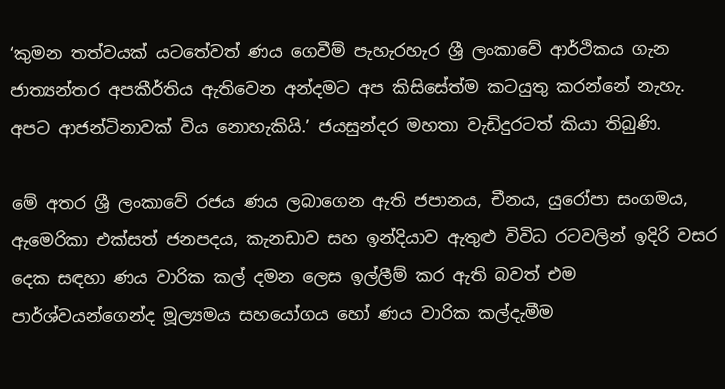‘කුමන තත්වයක් යටතේවත් ණය ගෙවීම් පැහැරහැර ශ්‍රී ලංකාවේ ආර්ථිකය ගැන ජාත්‍යන්තර අපකීර්තිය ඇතිවෙන අන්දමට අප කිසිසේත්ම කටයුතු කරන්නේ නැහැ. අපට ආජන්ටිනාවක් විය නොහැකියි.’ ජයසුන්දර මහතා වැඩිදුරටත් කියා තිබුණි.

මේ අතර ශ්‍රී ලංකාවේ රජය ණය ලබාගෙන ඇති ජපානය, චීනය, යුරෝපා සංගමය, ඇමෙරිකා එක්සත් ජනපදය, කැනඩාව සහ ඉන්දියාව ඇතුළු විවිධ රටවලින් ඉදිරි වසර දෙක සඳහා ණය වාරික කල් දමන ලෙස ඉල්ලීම් කර ඇති බවත් එම පාර්ශ්වයන්ගෙන්ද මූල්‍යමය සහයෝගය හෝ ණය වාරික කල්දැමීම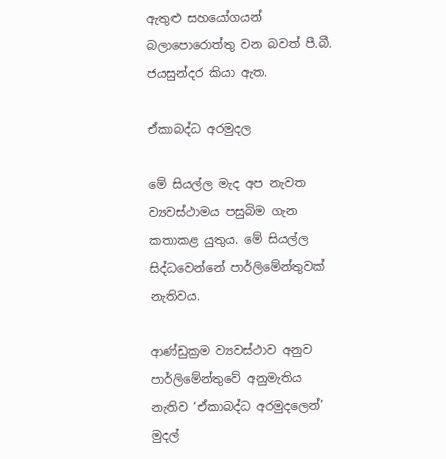ඇතුළු සහයෝගයන් බලාපොරොත්තු වන බවත් පී.බී. ජයසුන්දර කියා ඇත.

ඒකාබද්ධ අරමුදල

මේ සියල්ල මැද අප නැවත ව්‍යවස්ථාමය පසුබිම ගැන කතාකළ යුතුය. මේ සියල්ල සිද්ධවෙන්නේ පාර්ලිමේන්තුවක් නැතිවය.

ආණ්ඩුක්‍රම ව්‍යවස්ථාව අනුව පාර්ලිමේන්තුවේ අනුමැතිය නැතිව ‘ඒකාබද්ධ අරමුදලෙන්’ මුදල්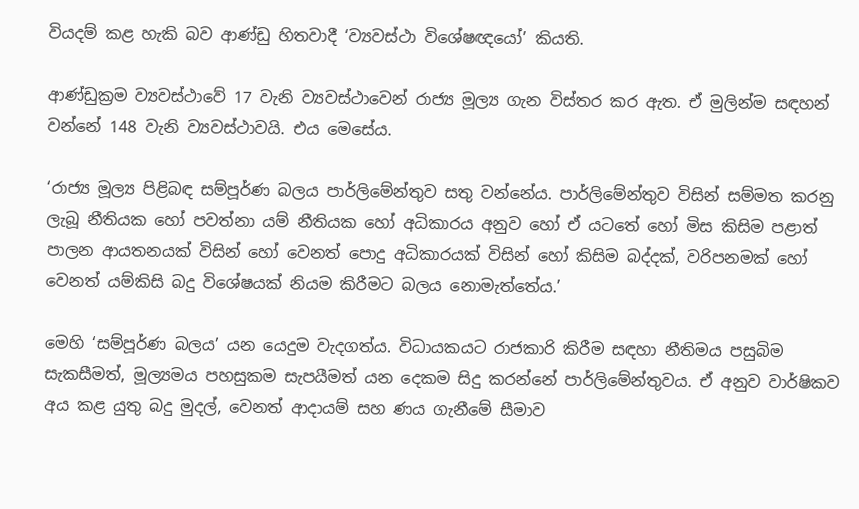වියදම් කළ හැකි බව ආණ්ඩු හිතවාදී ‘ව්‍යවස්ථා විශේෂඥයෝ’ කියති.

ආණ්ඩුක්‍රම ව්‍යවස්ථාවේ 17 වැනි ව්‍යවස්ථාවෙන් රාජ්‍ය මූල්‍ය ගැන විස්තර කර ඇත. ඒ මුලින්ම සඳහන් වන්නේ 148 වැනි ව්‍යවස්ථාවයි. එය මෙසේය.

‘රාජ්‍ය මූල්‍ය පිළිබඳ සම්පූර්ණ බලය පාර්ලිමේන්තුව සතු වන්නේය. පාර්ලිමේන්තුව විසින් සම්මත කරනු ලැබූ නීතියක හෝ පවත්නා යම් නීතියක හෝ අධිකාරය අනුව හෝ ඒ යටතේ හෝ මිස කිසිම පළාත් පාලන ආයතනයක් විසින් හෝ වෙනත් පොදු අධිකාරයක් විසින් හෝ කිසිම බද්දක්, වරිපනමක් හෝ වෙනත් යම්කිසි බදු විශේෂයක් නියම කිරීමට බලය නොමැත්තේය.’

මෙහි ‘සම්පූර්ණ බලය’ යන යෙදුම වැදගත්ය. විධායකයට රාජකාරි කිරීම සඳහා නීතිමය පසුබිම සැකසීමත්, මූල්‍යමය පහසුකම සැපයීමත් යන දෙකම සිදු කරන්නේ පාර්ලිමේන්තුවය. ඒ අනුව වාර්ෂිකව අය කළ යුතු බදු මුදල්, වෙනත් ආදායම් සහ ණය ගැනීමේ සීමාව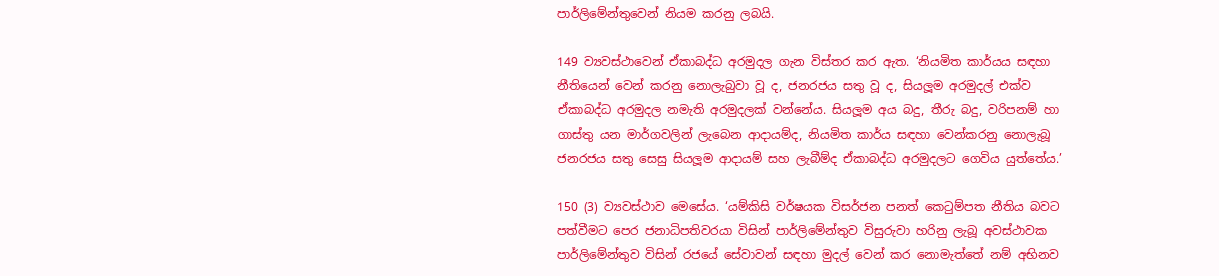පාර්ලිමේන්තුවෙන් නියම කරනු ලබයි.

149 ව්‍යවස්ථාවෙන් ඒකාබද්ධ අරමුදල ගැන විස්තර කර ඇත. ‘නියමිත කාර්යය සඳහා නීතියෙන් වෙන් කරනු නොලැබුවා වූ ද, ජනරජය සතු වූ ද, සියලූම අරමුදල් එක්ව ඒකාබද්ධ අරමුදල නමැති අරමුදලක් වන්නේය. සියලූම අය බදු, තීරු බදු, වරිපනම් හා ගාස්තු යන මාර්ගවලින් ලැබෙන ආදායම්ද, නියමිත කාර්ය සඳහා වෙන්කරනු නොලැබූ ජනරජය සතු සෙසු සියලූම ආදායම් සහ ලැබීම්ද ඒකාබද්ධ අරමුදලට ගෙවිය යුත්තේය.’

150 (3) ව්‍යවස්ථාව මෙසේය. ‘යම්කිසි වර්ෂයක විසර්ජන පනත් කෙටුම්පත නීතිය බවට පත්වීමට පෙර ජනාධිපතිවරයා විසින් පාර්ලිමේන්තුව විසුරුවා හරිනු ලැබූ අවස්ථාවක පාර්ලිමේන්තුව විසින් රජයේ සේවාවන් සඳහා මුදල් වෙන් කර නොමැත්තේ නම් අභිනව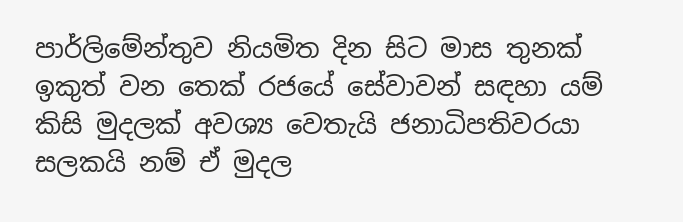පාර්ලිමේන්තුව නියමිත දින සිට මාස තුනක් ඉකුත් වන තෙක් රජයේ සේවාවන් සඳහා යම් කිසි මුදලක් අවශ්‍ය වෙතැයි ජනාධිපතිවරයා සලකයි නම් ඒ මුදල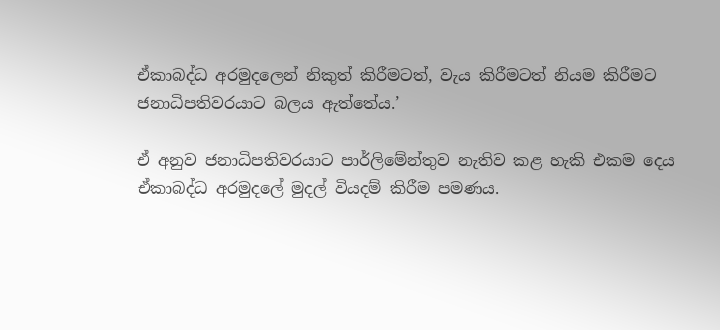ඒකාබද්ධ අරමුදලෙන් නිකුත් කිරීමටත්, වැය කිරීමටත් නියම කිරීමට ජනාධිපතිවරයාට බලය ඇත්තේය.’

ඒ අනුව ජනාධිපතිවරයාට පාර්ලිමේන්තුව නැතිව කළ හැකි එකම දෙය ඒකාබද්ධ අරමුදලේ මුදල් වියදම් කිරීම පමණය.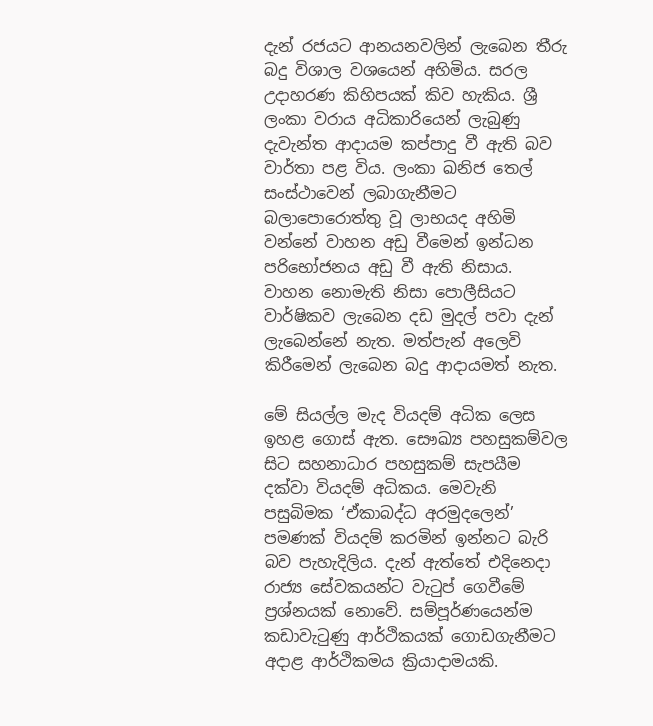දැන් රජයට ආනයනවලින් ලැබෙන තීරු බදු විශාල වශයෙන් අහිමිය. සරල උදාහරණ කිහිපයක් කිව හැකිය. ශ්‍රී ලංකා වරාය අධිකාරියෙන් ලැබුණු දැවැන්ත ආදායම කප්පාදු වී ඇති බව වාර්තා පළ විය. ලංකා ඛනිජ තෙල් සංස්ථාවෙන් ලබාගැනීමට බලාපොරොත්තු වූ ලාභයද අහිමි වන්නේ වාහන අඩු වීමෙන් ඉන්ධන පරිභෝජනය අඩු වී ඇති නිසාය. වාහන නොමැති නිසා පොලීසියට වාර්ෂිකව ලැබෙන දඩ මුදල් පවා දැන් ලැබෙන්නේ නැත. මත්පැන් අලෙවි කිරීමෙන් ලැබෙන බදු ආදායමත් නැත.

මේ සියල්ල මැද වියදම් අධික ලෙස ඉහළ ගොස් ඇත. සෞඛ්‍ය පහසුකම්වල සිට සහනාධාර පහසුකම් සැපයීම දක්වා වියදම් අධිකය. මෙවැනි පසුබිමක ‘ඒකාබද්ධ අරමුදලෙන්’ පමණක් වියදම් කරමින් ඉන්නට බැරි බව පැහැදිලිය. දැන් ඇත්තේ එදිනෙදා රාජ්‍ය සේවකයන්ට වැටුප් ගෙවීමේ ප්‍රශ්නයක් නොවේ. සම්පූර්ණයෙන්ම කඩාවැටුණු ආර්ථිකයක් ගොඩගැනීමට අදාළ ආර්ථිකමය ක්‍රියාදාමයකි.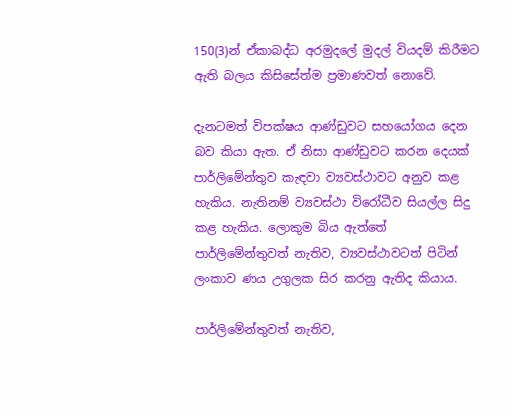150(3)න් ඒකාබද්ධ අරමුදලේ මුදල් වියදම් කිරීමට ඇති බලය කිසිසේත්ම ප්‍රමාණවත් නොවේ.

දැනටමත් විපක්ෂය ආණ්ඩුවට සහයෝගය දෙන බව කියා ඇත. ඒ නිසා ආණ්ඩුවට කරන දෙයක් පාර්ලිමේන්තුව කැඳවා ව්‍යවස්ථාවට අනුව කළ හැකිය. නැතිනම් ව්‍යවස්ථා විරෝධීව සියල්ල සිදු කළ හැකිය. ලොකුම බිය ඇත්තේ පාර්ලිමේන්තුවත් නැතිව, ව්‍යවස්ථාවටත් පිටින් ලංකාව ණය උගුලක සිර කරනු ඇතිද කියාය.

පාර්ලිමේන්තුවත් නැතිව,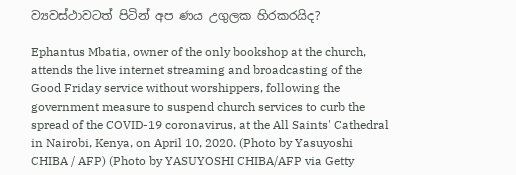ව්‍යවස්ථාවටත් පිටින් අප ණය උගුලක හිරකරයිද?

Ephantus Mbatia, owner of the only bookshop at the church, attends the live internet streaming and broadcasting of the Good Friday service without worshippers, following the government measure to suspend church services to curb the spread of the COVID-19 coronavirus, at the All Saints' Cathedral in Nairobi, Kenya, on April 10, 2020. (Photo by Yasuyoshi CHIBA / AFP) (Photo by YASUYOSHI CHIBA/AFP via Getty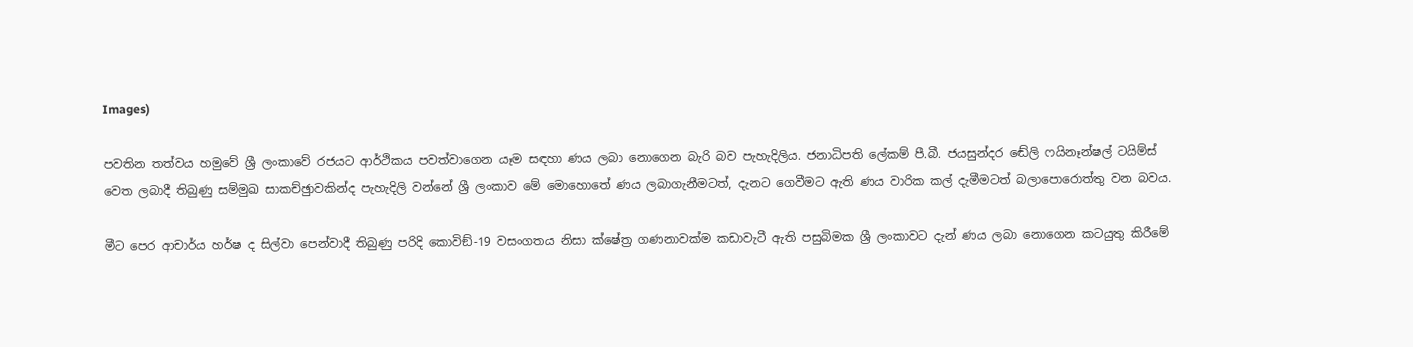Images)

පවතින තත්වය හමුවේ ශ්‍රී ලංකාවේ රජයට ආර්ථිකය පවත්වාගෙන යෑම සඳහා ණය ලබා නොගෙන බැරි බව පැහැදිලිය. ජනාධිපති ලේකම් පී.බී. ජයසුන්දර ඬේලි ෆයිනෑන්ෂල් ටයිම්ස් වෙත ලබාදී තිබුණු සම්මුඛ සාකච්ඡුාවකින්ද පැහැදිලි වන්නේ ශ්‍රී ලංකාව මේ මොහොතේ ණය ලබාගැනීමටත්, දැනට ගෙවීමට ඇති ණය වාරික කල් දැමීමටත් බලාපොරොත්තු වන බවය.

මීට පෙර ආචාර්ය හර්ෂ ද සිල්වා පෙන්වාදී තිබුණු පරිදි කොවිඞ්-19 වසංගතය නිසා ක්ෂේත්‍ර ගණනාවක්ම කඩාවැටී ඇති පසුබිමක ශ්‍රී ලංකාවට දැන් ණය ලබා නොගෙන කටයුතු කිරීමේ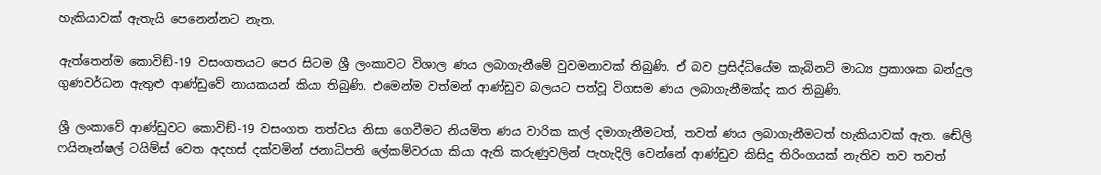හැකියාවක් ඇතැයි පෙනෙන්නට නැත.

ඇත්තෙන්ම කොවිඞ්-19 වසංගතයට පෙර සිටම ශ්‍රී ලංකාවට විශාල ණය ලබාගැනීමේ වුවමනාවක් තිබුණි. ඒ බව ප්‍රසිද්ධියේම කැබිනට් මාධ්‍ය ප්‍රකාශක බන්දුල ගුණවර්ධන ඇතුළු ආණ්ඩුවේ නායකයන් කියා තිබුණි. එමෙන්ම වත්මන් ආණ්ඩුව බලයට පත්වූ විගසම ණය ලබාගැනීමක්ද කර තිබුණි.

ශ්‍රී ලංකාවේ ආණ්ඩුවට කොවිඞ්-19 වසංගත තත්වය නිසා ගෙවීමට නියමිත ණය වාරික කල් දමාගැනීමටත්, තවත් ණය ලබාගැනීමටත් හැකියාවක් ඇත. ඬේලි ෆයිනෑන්ෂල් ටයිම්ස් වෙත අදහස් දක්වමින් ජනාධිපති ලේකම්වරයා කියා ඇති කරුණුවලින් පැහැදිලි වෙන්නේ ආණ්ඩුව කිසිදු තිරිංගයක් නැතිව තව තවත්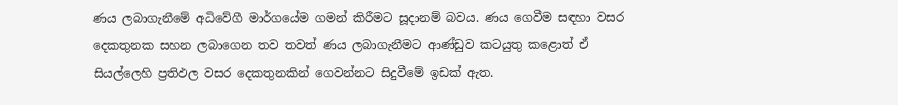ණය ලබාගැනීමේ අධිවේගී මාර්ගයේම ගමන් කිරීමට සූදානම් බවය. ණය ගෙවීම සඳහා වසර දෙකතුනක සහන ලබාගෙන තව තවත් ණය ලබාගැනීමට ආණ්ඩුව කටයුතු කළොත් ඒ සියල්ලෙහි ප්‍රතිඵල වසර දෙකතුනකින් ගෙවන්නට සිදුවීමේ ඉඩක් ඇත.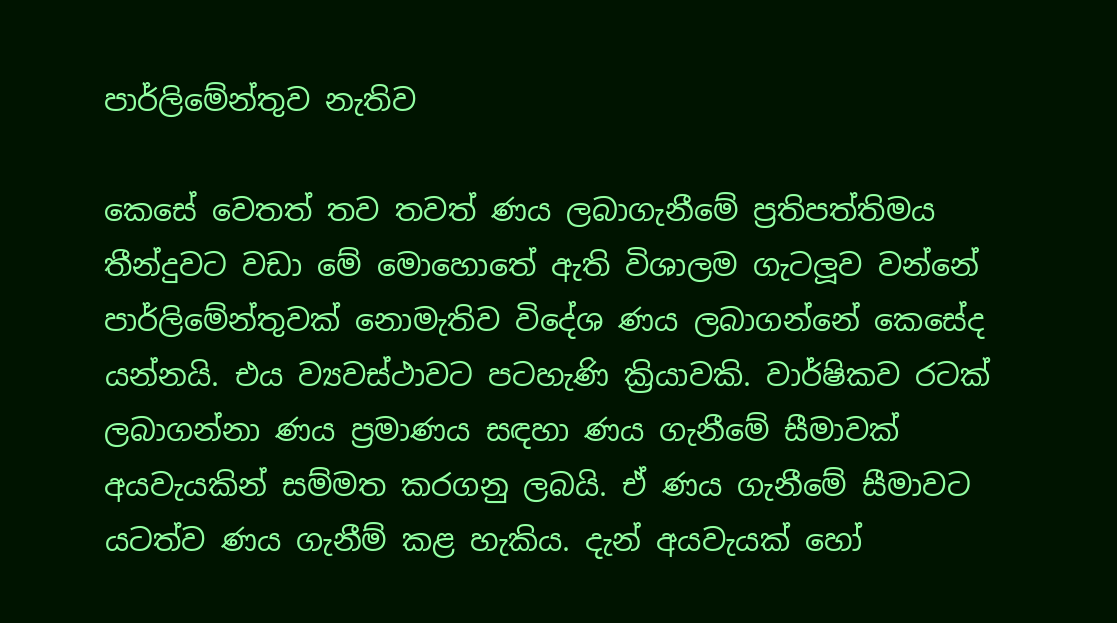පාර්ලිමේන්තුව නැතිව

කෙසේ වෙතත් තව තවත් ණය ලබාගැනීමේ ප්‍රතිපත්තිමය තීන්දුවට වඩා මේ මොහොතේ ඇති විශාලම ගැටලූව වන්නේ පාර්ලිමේන්තුවක් නොමැතිව විදේශ ණය ලබාගන්නේ කෙසේද යන්නයි. එය ව්‍යවස්ථාවට පටහැණි ක්‍රියාවකි. වාර්ෂිකව රටක් ලබාගන්නා ණය ප්‍රමාණය සඳහා ණය ගැනීමේ සීමාවක් අයවැයකින් සම්මත කරගනු ලබයි. ඒ ණය ගැනීමේ සීමාවට යටත්ව ණය ගැනීම් කළ හැකිය. දැන් අයවැයක් හෝ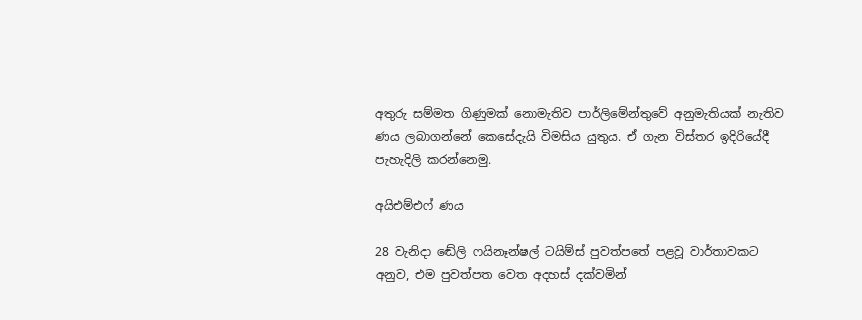අතුරු සම්මත ගිණුමක් නොමැතිව පාර්ලිමේන්තුවේ අනුමැතියක් නැතිව ණය ලබාගන්නේ කෙසේදැයි විමසිය යුතුය. ඒ ගැන විස්තර ඉදිරියේදී පැහැදිලි කරන්නෙමු.

අයිඑම්එෆ් ණය

28 වැනිදා ඬේලි ෆයිනෑන්ෂල් ටයිම්ස් පුවත්පතේ පළවූ වාර්තාවකට අනුව, එම පුවත්පත වෙත අදහස් දක්වමින්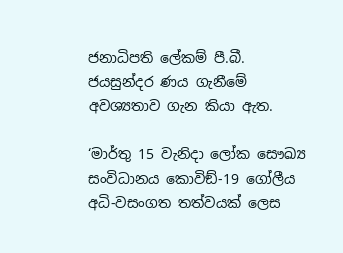ජනාධිපති ලේකම් පී.බී. ජයසුන්දර ණය ගැනීමේ අවශ්‍යතාව ගැන කියා ඇත.

‘මාර්තු 15 වැනිදා ලෝක සෞඛ්‍ය සංවිධානය කොවිඞ්-19 ගෝලීය අධි-වසංගත තත්වයක් ලෙස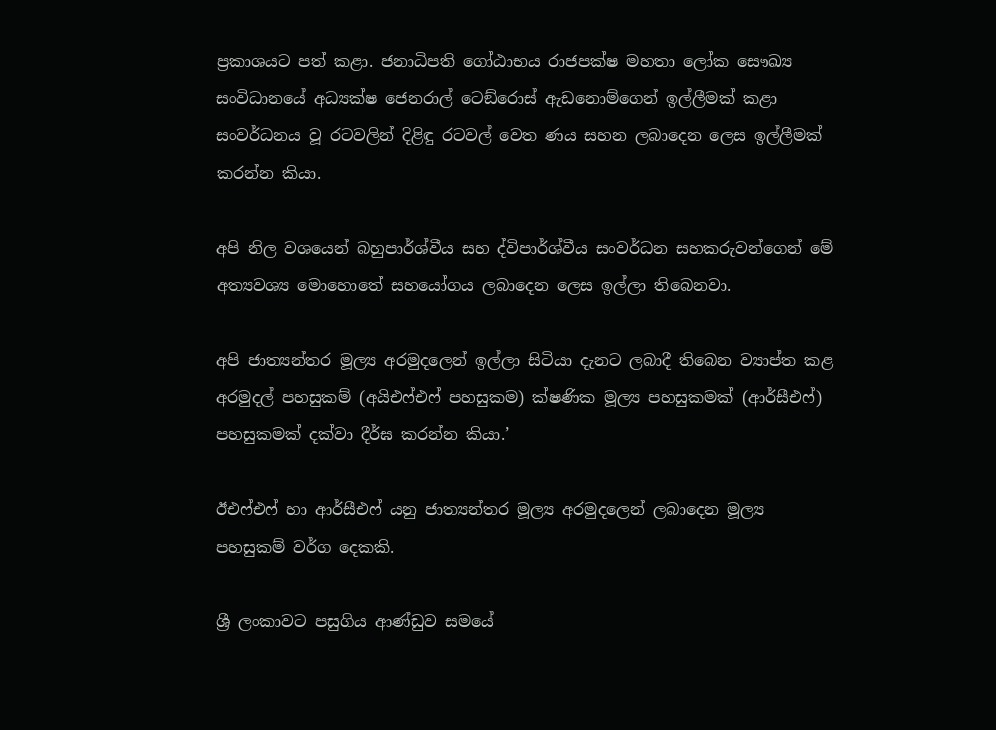ප්‍රකාශයට පත් කළා. ජනාධිපති ගෝඨාභය රාජපක්ෂ මහතා ලෝක සෞඛ්‍ය සංවිධානයේ අධ්‍යක්ෂ ජෙනරාල් ටෙඞ්රොස් ඇඩනොම්ගෙන් ඉල්ලීමක් කළා සංවර්ධනය වූ රටවලින් දිළිඳු රටවල් වෙත ණය සහන ලබාදෙන ලෙස ඉල්ලීමක් කරන්න කියා.

අපි නිල වශයෙන් බහුපාර්ශ්වීය සහ ද්විපාර්ශ්වීය සංවර්ධන සහකරුවන්ගෙන් මේ අත්‍යවශ්‍ය මොහොතේ සහයෝගය ලබාදෙන ලෙස ඉල්ලා තිබෙනවා.

අපි ජාත්‍යන්තර මූල්‍ය අරමුදලෙන් ඉල්ලා සිටියා දැනට ලබාදී තිබෙන ව්‍යාප්ත කළ අරමුදල් පහසුකම් (අයිඑෆ්එෆ් පහසුකම) ක්ෂණික මූල්‍ය පහසුකමක් (ආර්සීඑෆ්) පහසුකමක් දක්වා දීර්ඝ කරන්න කියා.’

ඊඑෆ්එෆ් හා ආර්සීඑෆ් යනු ජාත්‍යන්තර මූල්‍ය අරමුදලෙන් ලබාදෙන මූල්‍ය පහසුකම් වර්ග දෙකකි.

ශ්‍රී ලංකාවට පසුගිය ආණ්ඩුව සමයේ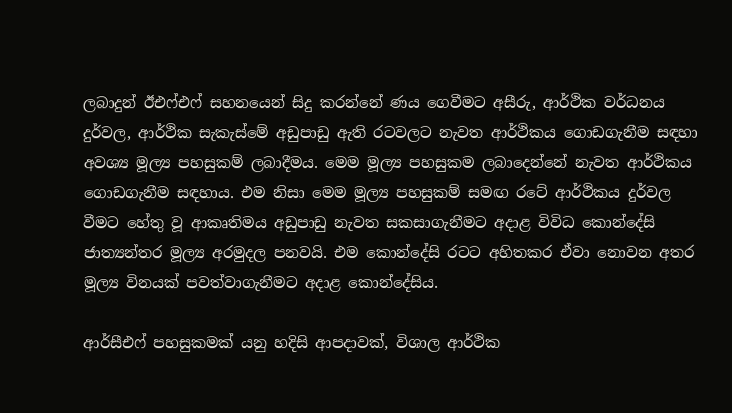ලබාදුන් ඊඑෆ්එෆ් සහනයෙන් සිදු කරන්නේ ණය ගෙවීමට අසීරු, ආර්ථික වර්ධනය දුර්වල, ආර්ථික සැකැස්මේ අඩුපාඩු ඇති රටවලට නැවත ආර්ථිකය ගොඩගැනීම සඳහා අවශ්‍ය මූල්‍ය පහසුකම් ලබාදීමය. මෙම මූල්‍ය පහසුකම ලබාදෙන්නේ නැවත ආර්ථිකය ගොඩගැනීම සඳහාය. එම නිසා මෙම මූල්‍ය පහසුකම් සමඟ රටේ ආර්ථිකය දුර්වල වීමට හේතු වූ ආකෘතිමය අඩුපාඩු නැවත සකසාගැනීමට අදාළ විවිධ කොන්දේසි ජාත්‍යන්තර මූල්‍ය අරමුදල පනවයි. එම කොන්දේසි රටට අහිතකර ඒවා නොවන අතර මූල්‍ය විනයක් පවත්වාගැනීමට අදාළ කොන්දේසිය.

ආර්සීඑෆ් පහසුකමක් යනු හදිසි ආපදාවක්, විශාල ආර්ථික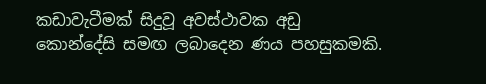කඩාවැටීමක් සිදුවූ අවස්ථාවක අඩු කොන්දේසි සමඟ ලබාදෙන ණය පහසුකමකි.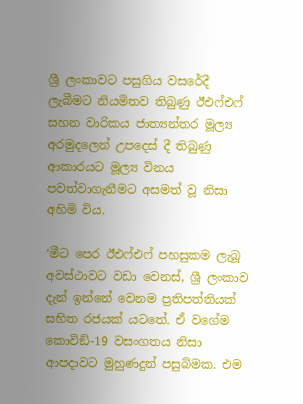ශ්‍රී ලංකාවට පසුගිය වසරේදී ලැබීමට නියමිතව තිබුණු ඊඑෆ්එෆ් සහන වාරිකය ජාත්‍යන්තර මූල්‍ය අරමුදලෙන් උපදෙස් දී තිබුණු ආකාරයට මූල්‍ය විනය පවත්වාගැනීමට අසමත් වූ නිසා අහිමි විය.

‘මීට පෙර ඊඑෆ්එෆ් පහසුකම ලැබූ අවස්ථාවට වඩා වෙනස්, ශ්‍රී ලංකාව දැන් ඉන්නේ වෙනම ප්‍රතිපත්තියක් සහිත රජයක් යටතේ. ඒ වගේම කොවිඞ්-19 වසංගතය නිසා ආපදාවට මුහුණදුන් පසුබිමක. එම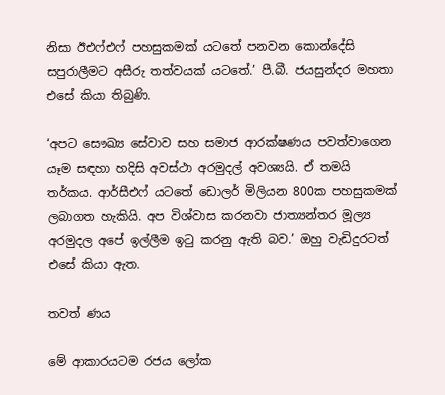නිසා ඊඑෆ්එෆ් පහසුකමක් යටතේ පනවන කොන්දේසි සපුරාලීමට අසීරු තත්වයක් යටතේ.’ පී.බී. ජයසුන්දර මහතා එසේ කියා තිබුණි.

‘අපට සෞඛ්‍ය සේවාව සහ සමාජ ආරක්ෂණය පවත්වාගෙන යෑම සඳහා හදිසි අවස්ථා අරමුදල් අවශ්‍යයි. ඒ තමයි තර්කය. ආර්සීඑෆ් යටතේ ඩොලර් මිලියන 800ක පහසුකමක් ලබාගත හැකියි. අප විශ්වාස කරනවා ජාත්‍යන්තර මූල්‍ය අරමුදල අපේ ඉල්ලීම ඉටු කරනු ඇති බව.’ ඔහු වැඩිදුරටත් එසේ කියා ඇත.

තවත් ණය

මේ ආකාරයටම රජය ලෝක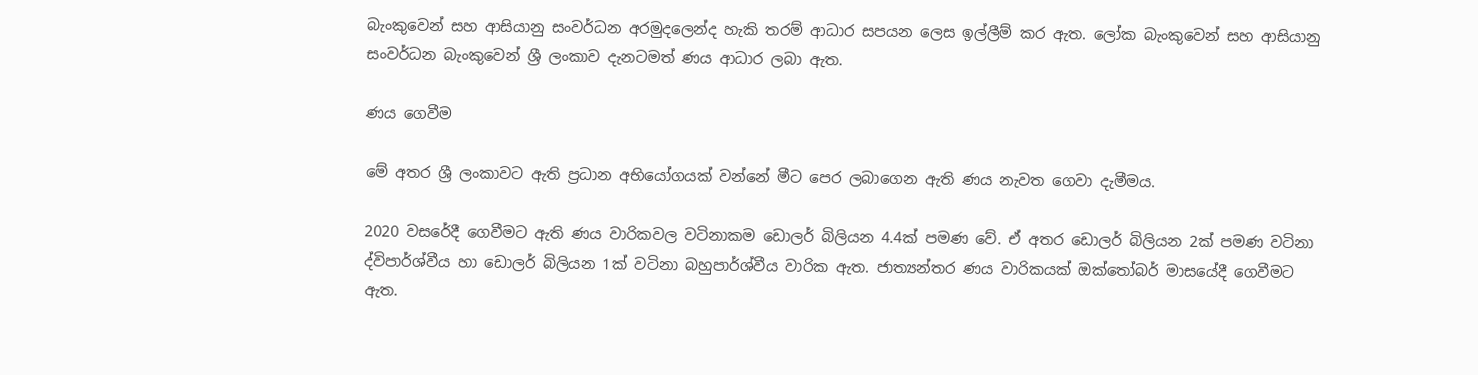බැංකුවෙන් සහ ආසියානු සංවර්ධන අරමුදලෙන්ද හැකි තරම් ආධාර සපයන ලෙස ඉල්ලීම් කර ඇත. ලෝක බැංකුවෙන් සහ ආසියානු සංවර්ධන බැංකුවෙන් ශ්‍රී ලංකාව දැනටමත් ණය ආධාර ලබා ඇත.

ණය ගෙවීම

මේ අතර ශ්‍රී ලංකාවට ඇති ප්‍රධාන අභියෝගයක් වන්නේ මීට පෙර ලබාගෙන ඇති ණය නැවත ගෙවා දැමීමය.

2020 වසරේදී ගෙවීමට ඇති ණය වාරිකවල වටිනාකම ඩොලර් බිලියන 4.4ක් පමණ වේ. ඒ අතර ඩොලර් බිලියන 2ක් පමණ වටිනා ද්විපාර්ශ්වීය හා ඩොලර් බිලියන 1ක් වටිනා බහුපාර්ශ්වීය වාරික ඇත. ජාත්‍යන්තර ණය වාරිකයක් ඔක්තෝබර් මාසයේදී ගෙවීමට ඇත.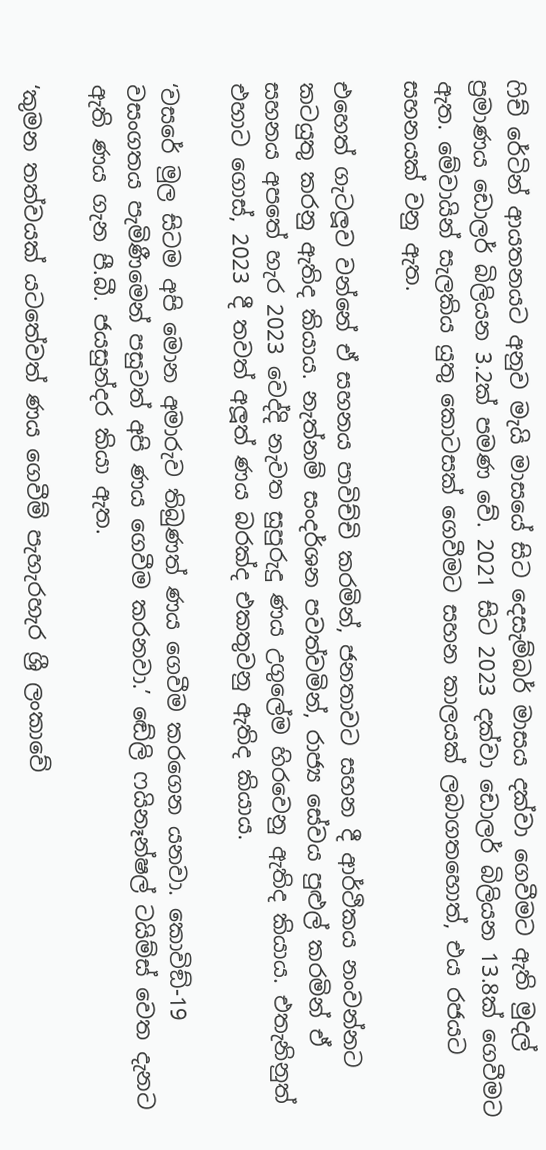ෆිච් රේටින් ආයතනයට අනුව මැයි මාසයේ සිට දෙසැම්බර් මාසය දක්වා ගෙවීමට ඇති මුදල් ප්‍රමාණය ඩොලර් බිලියන 3.2ක් පමණ වේ. 2021 සිට 2023 දක්වා ඩොලර් බිලියන 13.8ක් ගෙවීමට ඇත. මේවායින් සැලකිය යුතු කොටසක් ගෙවීමට සහන කාලයක් ලබාගතහොත්, එය රජයට සහනයක් වනු ඇත.

එහෙත් ගැටලූව වන්නේ ඒ සහනය පාවිච්චි කරමින්, ජනතාවට සහන දී ආර්ථිකය නංවන්නට කටයුතු කරනු ඇතිද කියාය. නැත්නම් සංදර්ශන පවත්වමින්, රාජ්‍ය සේවය පුළුල් කරමින් ඒ සහනය අපතේ හැර 2023 වෙද්දි නැවත සුපුරුදු ණය උගුලේම හිරවෙනු ඇතිද කියාය. එතැනිනුත් එහාට ගොස්, 2023 දී තවත් අලූත් ණය බරක්ද එකතුවනු ඇතිද කියාය.

‘වසරේ මුල සිටම අපි මොන අමාරුව තිබුණත් ණය ගෙවීම කරගෙන යනවා. කොවිඞ්-19 වසංගතය පැමිණීමෙන් පසුවත් අපි ණය ගෙවීම කරනවා.’ ඬේලි ෆයිනෑන්ෂල් ටයිම්ස් වෙත දැනට ඇති ණය ගැන පී.බී. ජයසුන්දර කියා ඇත.

‘කුමන තත්වයක් යටතේවත් ණය ගෙවීම් පැහැරහැර ශ්‍රී ලංකාවේ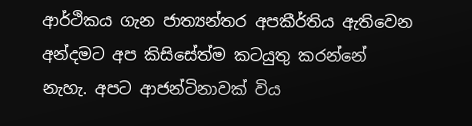ආර්ථිකය ගැන ජාත්‍යන්තර අපකීර්තිය ඇතිවෙන අන්දමට අප කිසිසේත්ම කටයුතු කරන්නේ නැහැ. අපට ආජන්ටිනාවක් විය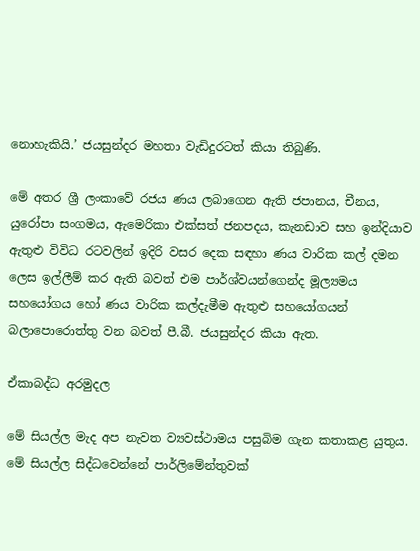නොහැකියි.’ ජයසුන්දර මහතා වැඩිදුරටත් කියා තිබුණි.

මේ අතර ශ්‍රී ලංකාවේ රජය ණය ලබාගෙන ඇති ජපානය, චීනය, යුරෝපා සංගමය, ඇමෙරිකා එක්සත් ජනපදය, කැනඩාව සහ ඉන්දියාව ඇතුළු විවිධ රටවලින් ඉදිරි වසර දෙක සඳහා ණය වාරික කල් දමන ලෙස ඉල්ලීම් කර ඇති බවත් එම පාර්ශ්වයන්ගෙන්ද මූල්‍යමය සහයෝගය හෝ ණය වාරික කල්දැමීම ඇතුළු සහයෝගයන් බලාපොරොත්තු වන බවත් පී.බී. ජයසුන්දර කියා ඇත.

ඒකාබද්ධ අරමුදල

මේ සියල්ල මැද අප නැවත ව්‍යවස්ථාමය පසුබිම ගැන කතාකළ යුතුය. මේ සියල්ල සිද්ධවෙන්නේ පාර්ලිමේන්තුවක්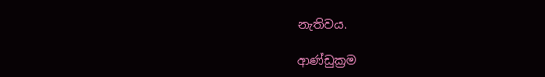නැතිවය.

ආණ්ඩුක්‍රම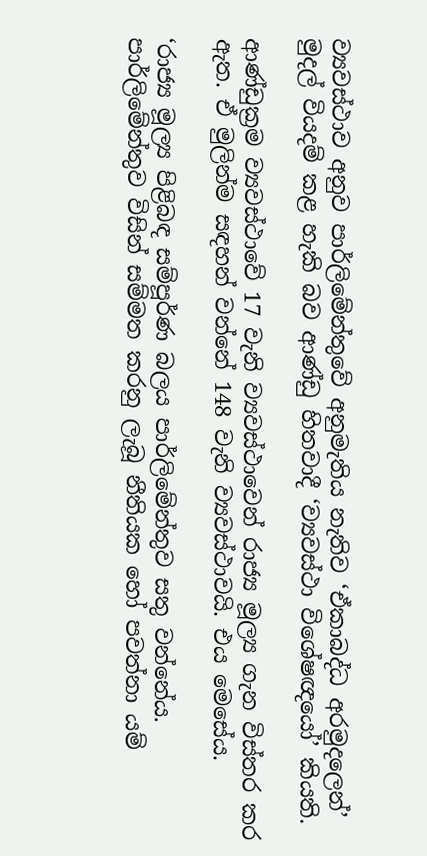ව්‍යවස්ථාව අනුව පාර්ලිමේන්තුවේ අනුමැතිය නැතිව ‘ඒකාබද්ධ අරමුදලෙන්’ මුදල් වියදම් කළ හැකි බව ආණ්ඩු හිතවාදී ‘ව්‍යවස්ථා විශේෂඥයෝ’ කියති.

ආණ්ඩුක්‍රම ව්‍යවස්ථාවේ 17 වැනි ව්‍යවස්ථාවෙන් රාජ්‍ය මූල්‍ය ගැන විස්තර කර ඇත. ඒ මුලින්ම සඳහන් වන්නේ 148 වැනි ව්‍යවස්ථාවයි. එය මෙසේය.

‘රාජ්‍ය මූල්‍ය පිළිබඳ සම්පූර්ණ බලය පාර්ලිමේන්තුව සතු වන්නේය. පාර්ලිමේන්තුව විසින් සම්මත කරනු ලැබූ නීතියක හෝ පවත්නා යම්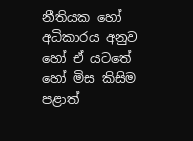නීතියක හෝ අධිකාරය අනුව හෝ ඒ යටතේ හෝ මිස කිසිම පළාත්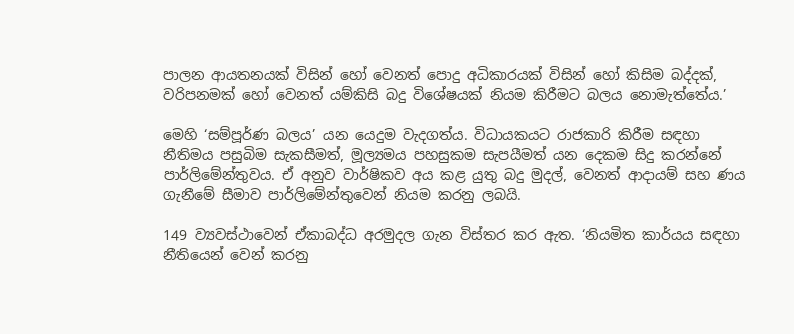පාලන ආයතනයක් විසින් හෝ වෙනත් පොදු අධිකාරයක් විසින් හෝ කිසිම බද්දක්, වරිපනමක් හෝ වෙනත් යම්කිසි බදු විශේෂයක් නියම කිරීමට බලය නොමැත්තේය.’

මෙහි ‘සම්පූර්ණ බලය’ යන යෙදුම වැදගත්ය. විධායකයට රාජකාරි කිරීම සඳහා නීතිමය පසුබිම සැකසීමත්, මූල්‍යමය පහසුකම සැපයීමත් යන දෙකම සිදු කරන්නේ පාර්ලිමේන්තුවය. ඒ අනුව වාර්ෂිකව අය කළ යුතු බදු මුදල්, වෙනත් ආදායම් සහ ණය ගැනීමේ සීමාව පාර්ලිමේන්තුවෙන් නියම කරනු ලබයි.

149 ව්‍යවස්ථාවෙන් ඒකාබද්ධ අරමුදල ගැන විස්තර කර ඇත. ‘නියමිත කාර්යය සඳහා නීතියෙන් වෙන් කරනු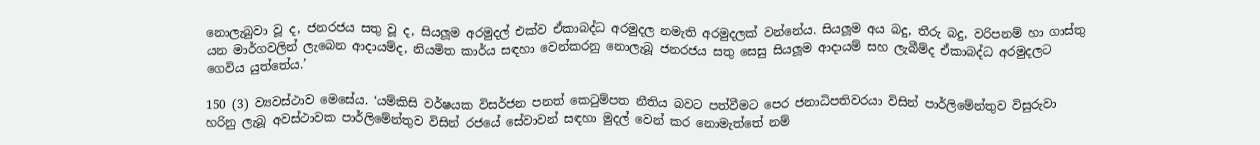නොලැබුවා වූ ද, ජනරජය සතු වූ ද, සියලූම අරමුදල් එක්ව ඒකාබද්ධ අරමුදල නමැති අරමුදලක් වන්නේය. සියලූම අය බදු, තීරු බදු, වරිපනම් හා ගාස්තු යන මාර්ගවලින් ලැබෙන ආදායම්ද, නියමිත කාර්ය සඳහා වෙන්කරනු නොලැබූ ජනරජය සතු සෙසු සියලූම ආදායම් සහ ලැබීම්ද ඒකාබද්ධ අරමුදලට ගෙවිය යුත්තේය.’

150 (3) ව්‍යවස්ථාව මෙසේය. ‘යම්කිසි වර්ෂයක විසර්ජන පනත් කෙටුම්පත නීතිය බවට පත්වීමට පෙර ජනාධිපතිවරයා විසින් පාර්ලිමේන්තුව විසුරුවා හරිනු ලැබූ අවස්ථාවක පාර්ලිමේන්තුව විසින් රජයේ සේවාවන් සඳහා මුදල් වෙන් කර නොමැත්තේ නම්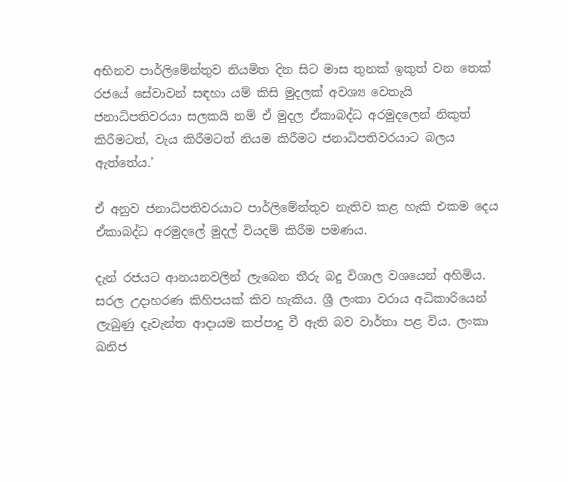අභිනව පාර්ලිමේන්තුව නියමිත දින සිට මාස තුනක් ඉකුත් වන තෙක් රජයේ සේවාවන් සඳහා යම් කිසි මුදලක් අවශ්‍ය වෙතැයි ජනාධිපතිවරයා සලකයි නම් ඒ මුදල ඒකාබද්ධ අරමුදලෙන් නිකුත් කිරීමටත්, වැය කිරීමටත් නියම කිරීමට ජනාධිපතිවරයාට බලය ඇත්තේය.’

ඒ අනුව ජනාධිපතිවරයාට පාර්ලිමේන්තුව නැතිව කළ හැකි එකම දෙය ඒකාබද්ධ අරමුදලේ මුදල් වියදම් කිරීම පමණය.

දැන් රජයට ආනයනවලින් ලැබෙන තීරු බදු විශාල වශයෙන් අහිමිය. සරල උදාහරණ කිහිපයක් කිව හැකිය. ශ්‍රී ලංකා වරාය අධිකාරියෙන් ලැබුණු දැවැන්ත ආදායම කප්පාදු වී ඇති බව වාර්තා පළ විය. ලංකා ඛනිජ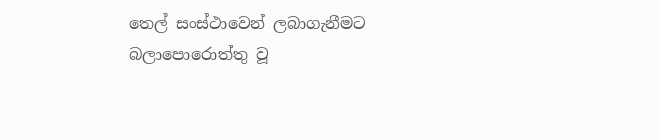තෙල් සංස්ථාවෙන් ලබාගැනීමට බලාපොරොත්තු වූ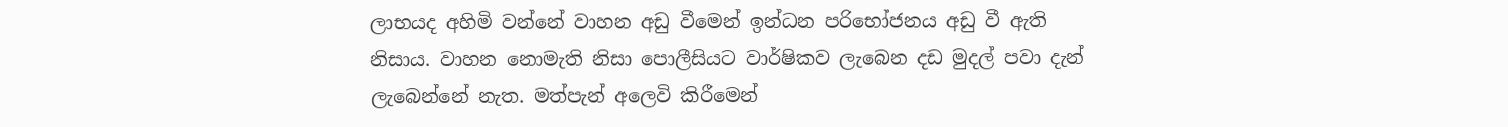ලාභයද අහිමි වන්නේ වාහන අඩු වීමෙන් ඉන්ධන පරිභෝජනය අඩු වී ඇති නිසාය. වාහන නොමැති නිසා පොලීසියට වාර්ෂිකව ලැබෙන දඩ මුදල් පවා දැන් ලැබෙන්නේ නැත. මත්පැන් අලෙවි කිරීමෙන්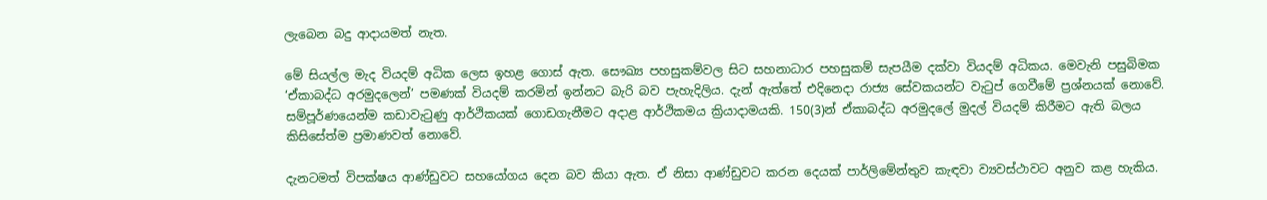ලැබෙන බදු ආදායමත් නැත.

මේ සියල්ල මැද වියදම් අධික ලෙස ඉහළ ගොස් ඇත. සෞඛ්‍ය පහසුකම්වල සිට සහනාධාර පහසුකම් සැපයීම දක්වා වියදම් අධිකය. මෙවැනි පසුබිමක ‘ඒකාබද්ධ අරමුදලෙන්’ පමණක් වියදම් කරමින් ඉන්නට බැරි බව පැහැදිලිය. දැන් ඇත්තේ එදිනෙදා රාජ්‍ය සේවකයන්ට වැටුප් ගෙවීමේ ප්‍රශ්නයක් නොවේ. සම්පූර්ණයෙන්ම කඩාවැටුණු ආර්ථිකයක් ගොඩගැනීමට අදාළ ආර්ථිකමය ක්‍රියාදාමයකි. 150(3)න් ඒකාබද්ධ අරමුදලේ මුදල් වියදම් කිරීමට ඇති බලය කිසිසේත්ම ප්‍රමාණවත් නොවේ.

දැනටමත් විපක්ෂය ආණ්ඩුවට සහයෝගය දෙන බව කියා ඇත. ඒ නිසා ආණ්ඩුවට කරන දෙයක් පාර්ලිමේන්තුව කැඳවා ව්‍යවස්ථාවට අනුව කළ හැකිය.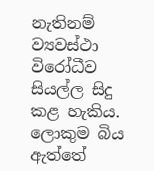නැතිනම් ව්‍යවස්ථා විරෝධීව සියල්ල සිදු කළ හැකිය. ලොකුම බිය ඇත්තේ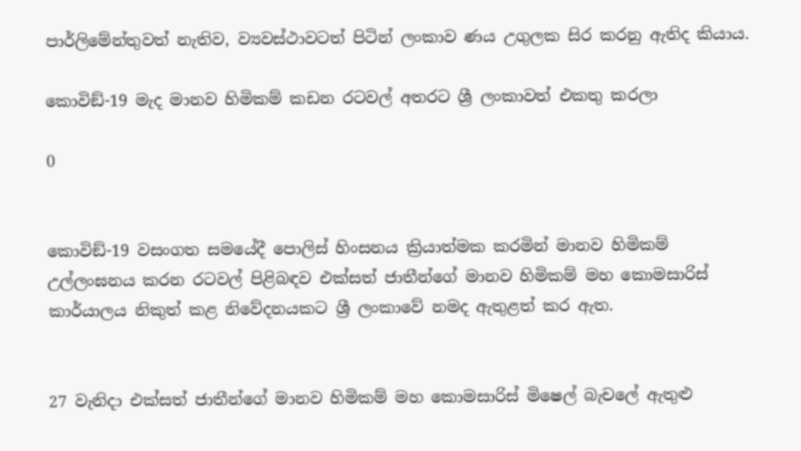පාර්ලිමේන්තුවත් නැතිව, ව්‍යවස්ථාවටත් පිටින් ලංකාව ණය උගුලක සිර කරනු ඇතිද කියාය.

කොවිඞ්-19 මැද මානව හිමිකම් කඩන රටවල් අතරට ශ්‍රී ලංකාවත් එකතු කරලා

0


කොවිඞ්-19 වසංගත සමයේදී පොලිස් හිංසනය ක්‍රියාත්මක කරමින් මානව හිමිකම් උල්ලංඝනය කරන රටවල් පිළිබඳව එක්සත් ජාතීන්ගේ මානව හිමිකම් මහ කොමසාරිස් කාර්යාලය නිකුත් කළ නිවේදනයකට ශ්‍රී ලංකාවේ නමද ඇතුළත් කර ඇත.


27 වැනිදා එක්සත් ජාතීන්ගේ මානව හිමිකම් මහ කොමසාරිස් මිෂෙල් බැචලේ ඇතුළු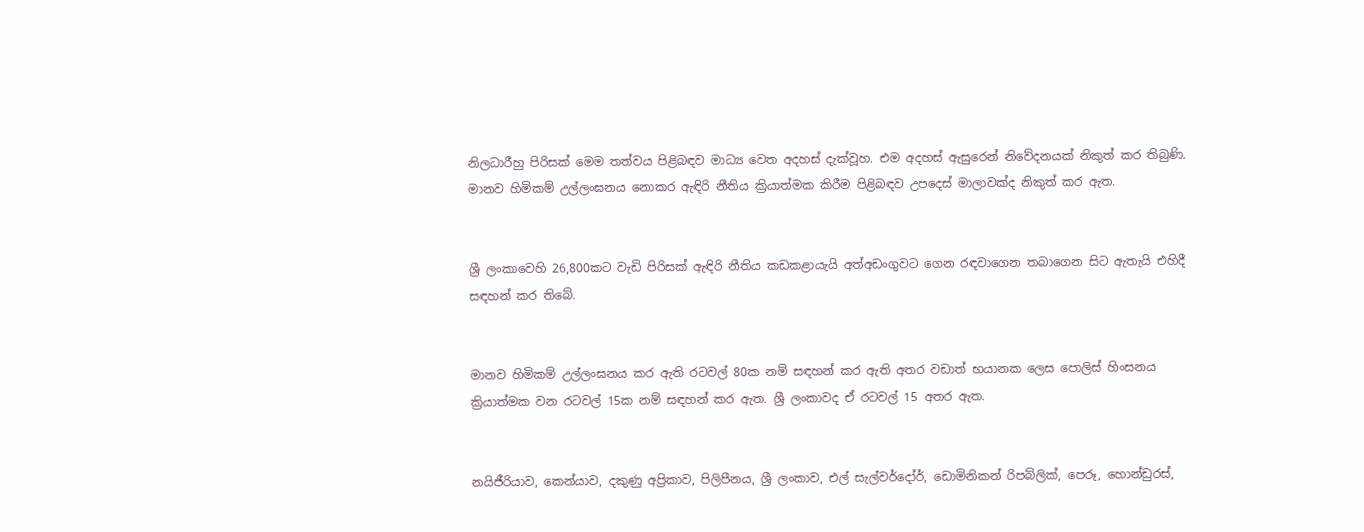නිලධාරීහු පිරිසක් මෙම තත්වය පිළිබඳව මාධ්‍ය වෙත අදහස් දැක්වූහ. එම අදහස් ඇසුරෙන් නිවේදනයක් නිකුත් කර තිබුණි. මානව හිමිකම් උල්ලංඝනය නොකර ඇඳිරි නීතිය ක්‍රියාත්මක කිරීම පිළිබඳව උපදෙස් මාලාවක්ද නිකුත් කර ඇත.


ශ්‍රී ලංකාවෙහි 26,800කට වැඩි පිරිසක් ඇඳිරි නීතිය කඩකළායැයි අත්අඩංගුවට ගෙන රඳවාගෙන තබාගෙන සිට ඇතැයි එහිදී සඳහන් කර තිබේ.


මානව හිමිකම් උල්ලංඝනය කර ඇති රටවල් 80ක නම් සඳහන් කර ඇති අතර වඩාත් භයානක ලෙස පොලිස් හිංසනය ක්‍රියාත්මක වන රටවල් 15ක නම් සඳහන් කර ඇත. ශ්‍රී ලංකාවද ඒ රටවල් 15 අතර ඇත.


නයිජීරියාව, කෙන්යාව, දකුණු අප්‍රිකාව, පිලිපීනය, ශ්‍රී ලංකාව, එල් සැල්වර්දෝර්, ඩොමිනිකන් රිපබ්ලික්, පෙරූ, හොන්ඩුරස්,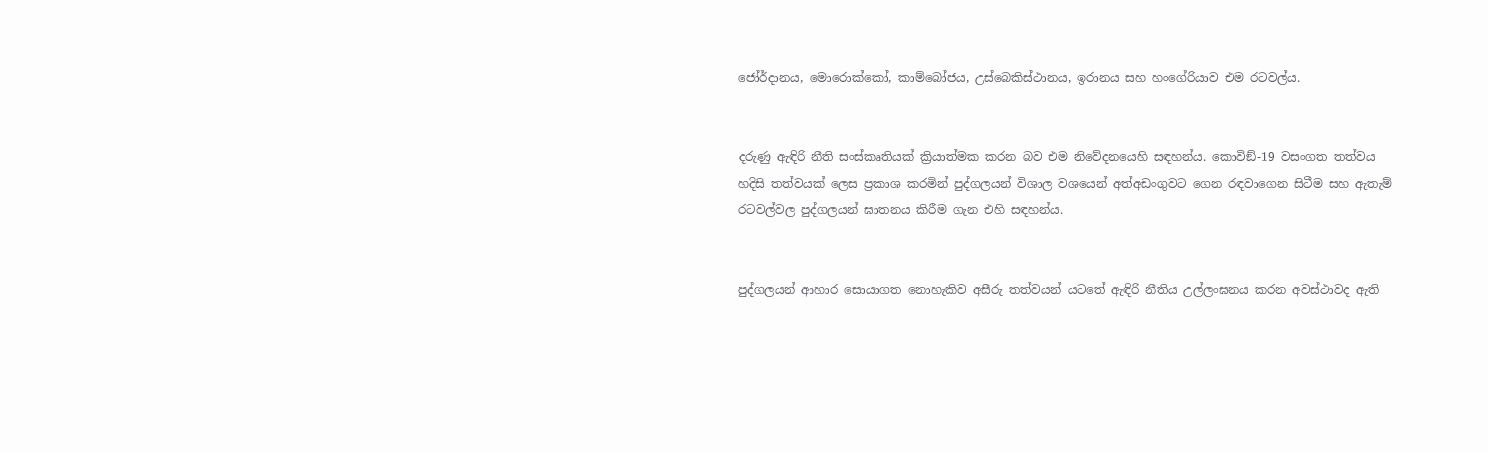ජෝර්දානය, මොරොක්කෝ, කාම්බෝජය, උස්බෙකිස්ථානය, ඉරානය සහ හංගේරියාව එම රටවල්ය.


දරුණු ඇඳිරි නීති සංස්කෘතියක් ක්‍රියාත්මක කරන බව එම නිවේදනයෙහි සඳහන්ය. කොවිඞ්-19 වසංගත තත්වය හදිසි තත්වයක් ලෙස ප්‍රකාශ කරමින් පුද්ගලයන් විශාල වශයෙන් අත්අඩංගුවට ගෙන රඳවාගෙන සිටීම සහ ඇතැම් රටවල්වල පුද්ගලයන් ඝාතනය කිරීම ගැන එහි සඳහන්ය.


පුද්ගලයන් ආහාර සොයාගත නොහැකිව අසීරු තත්වයන් යටතේ ඇඳිරි නීතිය උල්ලංඝනය කරන අවස්ථාවද ඇති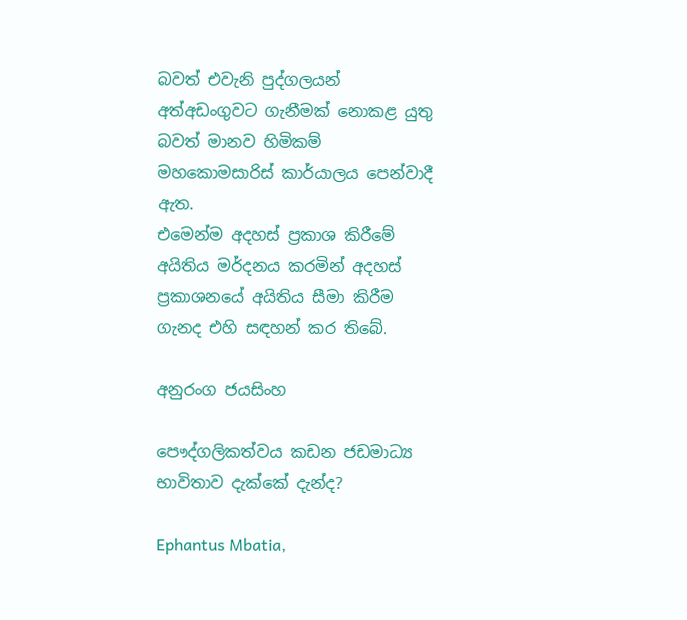බවත් එවැනි පුද්ගලයන් අත්අඩංගුවට ගැනීමක් නොකළ යුතු බවත් මානව හිමිකම් මහකොමසාරිස් කාර්යාලය පෙන්වාදී ඇත.
එමෙන්ම අදහස් ප්‍රකාශ කිරීමේ අයිතිය මර්දනය කරමින් අදහස් ප්‍රකාශනයේ අයිතිය සීමා කිරීම ගැනද එහි සඳහන් කර තිබේ.

අනුරංග ජයසිංහ

පෞද්ගලිකත්වය කඩන ජඩමාධ්‍ය භාවිතාව දැක්කේ දැන්ද?

Ephantus Mbatia,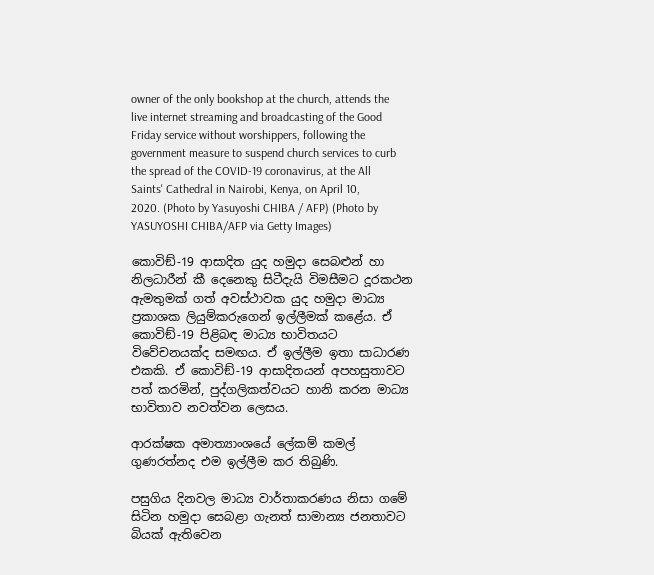owner of the only bookshop at the church, attends the live internet streaming and broadcasting of the Good Friday service without worshippers, following the government measure to suspend church services to curb the spread of the COVID-19 coronavirus, at the All Saints' Cathedral in Nairobi, Kenya, on April 10, 2020. (Photo by Yasuyoshi CHIBA / AFP) (Photo by YASUYOSHI CHIBA/AFP via Getty Images)

කොවිඞ්-19 ආසාදිත යුද හමුදා සෙබළුන් හා නිලධාරීන් කී දෙනෙකු සිටීදැයි විමසීමට දූරකථන ඇමතුමක් ගත් අවස්ථාවක යුද හමුදා මාධ්‍ය ප්‍රකාශක ලියුම්කරුගෙන් ඉල්ලීමක් කළේය. ඒ කොවිඞ්-19 පිළිබඳ මාධ්‍ය භාවිතයට විවේචනයක්ද සමඟය. ඒ ඉල්ලීම ඉතා සාධාරණ එකකි. ඒ කොවිඞ්-19 ආසාදිතයන් අපහසුතාවට පත් කරමින්, පුද්ගලිකත්වයට හානි කරන මාධ්‍ය භාවිතාව නවත්වන ලෙසය.

ආරක්ෂක අමාත්‍යාංශයේ ලේකම් කමල් ගුණරත්නද එම ඉල්ලීම කර තිබුණි.

පසුගිය දිනවල මාධ්‍ය වාර්තාකරණය නිසා ගමේ සිටින හමුදා සෙබළා ගැනත් සාමාන්‍ය ජනතාවට බියක් ඇතිවෙන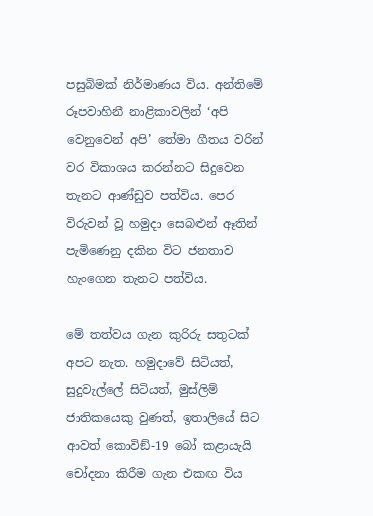පසුබිමක් නිර්මාණය විය. අන්තිමේ රූපවාහිනී නාළිකාවලින් ‘අපි වෙනුවෙන් අපි’ තේමා ගීතය වරින් වර විකාශය කරන්නට සිදුවෙන තැනට ආණ්ඩුව පත්විය. පෙර විරුවන් වූ හමුදා සෙබළුන් ඈතින් පැමිණෙනු දකින විට ජනතාව හැංගෙන තැනට පත්විය.

මේ තත්වය ගැන කුරිරු සතුටක් අපට නැත. හමුදාවේ සිටියත්, සුදුවැල්ලේ සිටියත්, මුස්ලිම් ජාතිකයෙකු වුණත්, ඉතාලියේ සිට ආවත් කොවිඞ්-19 බෝ කළායැයි චෝදනා කිරීම ගැන එකඟ විය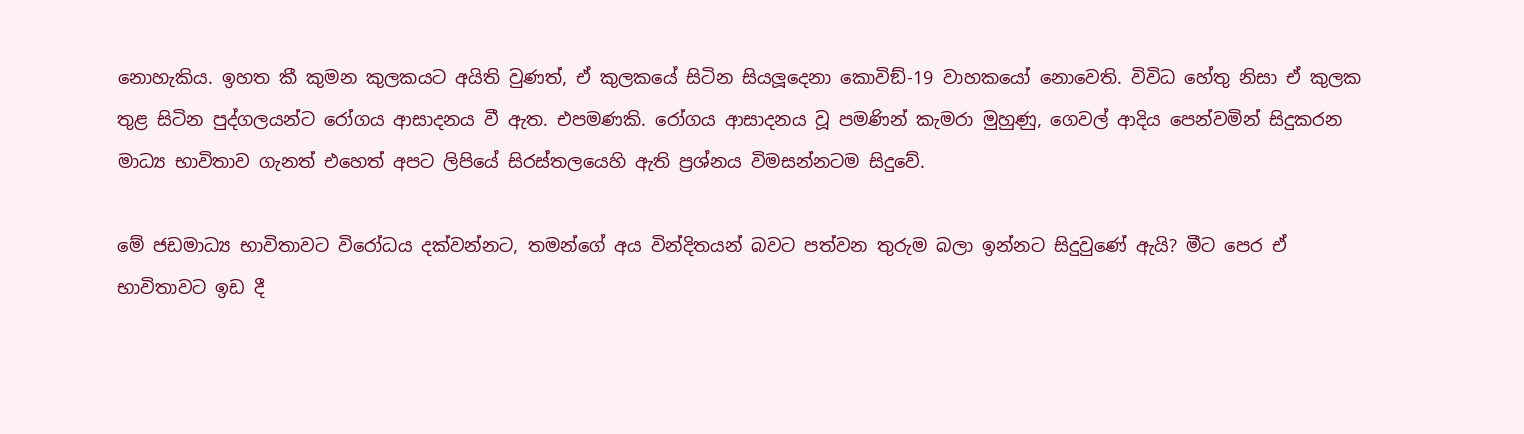නොහැකිය. ඉහත කී කුමන කුලකයට අයිති වුණත්, ඒ කුලකයේ සිටින සියලූදෙනා කොවිඞ්-19 වාහකයෝ නොවෙති. විවිධ හේතු නිසා ඒ කුලක තුළ සිටින පුද්ගලයන්ට රෝගය ආසාදනය වී ඇත. එපමණකි. රෝගය ආසාදනය වූ පමණින් කැමරා මුහුණු, ගෙවල් ආදිය පෙන්වමින් සිදුකරන මාධ්‍ය භාවිතාව ගැනත් එහෙත් අපට ලිපියේ සිරස්තලයෙහි ඇති ප්‍රශ්නය විමසන්නටම සිදුවේ.

මේ ජඩමාධ්‍ය භාවිතාවට විරෝධය දක්වන්නට, තමන්ගේ අය වින්දිතයන් බවට පත්වන තුරුම බලා ඉන්නට සිදුවුණේ ඇයි? මීට පෙර ඒ භාවිතාවට ඉඩ දී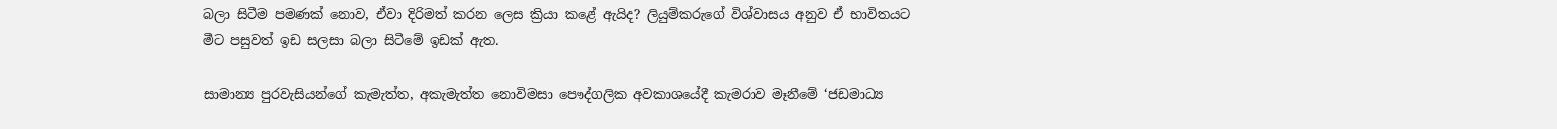බලා සිටීම පමණක් නොව, ඒවා දිරිමත් කරන ලෙස ක්‍රියා කළේ ඇයිද? ලියුම්කරුගේ විශ්වාසය අනුව ඒ භාවිතයට මීට පසුවත් ඉඩ සලසා බලා සිටීමේ ඉඩක් ඇත.

සාමාන්‍ය පුරවැසියන්ගේ කැමැත්ත, අකැමැත්ත නොවිමසා පෞද්ගලික අවකාශයේදී කැමරාව මෑනීමේ ‘ජඩමාධ්‍ය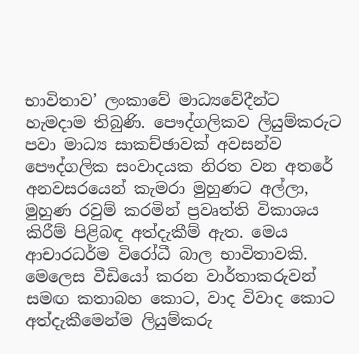භාවිතාව’ ලංකාවේ මාධ්‍යවේදීන්ට හැමදාම තිබුණි. පෞද්ගලිකව ලියුම්කරුට පවා මාධ්‍ය සාකච්ඡාවක් අවසන්ව පෞද්ගලික සංවාදයක නිරත වන අතරේ අනවසරයෙන් කැමරා මුහුණට අල්ලා, මුහුණ රවුම් කරමින් ප්‍රවෘත්ති විකාශය කිරීම් පිළිබඳ අත්දැකීම් ඇත. මෙය ආචාරධර්ම විරෝධී බාල භාවිතාවකි. මෙලෙස වීඩියෝ කරන වාර්තාකරුවන් සමඟ කතාබහ කොට, වාද විවාද කොට අත්දැකීමෙන්ම ලියුම්කරු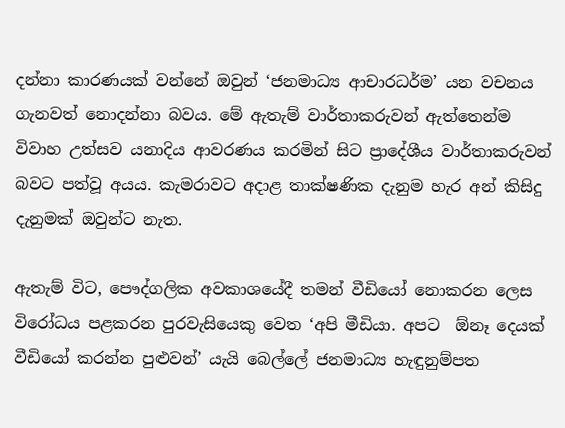දන්නා කාරණයක් වන්නේ ඔවුන් ‘ජනමාධ්‍ය ආචාරධර්ම’ යන වචනය ගැනවත් නොදන්නා බවය. මේ ඇතැම් වාර්තාකරුවන් ඇත්තෙන්ම විවාහ උත්සව යනාදිය ආවරණය කරමින් සිට ප්‍රාදේශීය වාර්තාකරුවන් බවට පත්වූ අයය. කැමරාවට අදාළ තාක්ෂණික දැනුම හැර අන් කිසිදු දැනුමක් ඔවුන්ට නැත.

ඇතැම් විට, පෞද්ගලික අවකාශයේදී තමන් වීඩියෝ නොකරන ලෙස විරෝධය පළකරන පුරවැසියෙකු වෙත ‘අපි මීඩියා. අපට  ඕනෑ දෙයක් වීඩියෝ කරන්න පුළුවන්’ යැයි බෙල්ලේ ජනමාධ්‍ය හැඳුනුම්පත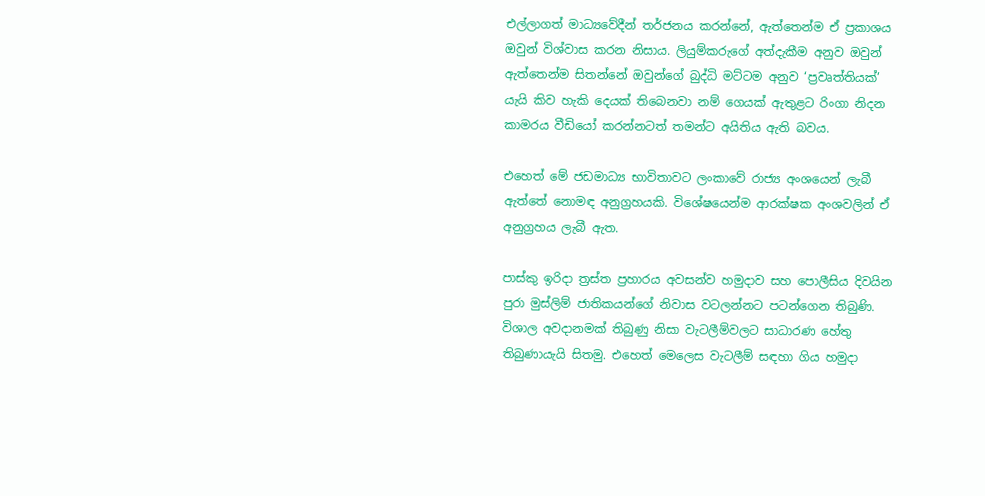එල්ලාගත් මාධ්‍යවේදීන් තර්ජනය කරන්නේ, ඇත්තෙන්ම ඒ ප්‍රකාශය ඔවුන් විශ්වාස කරන නිසාය. ලියුම්කරුගේ අත්දැකීම අනුව ඔවුන් ඇත්තෙන්ම සිතන්නේ ඔවුන්ගේ බුද්ධි මට්ටම අනුව ‘ප්‍රවෘත්තියක්’ යැයි කිව හැකි දෙයක් තිබෙනවා නම් ගෙයක් ඇතුළට රිංගා නිදන කාමරය වීඩියෝ කරන්නටත් තමන්ට අයිතිය ඇති බවය.

එහෙත් මේ ජඩමාධ්‍ය භාවිතාවට ලංකාවේ රාජ්‍ය අංශයෙන් ලැබී ඇත්තේ නොමඳ අනුග්‍රහයකි. විශේෂයෙන්ම ආරක්ෂක අංශවලින් ඒ අනුග්‍රහය ලැබී ඇත.

පාස්කු ඉරිදා ත්‍රස්ත ප්‍රහාරය අවසන්ව හමුදාව සහ පොලීසිය දිවයින පුරා මුස්ලිම් ජාතිකයන්ගේ නිවාස වටලන්නට පටන්ගෙන තිබුණි. විශාල අවදානමක් තිබුණු නිසා වැටලීම්වලට සාධාරණ හේතු තිබුණායැයි සිතමු. එහෙත් මෙලෙස වැටලීම් සඳහා ගිය හමුදා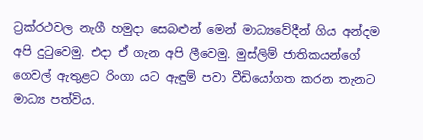ට්‍රක්රථවල නැගී හමුදා සෙබළුන් මෙන් මාධ්‍යවේදීන් ගිය අන්දම අපි දුටුවෙමු. එදා ඒ ගැන අපි ලීවෙමු. මුස්ලිම් ජාතිකයන්ගේ ගෙවල් ඇතුළට රිංගා යට ඇඳුම් පවා වීඩියෝගත කරන තැනට මාධ්‍ය පත්විය.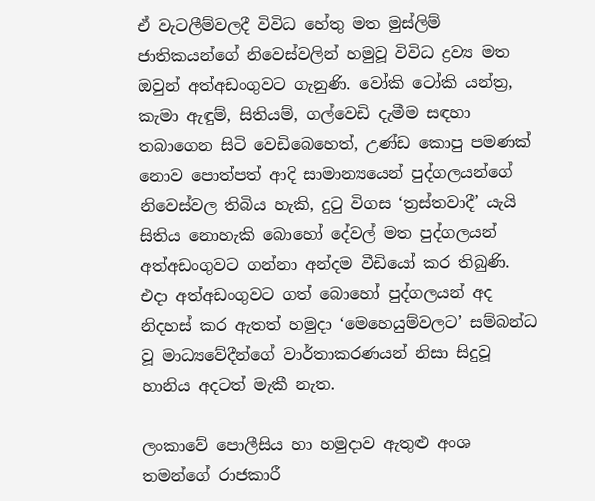ඒ වැටලීම්වලදී විවිධ හේතු මත මුස්ලිම් ජාතිකයන්ගේ නිවෙස්වලින් හමුවූ විවිධ ද්‍රව්‍ය මත ඔවුන් අත්අඩංගුවට ගැනුණි. වෝකි ටෝකි යන්ත්‍ර, කැමා ඇඳුම්, සිතියම්, ගල්වෙඩි දැමීම සඳහා තබාගෙන සිටි වෙඩිබෙහෙත්, උණ්ඩ කොපු පමණක් නොව පොත්පත් ආදි සාමාන්‍යයෙන් පුද්ගලයන්ගේ නිවෙස්වල තිබිය හැකි, දුටු විගස ‘ත්‍රස්තවාදී’ යැයි සිතිය නොහැකි බොහෝ දේවල් මත පුද්ගලයන් අත්අඩංගුවට ගන්නා අන්දම වීඩියෝ කර තිබුණි. එදා අත්අඩංගුවට ගත් බොහෝ පුද්ගලයන් අද නිදහස් කර ඇතත් හමුදා ‘මෙහෙයුම්වලට’ සම්බන්ධ වූ මාධ්‍යවේදීන්ගේ වාර්තාකරණයන් නිසා සිදුවූ හානිය අදටත් මැකී නැත.

ලංකාවේ පොලීසිය හා හමුදාව ඇතුළු අංශ තමන්ගේ රාජකාරී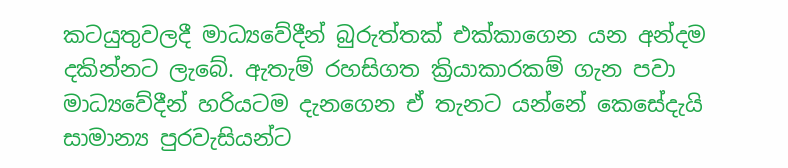කටයුතුවලදී මාධ්‍යවේදීන් බුරුත්තක් එක්කාගෙන යන අන්දම දකින්නට ලැබේ. ඇතැම් රහසිගත ක්‍රියාකාරකම් ගැන පවා මාධ්‍යවේදීන් හරියටම දැනගෙන ඒ තැනට යන්නේ කෙසේදැයි සාමාන්‍ය පුරවැසියන්ට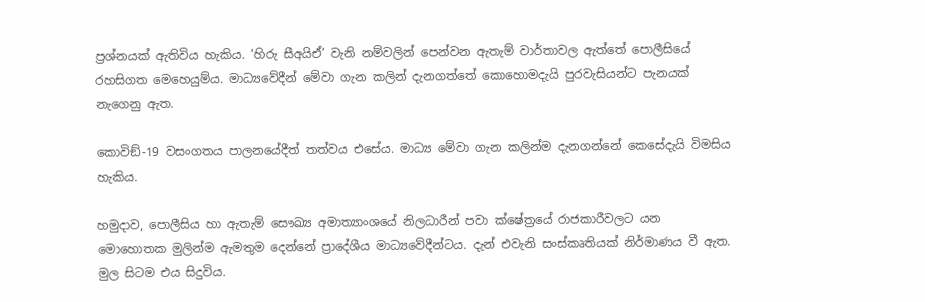ප්‍රශ්නයක් ඇතිවිය හැකිය. ‘හිරු සීඅයිඒ’ වැනි නම්වලින් පෙන්වන ඇතැම් වාර්තාවල ඇත්තේ පොලීසියේ රහසිගත මෙහෙයුම්ය. මාධ්‍යවේදීන් මේවා ගැන කලින් දැනගත්තේ කොහොමදැයි පුරවැසියන්ට පැනයක් නැගෙනු ඇත.

කොවිඞ්-19 වසංගතය පාලනයේදීත් තත්වය එසේය. මාධ්‍ය මේවා ගැන කලින්ම දැනගන්නේ කෙසේදැයි විමසිය හැකිය.

හමුදාව, පොලීසිය හා ඇතැම් සෞඛ්‍ය අමාත්‍යාංශයේ නිලධාරීන් පවා ක්ෂේත්‍රයේ රාජකාරීවලට යන මොහොතක මුලින්ම ඇමතුම දෙන්නේ ප්‍රාදේශීය මාධ්‍යවේදීන්ටය. දැන් එවැනි සංස්කෘතියක් නිර්මාණය වී ඇත. මුල සිටම එය සිදුවිය.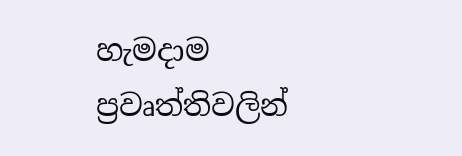හැමදාම ප්‍රවෘත්තිවලින්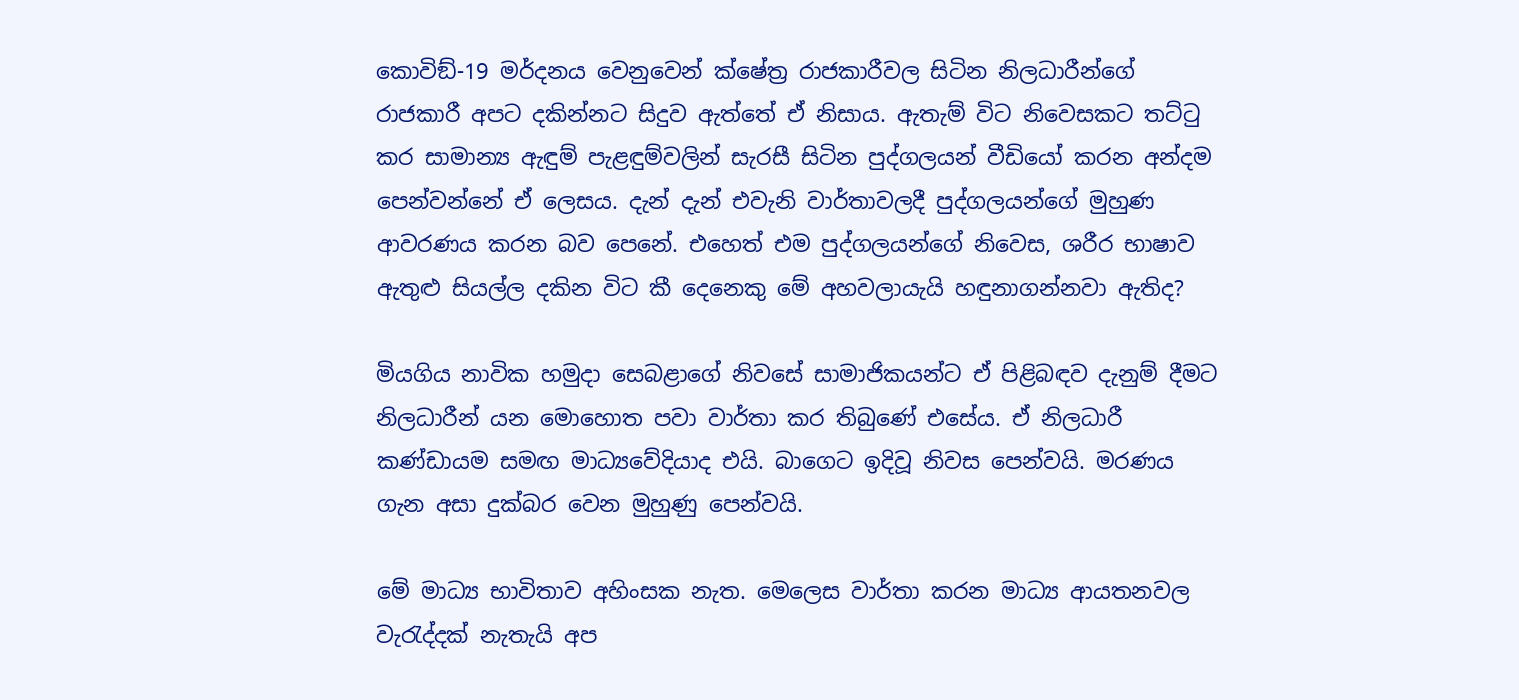කොවිඞ්-19 මර්දනය වෙනුවෙන් ක්ෂේත්‍ර රාජකාරීවල සිටින නිලධාරීන්ගේ රාජකාරී අපට දකින්නට සිදුව ඇත්තේ ඒ නිසාය. ඇතැම් විට නිවෙසකට තට්ටු කර සාමාන්‍ය ඇඳුම් පැළඳුම්වලින් සැරසී සිටින පුද්ගලයන් වීඩියෝ කරන අන්දම පෙන්වන්නේ ඒ ලෙසය. දැන් දැන් එවැනි වාර්තාවලදී පුද්ගලයන්ගේ මුහුණ ආවරණය කරන බව පෙනේ. එහෙත් එම පුද්ගලයන්ගේ නිවෙස, ශරීර භාෂාව ඇතුළු සියල්ල දකින විට කී දෙනෙකු මේ අහවලායැයි හඳුනාගන්නවා ඇතිද?

මියගිය නාවික හමුදා සෙබළාගේ නිවසේ සාමාජිකයන්ට ඒ පිළිබඳව දැනුම් දීමට නිලධාරීන් යන මොහොත පවා වාර්තා කර තිබුණේ එසේය. ඒ නිලධාරී කණ්ඩායම සමඟ මාධ්‍යවේදියාද එයි. බාගෙට ඉදිවූ නිවස පෙන්වයි. මරණය ගැන අසා දුක්බර වෙන මුහුණු පෙන්වයි.

මේ මාධ්‍ය භාවිතාව අහිංසක නැත. මෙලෙස වාර්තා කරන මාධ්‍ය ආයතනවල වැරැද්දක් නැතැයි අප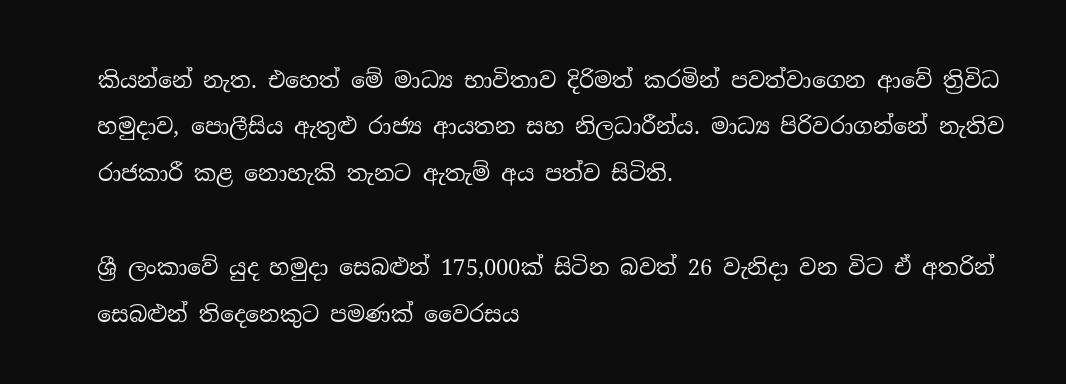කියන්නේ නැත. එහෙත් මේ මාධ්‍ය භාවිතාව දිරිමත් කරමින් පවත්වාගෙන ආවේ ත්‍රිවිධ හමුදාව, පොලීසිය ඇතුළු රාජ්‍ය ආයතන සහ නිලධාරීන්ය. මාධ්‍ය පිරිවරාගන්නේ නැතිව රාජකාරී කළ නොහැකි තැනට ඇතැම් අය පත්ව සිටිති.

ශ්‍රී ලංකාවේ යුද හමුදා සෙබළුන් 175,000ක් සිටින බවත් 26 වැනිදා වන විට ඒ අතරින් සෙබළුන් තිදෙනෙකුට පමණක් වෛරසය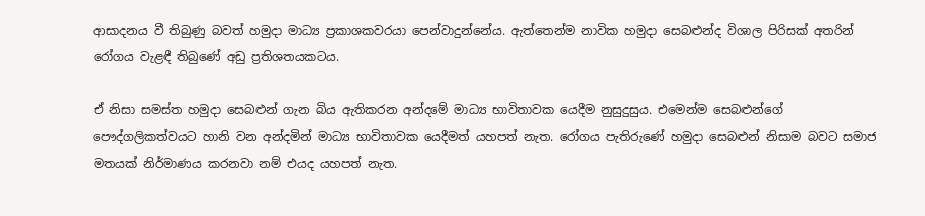ආසාදනය වී තිබුණු බවත් හමුදා මාධ්‍ය ප්‍රකාශකවරයා පෙන්වාදුන්නේය. ඇත්තෙන්ම නාවික හමුදා සෙබළුන්ද විශාල පිරිසක් අතරින් රෝගය වැළඳී තිබුණේ අඩු ප්‍රතිශතයකටය.

ඒ නිසා සමස්ත හමුදා සෙබළුන් ගැන බිය ඇතිකරන අන්දමේ මාධ්‍ය භාවිතාවක යෙදීම නුසුදුසුය. එමෙන්ම සෙබළුන්ගේ පෞද්ගලිකත්වයට හානි වන අන්දමින් මාධ්‍ය භාවිතාවක යෙදීමත් යහපත් නැත. රෝගය පැතිරුණේ හමුදා සෙබළුන් නිසාම බවට සමාජ මතයක් නිර්මාණය කරනවා නම් එයද යහපත් නැත.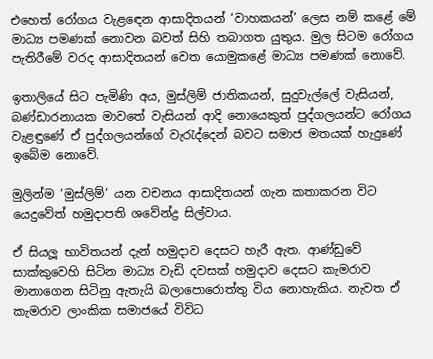එහෙත් රෝගය වැළඳෙන ආසාදිතයන් ‘වාහකයන්’ ලෙස නම් කළේ මේ මාධ්‍ය පමණක් නොවන බවත් සිහි තබාගත යුතුය. මුල සිටම රෝගය පැතිරීමේ වරද ආසාදිතයන් වෙත යොමුකළේ මාධ්‍ය පමණක් නොවේ.

ඉතාලියේ සිට පැමිණි අය, මුස්ලිම් ජාතිකයන්, සුදුවැල්ලේ වැසියන්, බණ්ඩාරනායක මාවතේ වැසියන් ආදි නොයෙකුත් පුද්ගලයන්ට රෝගය වැළඳුණේ ඒ පුද්ගලයන්ගේ වැරැද්දෙන් බවට සමාජ මතයක් හැදුණේ ඉබේම නොවේ.

මුලින්ම ‘මුස්ලිම්’ යන වචනය ආසාදිතයන් ගැන කතාකරන විට යෙදුවේත් හමුදාපති ශවේන්ද්‍ර සිල්වාය.

ඒ සියලූ භාවිතයන් දැන් හමුදාව දෙසට හැරී ඇත. ආණ්ඩුවේ සාක්කුවෙහි සිටින මාධ්‍ය වැඩි දවසක් හමුදාව දෙසට කැමරාව මානාගෙන සිටිනු ඇතැයි බලාපොරොත්තු විය නොහැකිය. නැවත ඒ කැමරාව ලාංකික සමාජයේ විවිධ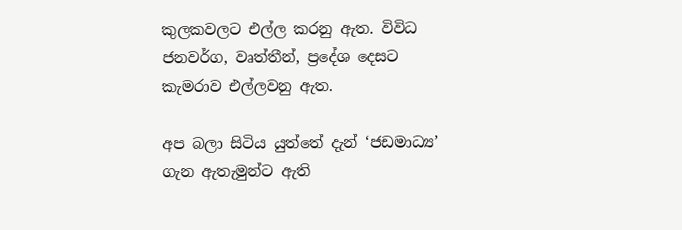කුලකවලට එල්ල කරනු ඇත. විවිධ ජනවර්ග, වෘත්තීන්, ප්‍රදේශ දෙසට කැමරාව එල්ලවනු ඇත.

අප බලා සිටිය යුත්තේ දැන් ‘ජඩමාධ්‍ය’ ගැන ඇතැමුන්ට ඇති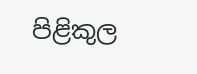පිළිකුල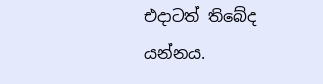එදාටත් තිබේද යන්නය.